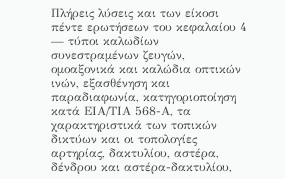Πλήρεις λύσεις και των είκοσι πέντε ερωτήσεων του κεφαλαίου 4 — τύποι καλωδίων συνεστραμένων ζευγών, ομοαξονικά και καλώδια οπτικών ινών, εξασθένηση και παραδιαφωνία, κατηγοριοποίηση κατά ΕΙΑ/ΤΙΑ 568-Α, τα χαρακτηριστικά των τοπικών δικτύων και οι τοπολογίες αρτηρίας, δακτυλίου, αστέρα, δένδρου και αστέρα-δακτυλίου,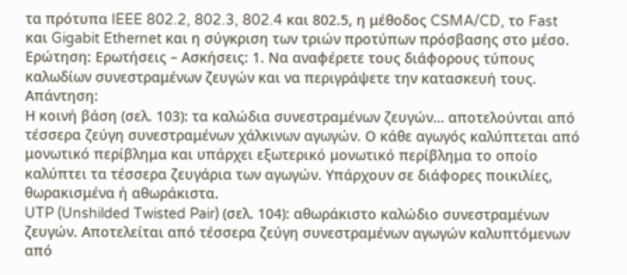τα πρότυπα IEEE 802.2, 802.3, 802.4 και 802.5, η μέθοδος CSMA/CD, το Fast και Gigabit Ethernet και η σύγκριση των τριών προτύπων πρόσβασης στο μέσο.
Ερώτηση: Ερωτήσεις – Ασκήσεις: 1. Να αναφέρετε τους διάφορους τύπους καλωδίων συνεστραμένων ζευγών και να περιγράψετε την κατασκευή τους.
Απάντηση:
Η κοινή βάση (σελ. 103): τα καλώδια συνεστραμένων ζευγών… αποτελούνται από τέσσερα ζεύγη συνεστραμένων χάλκινων αγωγών. Ο κάθε αγωγός καλύπτεται από μονωτικό περίβλημα και υπάρχει εξωτερικό μονωτικό περίβλημα το οποίο καλύπτει τα τέσσερα ζευγάρια των αγωγών. Υπάρχουν σε διάφορες ποικιλίες, θωρακισμένα ή αθωράκιστα.
UTP (Unshilded Twisted Pair) (σελ. 104): αθωράκιστο καλώδιο συνεστραμένων ζευγών. Αποτελείται από τέσσερα ζεύγη συνεστραμένων αγωγών καλυπτόμενων από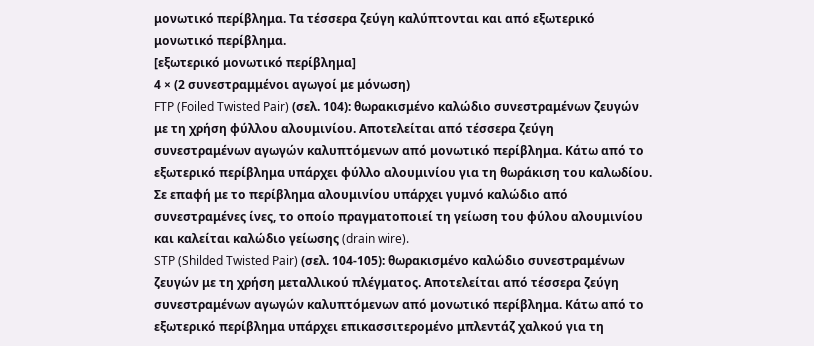μονωτικό περίβλημα. Τα τέσσερα ζεύγη καλύπτονται και από εξωτερικό μονωτικό περίβλημα.
[εξωτερικό μονωτικό περίβλημα]
4 × (2 συνεστραμμένοι αγωγοί με μόνωση)
FTP (Foiled Twisted Pair) (σελ. 104): θωρακισμένο καλώδιο συνεστραμένων ζευγών με τη χρήση φύλλου αλουμινίου. Αποτελείται από τέσσερα ζεύγη συνεστραμένων αγωγών καλυπτόμενων από μονωτικό περίβλημα. Κάτω από το εξωτερικό περίβλημα υπάρχει φύλλο αλουμινίου για τη θωράκιση του καλωδίου. Σε επαφή με το περίβλημα αλουμινίου υπάρχει γυμνό καλώδιο από συνεστραμένες ίνες, το οποίο πραγματοποιεί τη γείωση του φύλου αλουμινίου και καλείται καλώδιο γείωσης (drain wire).
STP (Shilded Twisted Pair) (σελ. 104-105): θωρακισμένο καλώδιο συνεστραμένων ζευγών με τη χρήση μεταλλικού πλέγματος. Αποτελείται από τέσσερα ζεύγη συνεστραμένων αγωγών καλυπτόμενων από μονωτικό περίβλημα. Κάτω από το εξωτερικό περίβλημα υπάρχει επικασσιτερομένο μπλεντάζ χαλκού για τη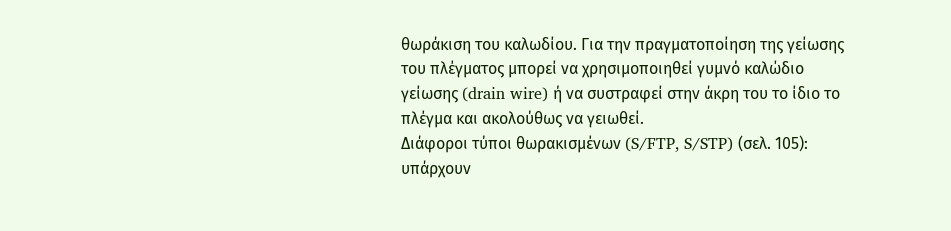θωράκιση του καλωδίου. Για την πραγματοποίηση της γείωσης του πλέγματος μπορεί να χρησιμοποιηθεί γυμνό καλώδιο γείωσης (drain wire) ή να συστραφεί στην άκρη του το ίδιο το πλέγμα και ακολούθως να γειωθεί.
Διάφοροι τύποι θωρακισμένων (S/FTP, S/STP) (σελ. 105): υπάρχουν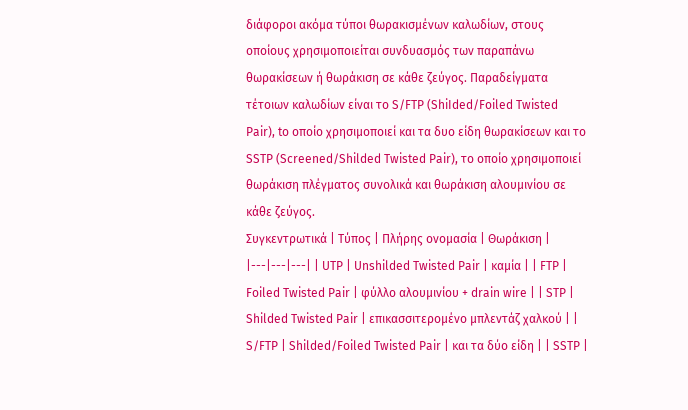διάφοροι ακόμα τύποι θωρακισμένων καλωδίων, στους οποίους χρησιμοποιείται συνδυασμός των παραπάνω θωρακίσεων ή θωράκιση σε κάθε ζεύγος. Παραδείγματα τέτοιων καλωδίων είναι το S/FTP (ShiIded/Foiled Twisted Pair), to οποίο χρησιμοποιεί και τα δυο είδη θωρακίσεων και το SSTP (Screened/Shilded Twisted Pair), το οποίο χρησιμοποιεί θωράκιση πλέγματος συνολικά και θωράκιση αλουμινίου σε κάθε ζεύγος.
Συγκεντρωτικά | Τύπος | Πλήρης ονομασία | Θωράκιση | |---|---|---| | UTP | Unshilded Twisted Pair | καμία | | FTP | Foiled Twisted Pair | φύλλο αλουμινίου + drain wire | | STP | Shilded Twisted Pair | επικασσιτερομένο μπλεντάζ χαλκού | | S/FTP | Shilded/Foiled Twisted Pair | και τα δύο είδη | | SSTP |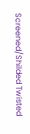Screened/Shilded Twisted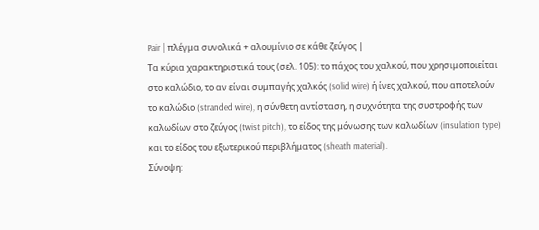Pair | πλέγμα συνολικά + αλουμίνιο σε κάθε ζεύγος |
Τα κύρια χαρακτηριστικά τους (σελ. 105): το πάχος του χαλκού, που χρησιμοποιείται στο καλώδιο, το αν είναι συμπαγής χαλκός (solid wire) ή ίνες χαλκού, που αποτελούν το καλώδιο (stranded wire), η σύνθετη αντίσταση, η συχνότητα της συστροφής των καλωδίων στο ζεύγος (twist pitch), το είδος της μόνωσης των καλωδίων (insulation type) και το είδος του εξωτερικού περιβλήματος (sheath material).
Σύνοψη: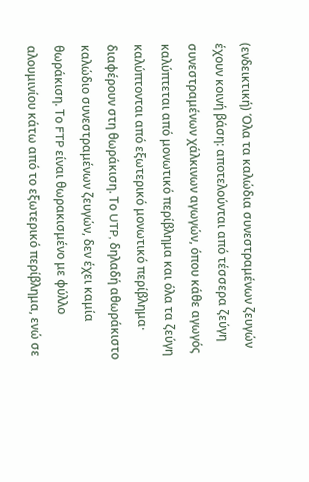(ενδεικτική) Όλα τα καλώδια συνεστραμένων ζευγών έχουν κοινή βάση: αποτελούνται από τέσσερα ζεύγη συνεστραμένων χάλκινων αγωγών, όπου κάθε αγωγός καλύπτεται από μονωτικό περίβλημα και όλα τα ζεύγη καλύπτονται από εξωτερικό μονωτικό περίβλημα· διαφέρουν στη θωράκιση. Το UTP, δηλαδή αθωράκιστο καλώδιο συνεστραμένων ζευγών, δεν έχει καμία θωράκιση. Το FTP είναι θωρακισμένο με φύλλο αλουμινίου κάτω από το εξωτερικό περίβλημα, ενώ σε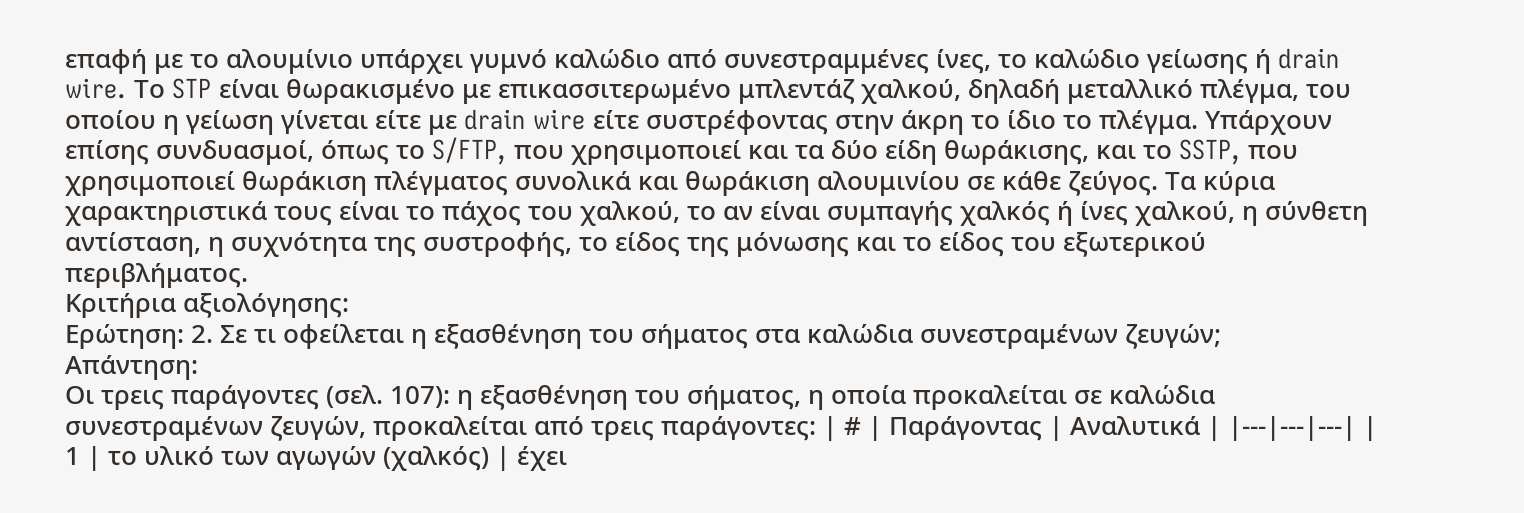επαφή με το αλουμίνιο υπάρχει γυμνό καλώδιο από συνεστραμμένες ίνες, το καλώδιο γείωσης ή drain wire. Το STP είναι θωρακισμένο με επικασσιτερωμένο μπλεντάζ χαλκού, δηλαδή μεταλλικό πλέγμα, του οποίου η γείωση γίνεται είτε με drain wire είτε συστρέφοντας στην άκρη το ίδιο το πλέγμα. Υπάρχουν επίσης συνδυασμοί, όπως το S/FTP, που χρησιμοποιεί και τα δύο είδη θωράκισης, και το SSTP, που χρησιμοποιεί θωράκιση πλέγματος συνολικά και θωράκιση αλουμινίου σε κάθε ζεύγος. Τα κύρια χαρακτηριστικά τους είναι το πάχος του χαλκού, το αν είναι συμπαγής χαλκός ή ίνες χαλκού, η σύνθετη αντίσταση, η συχνότητα της συστροφής, το είδος της μόνωσης και το είδος του εξωτερικού περιβλήματος.
Κριτήρια αξιολόγησης:
Ερώτηση: 2. Σε τι οφείλεται η εξασθένηση του σήματος στα καλώδια συνεστραμένων ζευγών;
Απάντηση:
Οι τρεις παράγοντες (σελ. 107): η εξασθένηση του σήματος, η οποία προκαλείται σε καλώδια συνεστραμένων ζευγών, προκαλείται από τρεις παράγοντες: | # | Παράγοντας | Αναλυτικά | |---|---|---| | 1 | το υλικό των αγωγών (χαλκός) | έχει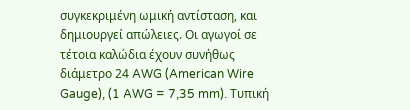συγκεκριμένη ωμική αντίσταση, και δημιουργεί απώλειες. Οι αγωγοί σε τέτοια καλώδια έχουν συνήθως διάμετρο 24 AWG (American Wire Gauge), (1 AWG = 7,35 mm). Τυπική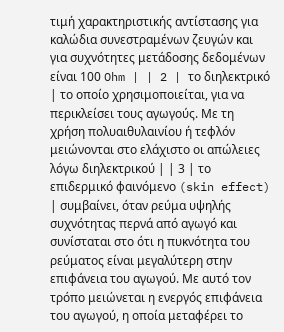τιμή χαρακτηριστικής αντίστασης για καλώδια συνεστραμένων ζευγών και για συχνότητες μετάδοσης δεδομένων είναι 100 Ohm | | 2 | το διηλεκτρικό | το οποίο χρησιμοποιείται, για να περικλείσει τους αγωγούς. Με τη χρήση πολυαιθυλαινίου ή τεφλόν μειώνονται στο ελάχιστο οι απώλειες λόγω διηλεκτρικού | | 3 | το επιδερμικό φαινόμενο (skin effect) | συμβαίνει, όταν ρεύμα υψηλής συχνότητας περνά από αγωγό και συνίσταται στο ότι η πυκνότητα του ρεύματος είναι μεγαλύτερη στην επιφάνεια του αγωγού. Με αυτό τον τρόπο μειώνεται η ενεργός επιφάνεια του αγωγού, η οποία μεταφέρει το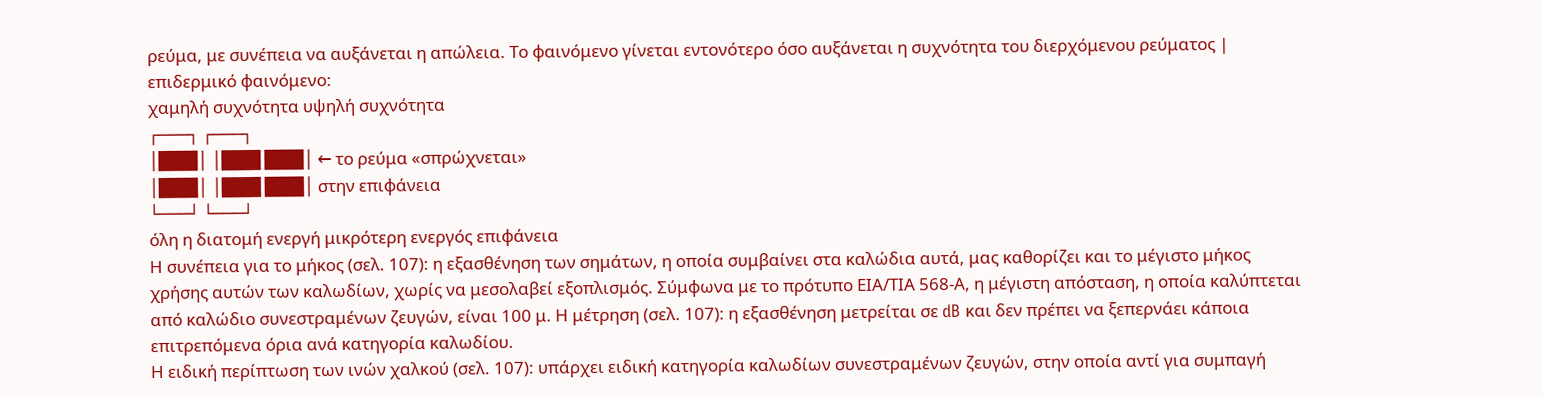ρεύμα, με συνέπεια να αυξάνεται η απώλεια. Το φαινόμενο γίνεται εντονότερο όσο αυξάνεται η συχνότητα του διερχόμενου ρεύματος |
επιδερμικό φαινόμενο:
χαμηλή συχνότητα υψηλή συχνότητα
┌───┐ ┌───┐
│███│ │███ ███│ ← το ρεύμα «σπρώχνεται»
│███│ │███ ███│ στην επιφάνεια
└───┘ └───┘
όλη η διατομή ενεργή μικρότερη ενεργός επιφάνεια
Η συνέπεια για το μήκος (σελ. 107): η εξασθένηση των σημάτων, η οποία συμβαίνει στα καλώδια αυτά, μας καθορίζει και το μέγιστο μήκος χρήσης αυτών των καλωδίων, χωρίς να μεσολαβεί εξοπλισμός. Σύμφωνα με το πρότυπο ΕΙΑ/ΤΙΑ 568-Α, η μέγιστη απόσταση, η οποία καλύπτεται από καλώδιο συνεστραμένων ζευγών, είναι 100 μ. Η μέτρηση (σελ. 107): η εξασθένηση μετρείται σε dB και δεν πρέπει να ξεπερνάει κάποια επιτρεπόμενα όρια ανά κατηγορία καλωδίου.
Η ειδική περίπτωση των ινών χαλκού (σελ. 107): υπάρχει ειδική κατηγορία καλωδίων συνεστραμένων ζευγών, στην οποία αντί για συμπαγή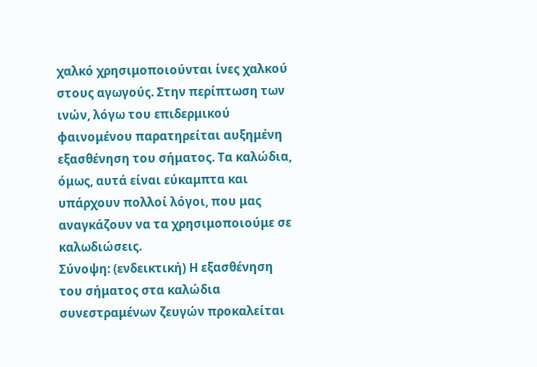χαλκό χρησιμοποιούνται ίνες χαλκού στους αγωγούς. Στην περίπτωση των ινών, λόγω του επιδερμικού φαινομένου παρατηρείται αυξημένη εξασθένηση του σήματος. Τα καλώδια, όμως, αυτά είναι εύκαμπτα και υπάρχουν πολλοί λόγοι, που μας αναγκάζουν να τα χρησιμοποιούμε σε καλωδιώσεις.
Σύνοψη: (ενδεικτική) Η εξασθένηση του σήματος στα καλώδια συνεστραμένων ζευγών προκαλείται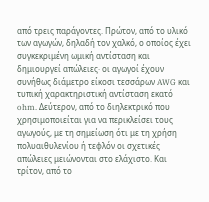από τρεις παράγοντες. Πρώτον, από το υλικό των αγωγών, δηλαδή τον χαλκό, ο οποίος έχει συγκεκριμένη ωμική αντίσταση και δημιουργεί απώλειες· οι αγωγοί έχουν συνήθως διάμετρο είκοσι τεσσάρων AWG και τυπική χαρακτηριστική αντίσταση εκατό ohm. Δεύτερον, από το διηλεκτρικό που χρησιμοποιείται για να περικλείσει τους αγωγούς, με τη σημείωση ότι με τη χρήση πολυαιθυλενίου ή τεφλόν οι σχετικές απώλειες μειώνονται στο ελάχιστο. Και τρίτον, από το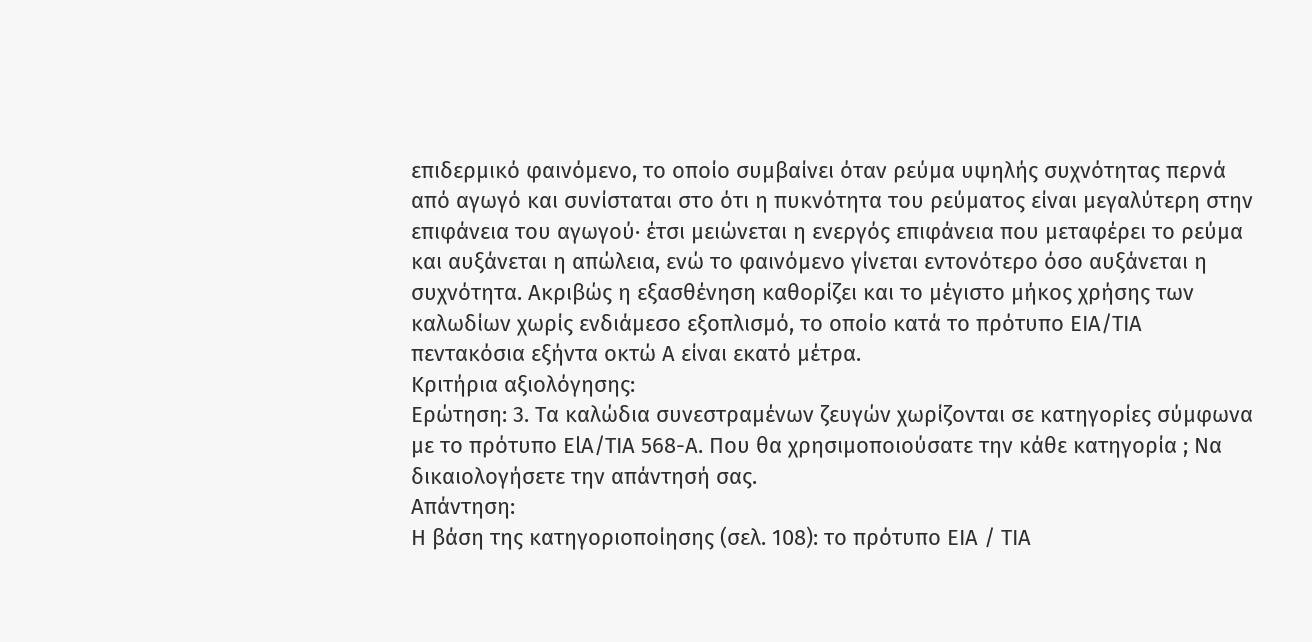επιδερμικό φαινόμενο, το οποίο συμβαίνει όταν ρεύμα υψηλής συχνότητας περνά από αγωγό και συνίσταται στο ότι η πυκνότητα του ρεύματος είναι μεγαλύτερη στην επιφάνεια του αγωγού· έτσι μειώνεται η ενεργός επιφάνεια που μεταφέρει το ρεύμα και αυξάνεται η απώλεια, ενώ το φαινόμενο γίνεται εντονότερο όσο αυξάνεται η συχνότητα. Ακριβώς η εξασθένηση καθορίζει και το μέγιστο μήκος χρήσης των καλωδίων χωρίς ενδιάμεσο εξοπλισμό, το οποίο κατά το πρότυπο ΕΙΑ/ΤΙΑ πεντακόσια εξήντα οκτώ Α είναι εκατό μέτρα.
Κριτήρια αξιολόγησης:
Ερώτηση: 3. Τα καλώδια συνεστραμένων ζευγών χωρίζονται σε κατηγορίες σύμφωνα με το πρότυπο ElΑ/ΤΙA 568-Α. Που θα χρησιμοποιούσατε την κάθε κατηγορία ; Να δικαιολογήσετε την απάντησή σας.
Απάντηση:
Η βάση της κατηγοριοποίησης (σελ. 108): το πρότυπο ΕIA / ΤΙΑ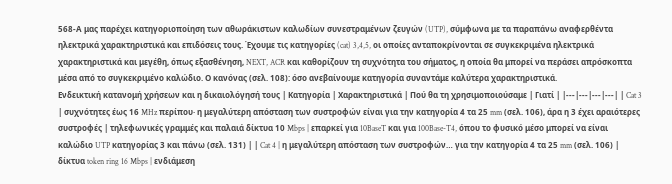568-Α μας παρέχει κατηγοριοποίηση των αθωράκιστων καλωδίων συνεστραμένων ζευγών (UTP), σύμφωνα με τα παραπάνω αναφερθέντα ηλεκτρικά χαρακτηριστικά και επιδόσεις τους. Έχουμε τις κατηγορίες (cat) 3,4,5, οι οποίες ανταποκρίνονται σε συγκεκριμένα ηλεκτρικά χαρακτηριστικά και μεγέθη, όπως εξασθένηση, NEXT, ACR και καθορίζουν τη συχνότητα του σήματος, η οποία θα μπορεί να περάσει απρόσκοπτα μέσα από το συγκεκριμένο καλώδιο. Ο κανόνας (σελ. 108): όσο ανεβαίνουμε κατηγορία συναντάμε καλύτερα χαρακτηριστικά.
Ενδεικτική κατανομή χρήσεων και η δικαιολόγησή τους | Κατηγορία | Χαρακτηριστικά | Πού θα τη χρησιμοποιούσαμε | Γιατί | |---|---|---|---| | Cat 3 | συχνότητες έως 16 MHz περίπου· η μεγαλύτερη απόσταση των συστροφών είναι για την κατηγορία 4 τα 25 mm (σελ. 106), άρα η 3 έχει αραιότερες συστροφές | τηλεφωνικές γραμμές και παλαιά δίκτυα 10 Mbps | επαρκεί για 10BaseT και για 100Base-T4, όπου το φυσικό μέσο μπορεί να είναι καλώδιο UTP κατηγορίας 3 και πάνω (σελ. 131) | | Cat 4 | η μεγαλύτερη απόσταση των συστροφών… για την κατηγορία 4 τα 25 mm (σελ. 106) | δίκτυα token ring 16 Mbps | ενδιάμεση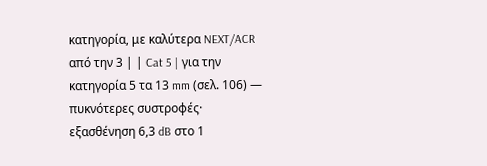κατηγορία, με καλύτερα NEXT/ACR από την 3 | | Cat 5 | για την κατηγορία 5 τα 13 mm (σελ. 106) — πυκνότερες συστροφές· εξασθένηση 6,3 dB στο 1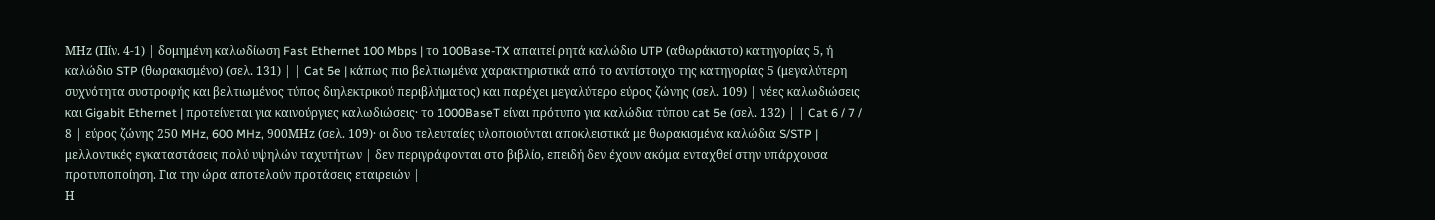ΜHz (Πίν. 4-1) | δομημένη καλωδίωση Fast Ethernet 100 Mbps | το 100Base-TX απαιτεί ρητά καλώδιο UTP (αθωράκιστο) κατηγορίας 5, ή καλώδιο STP (θωρακισμένο) (σελ. 131) | | Cat 5e | κάπως πιο βελτιωμένα χαρακτηριστικά από το αντίστοιχο της κατηγορίας 5 (μεγαλύτερη συχνότητα συστροφής και βελτιωμένος τύπος διηλεκτρικού περιβλήματος) και παρέχει μεγαλύτερο εύρος ζώνης (σελ. 109) | νέες καλωδιώσεις και Gigabit Ethernet | προτείνεται για καινούργιες καλωδιώσεις· το 1000BaseT είναι πρότυπο για καλώδια τύπου cat 5e (σελ. 132) | | Cat 6 / 7 / 8 | εύρος ζώνης 250 MHz, 600 MHz, 900ΜHz (σελ. 109)· οι δυο τελευταίες υλοποιούνται αποκλειστικά με θωρακισμένα καλώδια S/STP | μελλοντικές εγκαταστάσεις πολύ υψηλών ταχυτήτων | δεν περιγράφονται στο βιβλίο, επειδή δεν έχουν ακόμα ενταχθεί στην υπάρχουσα προτυποποίηση. Για την ώρα αποτελούν προτάσεις εταιρειών |
Η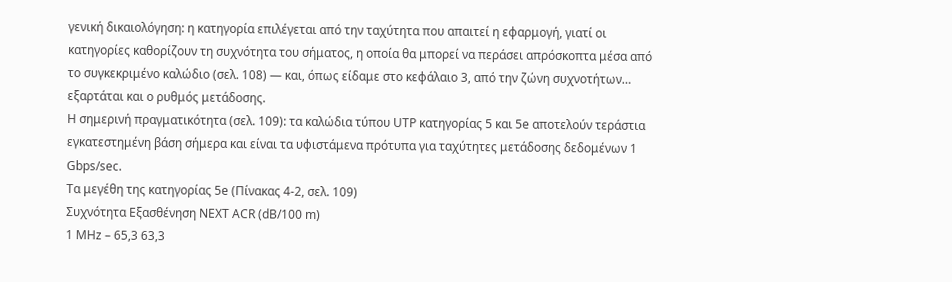γενική δικαιολόγηση: η κατηγορία επιλέγεται από την ταχύτητα που απαιτεί η εφαρμογή, γιατί οι κατηγορίες καθορίζουν τη συχνότητα του σήματος, η οποία θα μπορεί να περάσει απρόσκοπτα μέσα από το συγκεκριμένο καλώδιο (σελ. 108) — και, όπως είδαμε στο κεφάλαιο 3, από την ζώνη συχνοτήτων… εξαρτάται και ο ρυθμός μετάδοσης.
Η σημερινή πραγματικότητα (σελ. 109): τα καλώδια τύπου UTP κατηγορίας 5 και 5e αποτελούν τεράστια εγκατεστημένη βάση σήμερα και είναι τα υφιστάμενα πρότυπα για ταχύτητες μετάδοσης δεδομένων 1 Gbps/sec.
Τα μεγέθη της κατηγορίας 5e (Πίνακας 4-2, σελ. 109)
Συχνότητα Εξασθένηση NEXT ACR (dB/100 m)
1 MHz – 65,3 63,3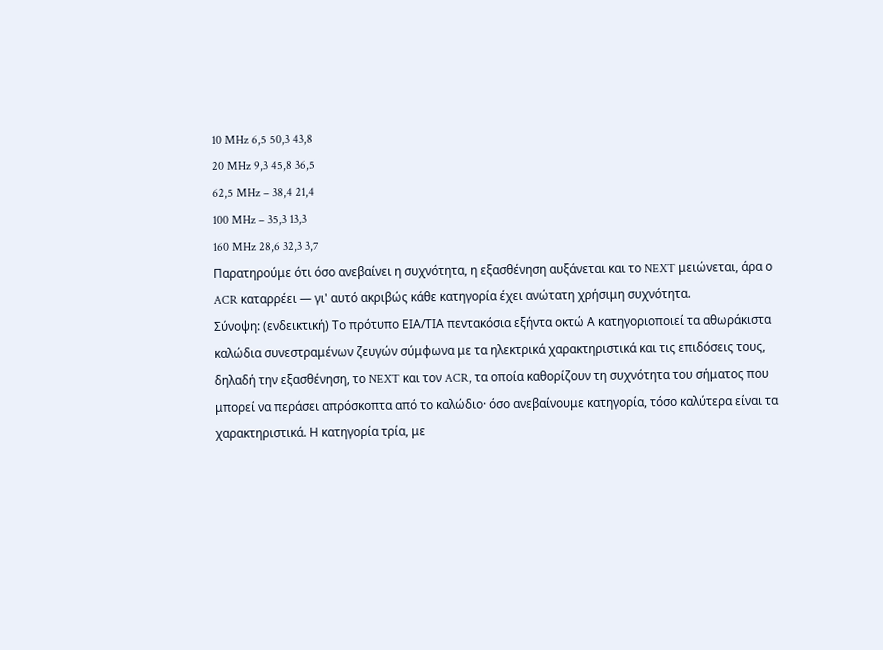10 MHz 6,5 50,3 43,8
20 MHz 9,3 45,8 36,5
62,5 MHz – 38,4 21,4
100 MHz – 35,3 13,3
160 MHz 28,6 32,3 3,7
Παρατηρούμε ότι όσο ανεβαίνει η συχνότητα, η εξασθένηση αυξάνεται και το NEXT μειώνεται, άρα ο ACR καταρρέει — γι' αυτό ακριβώς κάθε κατηγορία έχει ανώτατη χρήσιμη συχνότητα.
Σύνοψη: (ενδεικτική) Το πρότυπο ΕΙΑ/ΤΙΑ πεντακόσια εξήντα οκτώ Α κατηγοριοποιεί τα αθωράκιστα καλώδια συνεστραμένων ζευγών σύμφωνα με τα ηλεκτρικά χαρακτηριστικά και τις επιδόσεις τους, δηλαδή την εξασθένηση, το NEXT και τον ACR, τα οποία καθορίζουν τη συχνότητα του σήματος που μπορεί να περάσει απρόσκοπτα από το καλώδιο· όσο ανεβαίνουμε κατηγορία, τόσο καλύτερα είναι τα χαρακτηριστικά. Η κατηγορία τρία, με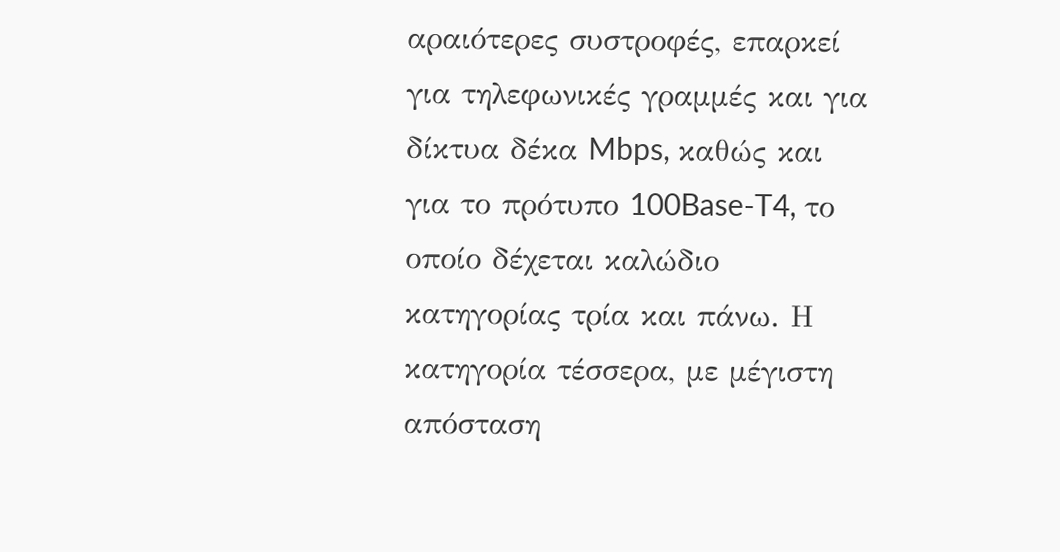αραιότερες συστροφές, επαρκεί για τηλεφωνικές γραμμές και για δίκτυα δέκα Mbps, καθώς και για το πρότυπο 100Base-T4, το οποίο δέχεται καλώδιο κατηγορίας τρία και πάνω. Η κατηγορία τέσσερα, με μέγιστη απόσταση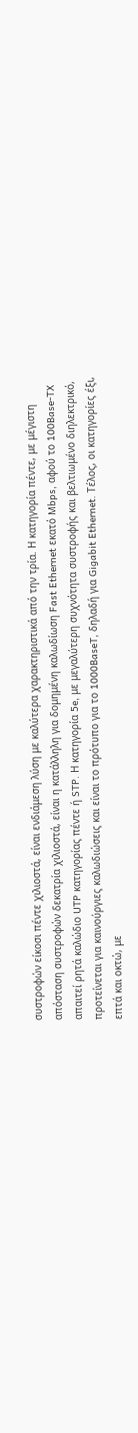συστροφών είκοσι πέντε χιλιοστά, είναι ενδιάμεση λύση με καλύτερα χαρακτηριστικά από την τρία. Η κατηγορία πέντε, με μέγιστη απόσταση συστροφών δεκατρία χιλιοστά, είναι η κατάλληλη για δομημένη καλωδίωση Fast Ethernet εκατό Mbps, αφού το 100Base-TX απαιτεί ρητά καλώδιο UTP κατηγορίας πέντε ή STP. Η κατηγορία 5e, με μεγαλύτερη συχνότητα συστροφής και βελτιωμένο διηλεκτρικό, προτείνεται για καινούργιες καλωδιώσεις και είναι το πρότυπο για το 1000BaseT, δηλαδή για Gigabit Ethernet. Τέλος, οι κατηγορίες έξι, επτά και οκτώ, με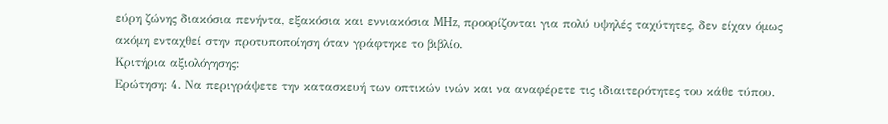εύρη ζώνης διακόσια πενήντα, εξακόσια και εννιακόσια MHz, προορίζονται για πολύ υψηλές ταχύτητες, δεν είχαν όμως ακόμη ενταχθεί στην προτυποποίηση όταν γράφτηκε το βιβλίο.
Κριτήρια αξιολόγησης:
Ερώτηση: 4. Να περιγράψετε την κατασκευή των οπτικών ινών και να αναφέρετε τις ιδιαιτερότητες του κάθε τύπου.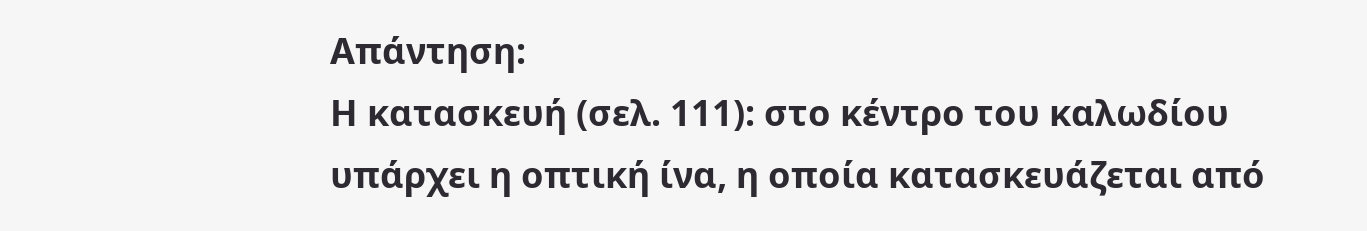Απάντηση:
Η κατασκευή (σελ. 111): στο κέντρο του καλωδίου υπάρχει η οπτική ίνα, η οποία κατασκευάζεται από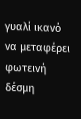γυαλί ικανό να μεταφέρει φωτεινή δέσμη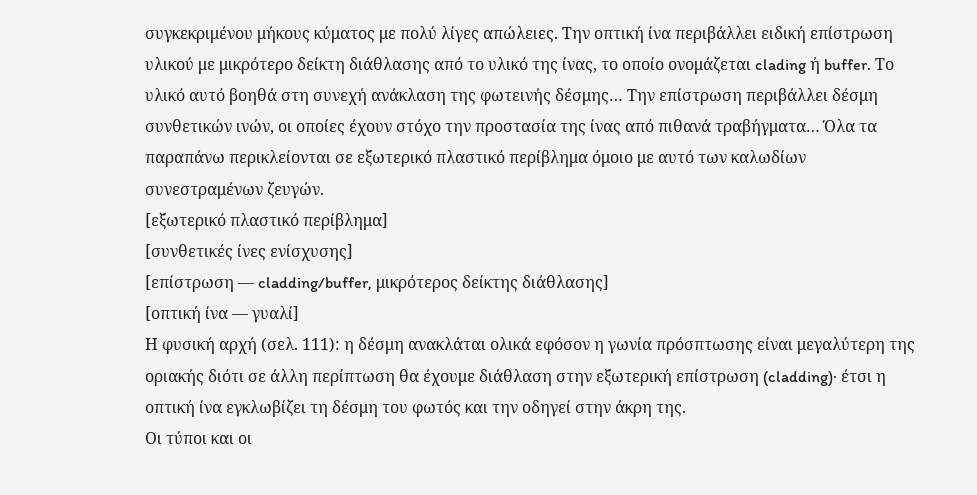συγκεκριμένου μήκους κύματος με πολύ λίγες απώλειες. Την οπτική ίνα περιβάλλει ειδική επίστρωση υλικού με μικρότερο δείκτη διάθλασης από το υλικό της ίνας, το οποίο ονομάζεται clading ή buffer. Το υλικό αυτό βοηθά στη συνεχή ανάκλαση της φωτεινής δέσμης… Την επίστρωση περιβάλλει δέσμη συνθετικών ινών, οι οποίες έχουν στόχο την προστασία της ίνας από πιθανά τραβήγματα… Όλα τα παραπάνω περικλείονται σε εξωτερικό πλαστικό περίβλημα όμοιο με αυτό των καλωδίων συνεστραμένων ζευγών.
[εξωτερικό πλαστικό περίβλημα]
[συνθετικές ίνες ενίσχυσης]
[επίστρωση — cladding/buffer, μικρότερος δείκτης διάθλασης]
[οπτική ίνα — γυαλί]
Η φυσική αρχή (σελ. 111): η δέσμη ανακλάται ολικά εφόσον η γωνία πρόσπτωσης είναι μεγαλύτερη της οριακής διότι σε άλλη περίπτωση θα έχουμε διάθλαση στην εξωτερική επίστρωση (cladding)· έτσι η οπτική ίνα εγκλωβίζει τη δέσμη του φωτός και την οδηγεί στην άκρη της.
Οι τύποι και οι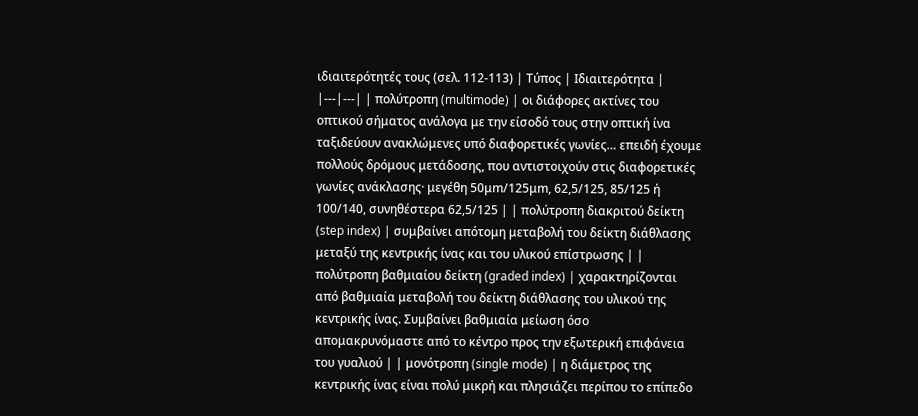ιδιαιτερότητές τους (σελ. 112-113) | Τύπος | Ιδιαιτερότητα | |---|---| | πολύτροπη (multimode) | οι διάφορες ακτίνες του οπτικού σήματος ανάλογα με την είσοδό τους στην οπτική ίνα ταξιδεύουν ανακλώμενες υπό διαφορετικές γωνίες… επειδή έχουμε πολλούς δρόμους μετάδοσης, που αντιστοιχούν στις διαφορετικές γωνίες ανάκλασης· μεγέθη 50μm/125μm, 62,5/125, 85/125 ή 100/140, συνηθέστερα 62,5/125 | | πολύτροπη διακριτού δείκτη (step index) | συμβαίνει απότομη μεταβολή του δείκτη διάθλασης μεταξύ της κεντρικής ίνας και του υλικού επίστρωσης | | πολύτροπη βαθμιαίου δείκτη (graded index) | χαρακτηρίζονται από βαθμιαία μεταβολή του δείκτη διάθλασης του υλικού της κεντρικής ίνας. Συμβαίνει βαθμιαία μείωση όσο απομακρυνόμαστε από το κέντρο προς την εξωτερική επιφάνεια του γυαλιού | | μονότροπη (single mode) | η διάμετρος της κεντρικής ίνας είναι πολύ μικρή και πλησιάζει περίπου το επίπεδο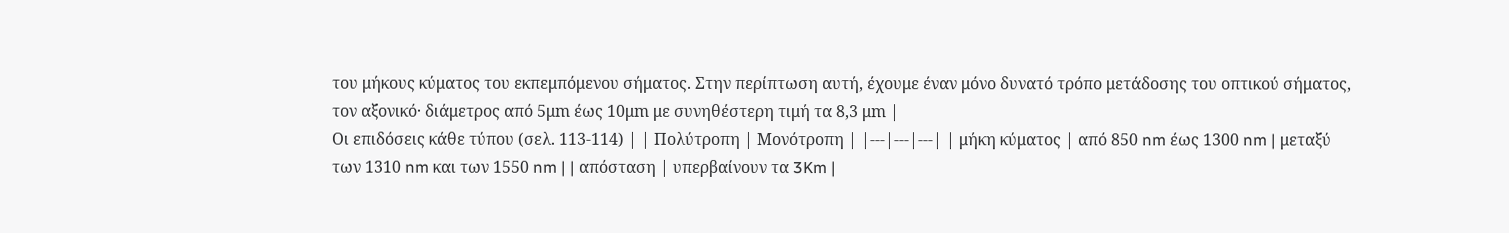του μήκους κύματος του εκπεμπόμενου σήματος. Στην περίπτωση αυτή, έχουμε έναν μόνο δυνατό τρόπο μετάδοσης του οπτικού σήματος, τον αξονικό· διάμετρος από 5μm έως 10μm με συνηθέστερη τιμή τα 8,3 μm |
Οι επιδόσεις κάθε τύπου (σελ. 113-114) | | Πολύτροπη | Μονότροπη | |---|---|---| | μήκη κύματος | από 850 nm έως 1300 nm | μεταξύ των 1310 nm και των 1550 nm | | απόσταση | υπερβαίνουν τα 3Km |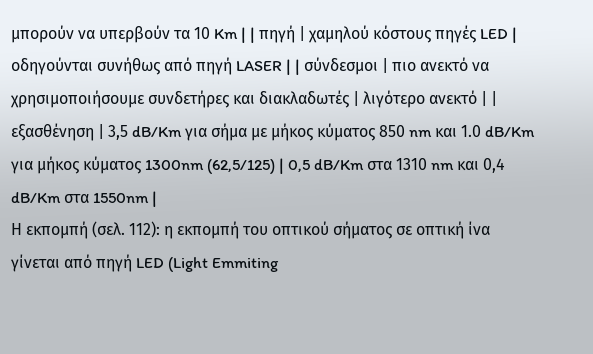μπορούν να υπερβούν τα 10 Km | | πηγή | χαμηλού κόστους πηγές LED | οδηγούνται συνήθως από πηγή LASER | | σύνδεσμοι | πιο ανεκτό να χρησιμοποιήσουμε συνδετήρες και διακλαδωτές | λιγότερο ανεκτό | | εξασθένηση | 3,5 dB/Km για σήμα με μήκος κύματος 850 nm και 1.0 dB/Km για μήκος κύματος 1300nm (62,5/125) | 0,5 dB/Km στα 1310 nm και 0,4 dB/Km στα 1550nm |
Η εκπομπή (σελ. 112): η εκπομπή του οπτικού σήματος σε οπτική ίνα γίνεται από πηγή LED (Light Emmiting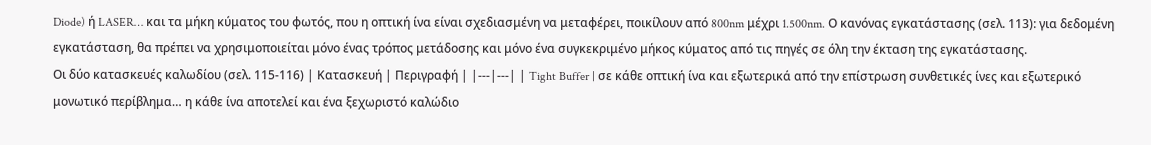Diode) ή LASER… και τα μήκη κύματος του φωτός, που η οπτική ίνα είναι σχεδιασμένη να μεταφέρει, ποικίλουν από 800nm μέχρι 1.500nm. Ο κανόνας εγκατάστασης (σελ. 113): για δεδομένη εγκατάσταση, θα πρέπει να χρησιμοποιείται μόνο ένας τρόπος μετάδοσης και μόνο ένα συγκεκριμένο μήκος κύματος από τις πηγές σε όλη την έκταση της εγκατάστασης.
Οι δύο κατασκευές καλωδίου (σελ. 115-116) | Κατασκευή | Περιγραφή | |---|---| | Tight Buffer | σε κάθε οπτική ίνα και εξωτερικά από την επίστρωση συνθετικές ίνες και εξωτερικό μονωτικό περίβλημα… η κάθε ίνα αποτελεί και ένα ξεχωριστό καλώδιο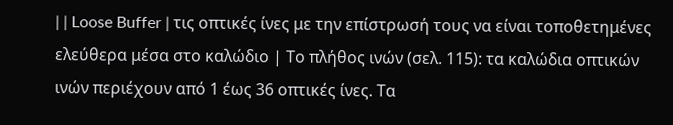| | Loose Buffer | τις οπτικές ίνες με την επίστρωσή τους να είναι τοποθετημένες ελεύθερα μέσα στο καλώδιο | Το πλήθος ινών (σελ. 115): τα καλώδια οπτικών ινών περιέχουν από 1 έως 36 οπτικές ίνες. Τα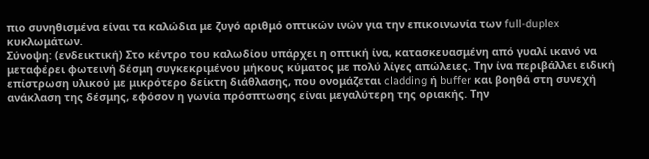πιο συνηθισμένα είναι τα καλώδια με ζυγό αριθμό οπτικών ινών για την επικοινωνία των full-duplex κυκλωμάτων.
Σύνοψη: (ενδεικτική) Στο κέντρο του καλωδίου υπάρχει η οπτική ίνα, κατασκευασμένη από γυαλί ικανό να μεταφέρει φωτεινή δέσμη συγκεκριμένου μήκους κύματος με πολύ λίγες απώλειες. Την ίνα περιβάλλει ειδική επίστρωση υλικού με μικρότερο δείκτη διάθλασης, που ονομάζεται cladding ή buffer και βοηθά στη συνεχή ανάκλαση της δέσμης, εφόσον η γωνία πρόσπτωσης είναι μεγαλύτερη της οριακής. Την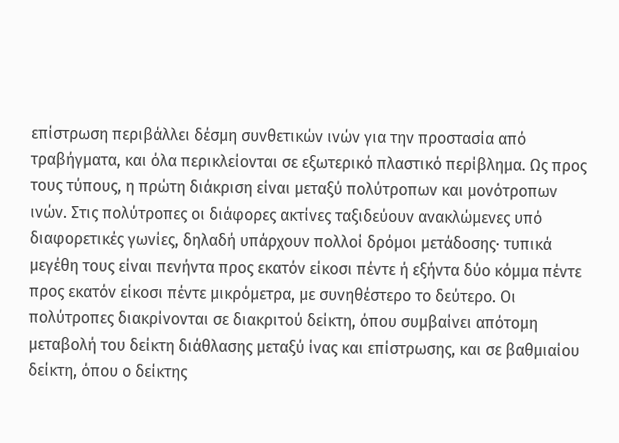επίστρωση περιβάλλει δέσμη συνθετικών ινών για την προστασία από τραβήγματα, και όλα περικλείονται σε εξωτερικό πλαστικό περίβλημα. Ως προς τους τύπους, η πρώτη διάκριση είναι μεταξύ πολύτροπων και μονότροπων ινών. Στις πολύτροπες οι διάφορες ακτίνες ταξιδεύουν ανακλώμενες υπό διαφορετικές γωνίες, δηλαδή υπάρχουν πολλοί δρόμοι μετάδοσης· τυπικά μεγέθη τους είναι πενήντα προς εκατόν είκοσι πέντε ή εξήντα δύο κόμμα πέντε προς εκατόν είκοσι πέντε μικρόμετρα, με συνηθέστερο το δεύτερο. Οι πολύτροπες διακρίνονται σε διακριτού δείκτη, όπου συμβαίνει απότομη μεταβολή του δείκτη διάθλασης μεταξύ ίνας και επίστρωσης, και σε βαθμιαίου δείκτη, όπου ο δείκτης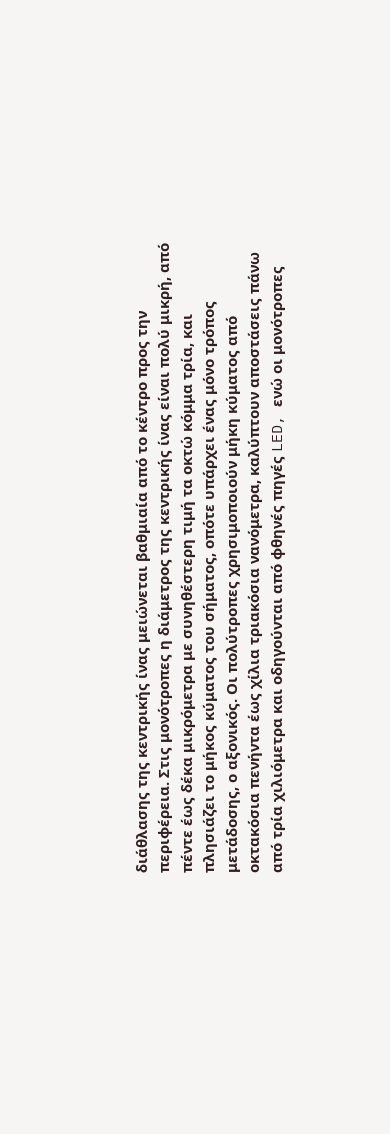διάθλασης της κεντρικής ίνας μειώνεται βαθμιαία από το κέντρο προς την περιφέρεια. Στις μονότροπες η διάμετρος της κεντρικής ίνας είναι πολύ μικρή, από πέντε έως δέκα μικρόμετρα με συνηθέστερη τιμή τα οκτώ κόμμα τρία, και πλησιάζει το μήκος κύματος του σήματος, οπότε υπάρχει ένας μόνο τρόπος μετάδοσης, ο αξονικός. Οι πολύτροπες χρησιμοποιούν μήκη κύματος από οκτακόσια πενήντα έως χίλια τριακόσια νανόμετρα, καλύπτουν αποστάσεις πάνω από τρία χιλιόμετρα και οδηγούνται από φθηνές πηγές LED, ενώ οι μονότροπες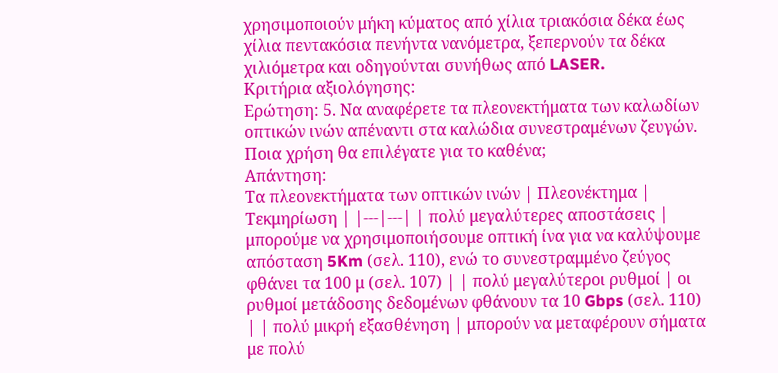χρησιμοποιούν μήκη κύματος από χίλια τριακόσια δέκα έως χίλια πεντακόσια πενήντα νανόμετρα, ξεπερνούν τα δέκα χιλιόμετρα και οδηγούνται συνήθως από LASER.
Κριτήρια αξιολόγησης:
Ερώτηση: 5. Να αναφέρετε τα πλεονεκτήματα των καλωδίων οπτικών ινών απέναντι στα καλώδια συνεστραμένων ζευγών. Ποια χρήση θα επιλέγατε για το καθένα;
Απάντηση:
Τα πλεονεκτήματα των οπτικών ινών | Πλεονέκτημα | Τεκμηρίωση | |---|---| | πολύ μεγαλύτερες αποστάσεις | μπορούμε να χρησιμοποιήσουμε οπτική ίνα για να καλύψουμε απόσταση 5Km (σελ. 110), ενώ το συνεστραμμένο ζεύγος φθάνει τα 100 μ (σελ. 107) | | πολύ μεγαλύτεροι ρυθμοί | οι ρυθμοί μετάδοσης δεδομένων φθάνουν τα 10 Gbps (σελ. 110) | | πολύ μικρή εξασθένηση | μπορούν να μεταφέρουν σήματα με πολύ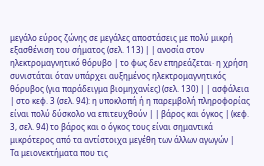μεγάλο εύρος ζώνης σε μεγάλες αποστάσεις με πολύ μικρή εξασθένιση του σήματος (σελ. 113) | | ανοσία στον ηλεκτρομαγνητικό θόρυβο | το φως δεν επηρεάζεται· η χρήση συνιστάται όταν υπάρχει αυξημένος ηλεκτρομαγνητικός θόρυβος (για παράδειγμα βιομηχανίες) (σελ. 130) | | ασφάλεια | στο κεφ. 3 (σελ. 94): η υποκλοπή ή η παρεμβολή πληροφορίας είναι πολύ δύσκολο να επιτευχθούν | | βάρος και όγκος | (κεφ. 3, σελ. 94) το βάρος και ο όγκος τους είναι σημαντικά μικρότερος από τα αντίστοιχα μεγέθη των άλλων αγωγών |
Τα μειονεκτήματα που τις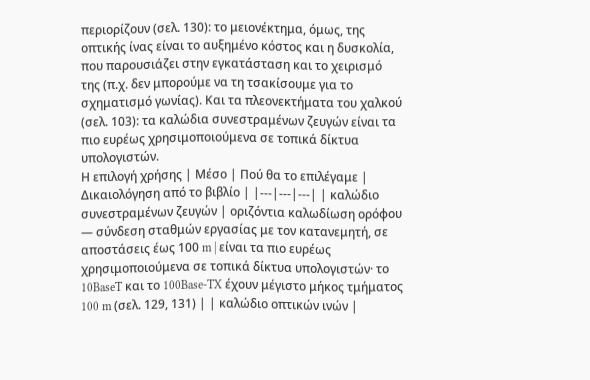περιορίζουν (σελ. 130): το μειονέκτημα, όμως, της οπτικής ίνας είναι το αυξημένο κόστος και η δυσκολία, που παρουσιάζει στην εγκατάσταση και το χειρισμό της (π.χ. δεν μπορούμε να τη τσακίσουμε για το σχηματισμό γωνίας). Και τα πλεονεκτήματα του χαλκού (σελ. 103): τα καλώδια συνεστραμένων ζευγών είναι τα πιο ευρέως χρησιμοποιούμενα σε τοπικά δίκτυα υπολογιστών.
Η επιλογή χρήσης | Μέσο | Πού θα το επιλέγαμε | Δικαιολόγηση από το βιβλίο | |---|---|---| | καλώδιο συνεστραμένων ζευγών | οριζόντια καλωδίωση ορόφου — σύνδεση σταθμών εργασίας με τον κατανεμητή, σε αποστάσεις έως 100 m | είναι τα πιο ευρέως χρησιμοποιούμενα σε τοπικά δίκτυα υπολογιστών· το 10BaseT και το 100Base-TX έχουν μέγιστο μήκος τμήματος 100 m (σελ. 129, 131) | | καλώδιο οπτικών ινών |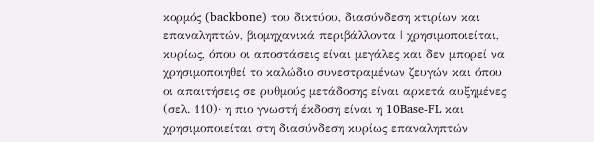κορμός (backbone) του δικτύου, διασύνδεση κτιρίων και επαναληπτών, βιομηχανικά περιβάλλοντα | χρησιμοποιείται, κυρίως, όπου οι αποστάσεις είναι μεγάλες και δεν μπορεί να χρησιμοποιηθεί το καλώδιο συνεστραμένων ζευγών και όπου οι απαιτήσεις σε ρυθμούς μετάδοσης είναι αρκετά αυξημένες (σελ. 110)· η πιο γνωστή έκδοση είναι η 10Base-FL και χρησιμοποιείται στη διασύνδεση κυρίως επαναληπτών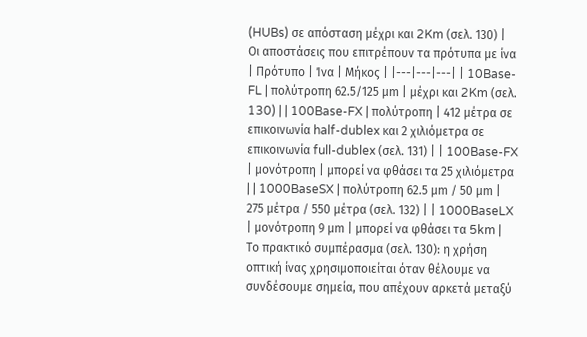(HUBs) σε απόσταση μέχρι και 2Km (σελ. 130) |
Οι αποστάσεις που επιτρέπουν τα πρότυπα με ίνα | Πρότυπο | Ίνα | Μήκος | |---|---|---| | 10Base-FL | πολύτροπη 62.5/125 μm | μέχρι και 2Km (σελ. 130) | | 100Base-FX | πολύτροπη | 412 μέτρα σε επικοινωνία half-dublex και 2 χιλιόμετρα σε επικοινωνία full-dublex (σελ. 131) | | 100Base-FX | μονότροπη | μπορεί να φθάσει τα 25 χιλιόμετρα | | 1000BaseSX | πολύτροπη 62.5 μm / 50 μm | 275 μέτρα / 550 μέτρα (σελ. 132) | | 1000BaseLX | μονότροπη 9 μm | μπορεί να φθάσει τα 5km |
Το πρακτικό συμπέρασμα (σελ. 130): η χρήση οπτική ίνας χρησιμοποιείται όταν θέλουμε να συνδέσουμε σημεία, που απέχουν αρκετά μεταξύ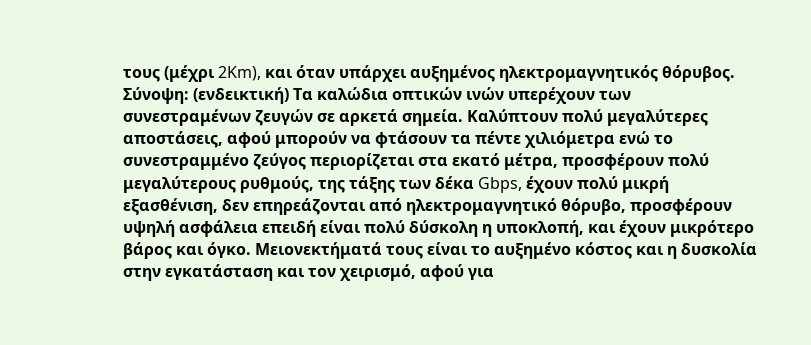τους (μέχρι 2Km), και όταν υπάρχει αυξημένος ηλεκτρομαγνητικός θόρυβος.
Σύνοψη: (ενδεικτική) Τα καλώδια οπτικών ινών υπερέχουν των συνεστραμένων ζευγών σε αρκετά σημεία. Καλύπτουν πολύ μεγαλύτερες αποστάσεις, αφού μπορούν να φτάσουν τα πέντε χιλιόμετρα ενώ το συνεστραμμένο ζεύγος περιορίζεται στα εκατό μέτρα, προσφέρουν πολύ μεγαλύτερους ρυθμούς, της τάξης των δέκα Gbps, έχουν πολύ μικρή εξασθένιση, δεν επηρεάζονται από ηλεκτρομαγνητικό θόρυβο, προσφέρουν υψηλή ασφάλεια επειδή είναι πολύ δύσκολη η υποκλοπή, και έχουν μικρότερο βάρος και όγκο. Μειονεκτήματά τους είναι το αυξημένο κόστος και η δυσκολία στην εγκατάσταση και τον χειρισμό, αφού για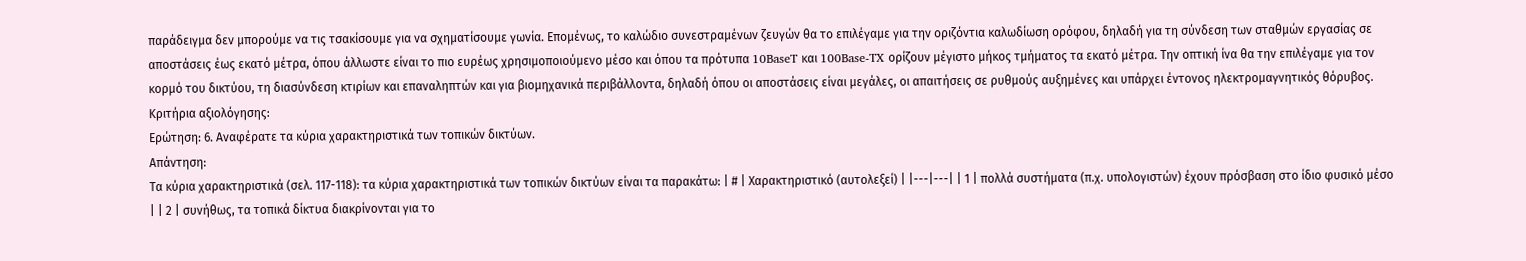παράδειγμα δεν μπορούμε να τις τσακίσουμε για να σχηματίσουμε γωνία. Επομένως, το καλώδιο συνεστραμένων ζευγών θα το επιλέγαμε για την οριζόντια καλωδίωση ορόφου, δηλαδή για τη σύνδεση των σταθμών εργασίας σε αποστάσεις έως εκατό μέτρα, όπου άλλωστε είναι το πιο ευρέως χρησιμοποιούμενο μέσο και όπου τα πρότυπα 10BaseT και 100Base-TX ορίζουν μέγιστο μήκος τμήματος τα εκατό μέτρα. Την οπτική ίνα θα την επιλέγαμε για τον κορμό του δικτύου, τη διασύνδεση κτιρίων και επαναληπτών και για βιομηχανικά περιβάλλοντα, δηλαδή όπου οι αποστάσεις είναι μεγάλες, οι απαιτήσεις σε ρυθμούς αυξημένες και υπάρχει έντονος ηλεκτρομαγνητικός θόρυβος.
Κριτήρια αξιολόγησης:
Ερώτηση: 6. Αναφέρατε τα κύρια χαρακτηριστικά των τοπικών δικτύων.
Απάντηση:
Τα κύρια χαρακτηριστικά (σελ. 117-118): τα κύρια χαρακτηριστικά των τοπικών δικτύων είναι τα παρακάτω: | # | Χαρακτηριστικό (αυτολεξεί) | |---|---| | 1 | πολλά συστήματα (π.χ. υπολογιστών) έχουν πρόσβαση στο ίδιο φυσικό μέσο | | 2 | συνήθως, τα τοπικά δίκτυα διακρίνονται για το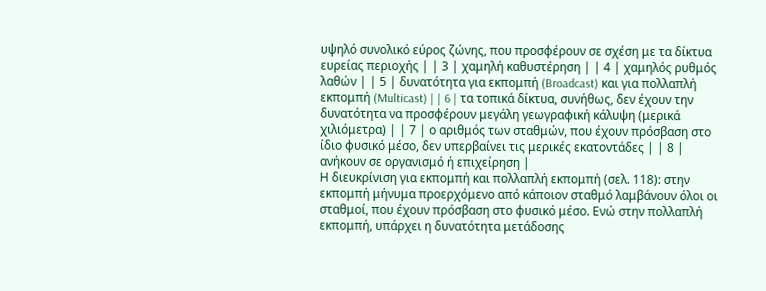υψηλό συνολικό εύρος ζώνης, που προσφέρουν σε σχέση με τα δίκτυα ευρείας περιοχής | | 3 | χαμηλή καθυστέρηση | | 4 | χαμηλός ρυθμός λαθών | | 5 | δυνατότητα για εκπομπή (Broadcast) και για πολλαπλή εκπομπή (Multicast) | | 6 | τα τοπικά δίκτυα, συνήθως, δεν έχουν την δυνατότητα να προσφέρουν μεγάλη γεωγραφική κάλυψη (μερικά χιλιόμετρα) | | 7 | ο αριθμός των σταθμών, που έχουν πρόσβαση στο ίδιο φυσικό μέσο, δεν υπερβαίνει τις μερικές εκατοντάδες | | 8 | ανήκουν σε οργανισμό ή επιχείρηση |
Η διευκρίνιση για εκπομπή και πολλαπλή εκπομπή (σελ. 118): στην εκπομπή μήνυμα προερχόμενο από κάποιον σταθμό λαμβάνουν όλοι οι σταθμοί, που έχουν πρόσβαση στο φυσικό μέσο. Ενώ στην πολλαπλή εκπομπή, υπάρχει η δυνατότητα μετάδοσης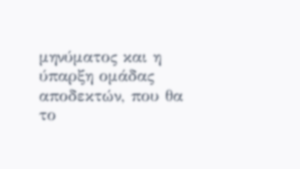μηνύματος και η ύπαρξη ομάδας αποδεκτών, που θα το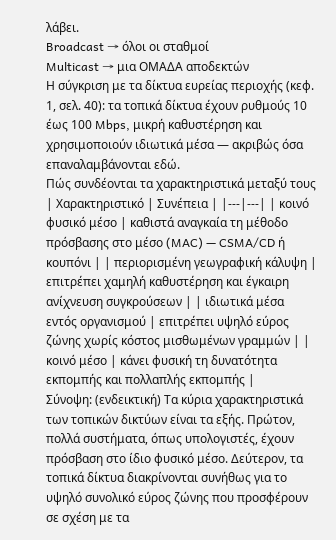λάβει.
Broadcast → όλοι οι σταθμοί
Multicast → μια ΟΜΑΔΑ αποδεκτών
Η σύγκριση με τα δίκτυα ευρείας περιοχής (κεφ. 1, σελ. 40): τα τοπικά δίκτυα έχουν ρυθμούς 10 έως 100 Mbps, μικρή καθυστέρηση και χρησιμοποιούν ιδιωτικά μέσα — ακριβώς όσα επαναλαμβάνονται εδώ.
Πώς συνδέονται τα χαρακτηριστικά μεταξύ τους | Χαρακτηριστικό | Συνέπεια | |---|---| | κοινό φυσικό μέσο | καθιστά αναγκαία τη μέθοδο πρόσβασης στο μέσο (MAC) — CSMA/CD ή κουπόνι | | περιορισμένη γεωγραφική κάλυψη | επιτρέπει χαμηλή καθυστέρηση και έγκαιρη ανίχνευση συγκρούσεων | | ιδιωτικά μέσα εντός οργανισμού | επιτρέπει υψηλό εύρος ζώνης χωρίς κόστος μισθωμένων γραμμών | | κοινό μέσο | κάνει φυσική τη δυνατότητα εκπομπής και πολλαπλής εκπομπής |
Σύνοψη: (ενδεικτική) Τα κύρια χαρακτηριστικά των τοπικών δικτύων είναι τα εξής. Πρώτον, πολλά συστήματα, όπως υπολογιστές, έχουν πρόσβαση στο ίδιο φυσικό μέσο. Δεύτερον, τα τοπικά δίκτυα διακρίνονται συνήθως για το υψηλό συνολικό εύρος ζώνης που προσφέρουν σε σχέση με τα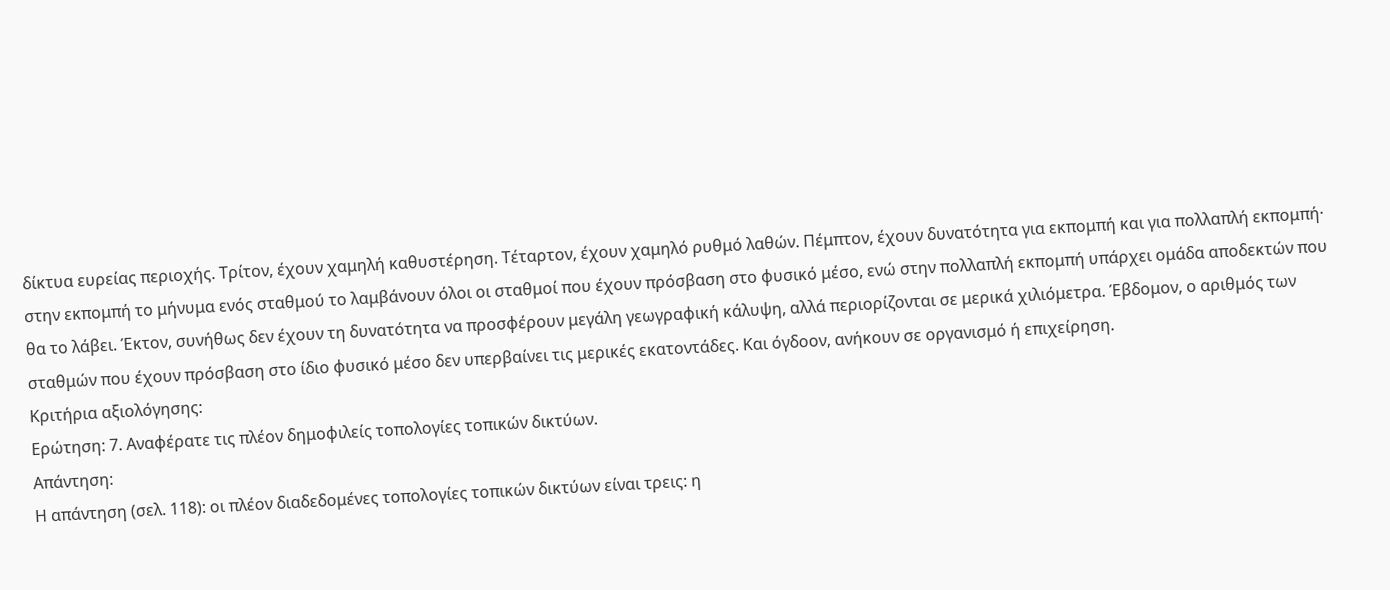δίκτυα ευρείας περιοχής. Τρίτον, έχουν χαμηλή καθυστέρηση. Τέταρτον, έχουν χαμηλό ρυθμό λαθών. Πέμπτον, έχουν δυνατότητα για εκπομπή και για πολλαπλή εκπομπή· στην εκπομπή το μήνυμα ενός σταθμού το λαμβάνουν όλοι οι σταθμοί που έχουν πρόσβαση στο φυσικό μέσο, ενώ στην πολλαπλή εκπομπή υπάρχει ομάδα αποδεκτών που θα το λάβει. Έκτον, συνήθως δεν έχουν τη δυνατότητα να προσφέρουν μεγάλη γεωγραφική κάλυψη, αλλά περιορίζονται σε μερικά χιλιόμετρα. Έβδομον, ο αριθμός των σταθμών που έχουν πρόσβαση στο ίδιο φυσικό μέσο δεν υπερβαίνει τις μερικές εκατοντάδες. Και όγδοον, ανήκουν σε οργανισμό ή επιχείρηση.
Κριτήρια αξιολόγησης:
Ερώτηση: 7. Αναφέρατε τις πλέον δημοφιλείς τοπολογίες τοπικών δικτύων.
Απάντηση:
Η απάντηση (σελ. 118): οι πλέον διαδεδομένες τοπολογίες τοπικών δικτύων είναι τρεις: η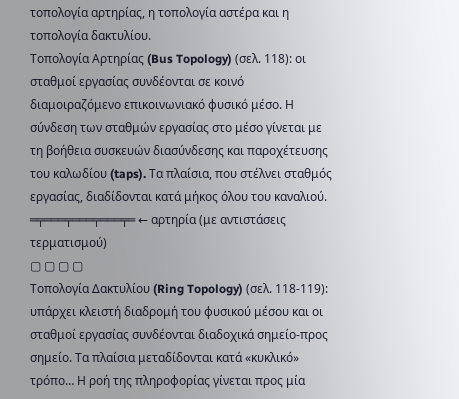τοπολογία αρτηρίας, η τοπολογία αστέρα και η τοπολογία δακτυλίου.
Τοπολογία Αρτηρίας (Bus Topology) (σελ. 118): οι σταθμοί εργασίας συνδέονται σε κοινό διαμοιραζόμενο επικοινωνιακό φυσικό μέσο. Η σύνδεση των σταθμών εργασίας στο μέσο γίνεται με τη βοήθεια συσκευών διασύνδεσης και παροχέτευσης του καλωδίου (taps). Τα πλαίσια, που στέλνει σταθμός εργασίας, διαδίδονται κατά μήκος όλου του καναλιού.
═╤═══╤═══╤═══╤═ ← αρτηρία (με αντιστάσεις τερματισμού)
▢ ▢ ▢ ▢
Τοπολογία Δακτυλίου (Ring Topology) (σελ. 118-119): υπάρχει κλειστή διαδρομή του φυσικού μέσου και οι σταθμοί εργασίας συνδέονται διαδοχικά σημείο-προς σημείο. Τα πλαίσια μεταδίδονται κατά «κυκλικό» τρόπο… Η ροή της πληροφορίας γίνεται προς μία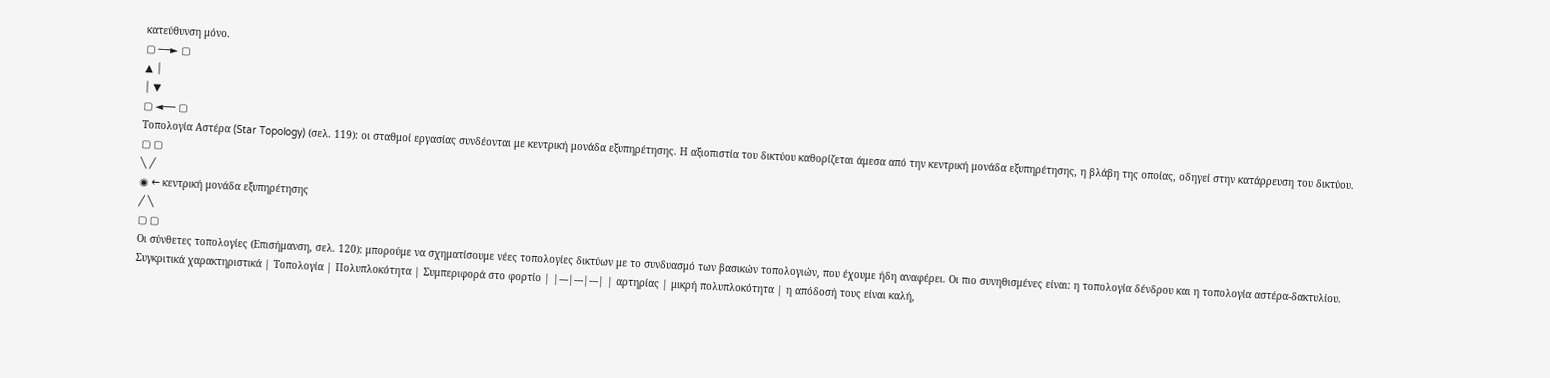κατεύθυνση μόνο.
▢ ──► ▢
▲ │
│ ▼
▢ ◄── ▢
Τοπολογία Αστέρα (Star Topology) (σελ. 119): οι σταθμοί εργασίας συνδέονται με κεντρική μονάδα εξυπηρέτησης. Η αξιοπιστία του δικτύου καθορίζεται άμεσα από την κεντρική μονάδα εξυπηρέτησης, η βλάβη της οποίας, οδηγεί στην κατάρρευση του δικτύου.
▢ ▢
╲ ╱
◉ ← κεντρική μονάδα εξυπηρέτησης
╱ ╲
▢ ▢
Οι σύνθετες τοπολογίες (Επισήμανση, σελ. 120): μπορούμε να σχηματίσουμε νέες τοπολογίες δικτύων με το συνδυασμό των βασικών τοπολογιών, που έχουμε ήδη αναφέρει. Οι πιο συνηθισμένες είναι: η τοπολογία δένδρου και η τοπολογία αστέρα-δακτυλίου.
Συγκριτικά χαρακτηριστικά | Τοπολογία | Πολυπλοκότητα | Συμπεριφορά στο φορτίο | |---|---|---| | αρτηρίας | μικρή πολυπλοκότητα | η απόδοσή τους είναι καλή,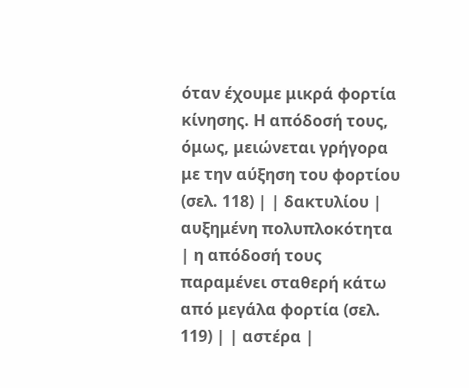όταν έχουμε μικρά φορτία κίνησης. Η απόδοσή τους, όμως, μειώνεται γρήγορα με την αύξηση του φορτίου (σελ. 118) | | δακτυλίου | αυξημένη πολυπλοκότητα | η απόδοσή τους παραμένει σταθερή κάτω από μεγάλα φορτία (σελ. 119) | | αστέρα |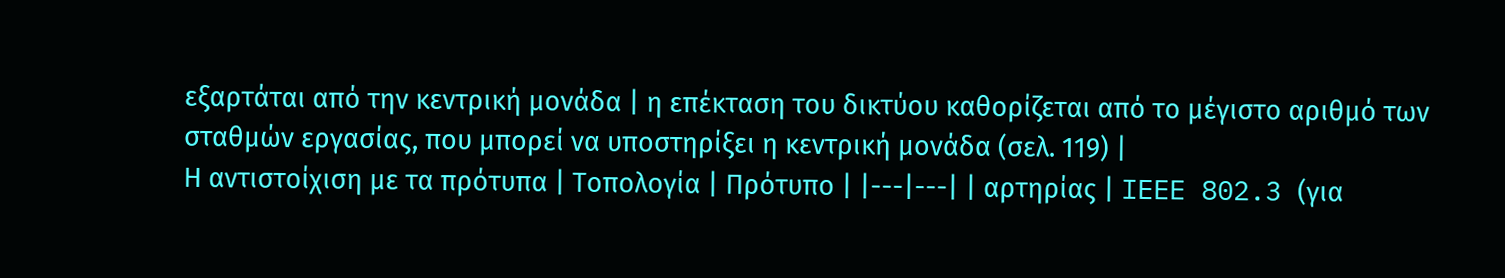εξαρτάται από την κεντρική μονάδα | η επέκταση του δικτύου καθορίζεται από το μέγιστο αριθμό των σταθμών εργασίας, που μπορεί να υποστηρίξει η κεντρική μονάδα (σελ. 119) |
Η αντιστοίχιση με τα πρότυπα | Τοπολογία | Πρότυπο | |---|---| | αρτηρίας | IEEE 802.3 (για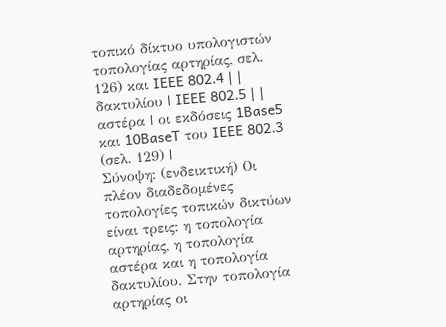τοπικό δίκτυο υπολογιστών τοπολογίας αρτηρίας, σελ. 126) και IEEE 802.4 | | δακτυλίου | IEEE 802.5 | | αστέρα | οι εκδόσεις 1Base5 και 10BaseT του IEEE 802.3 (σελ. 129) |
Σύνοψη: (ενδεικτική) Οι πλέον διαδεδομένες τοπολογίες τοπικών δικτύων είναι τρεις: η τοπολογία αρτηρίας, η τοπολογία αστέρα και η τοπολογία δακτυλίου. Στην τοπολογία αρτηρίας οι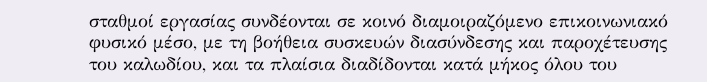σταθμοί εργασίας συνδέονται σε κοινό διαμοιραζόμενο επικοινωνιακό φυσικό μέσο, με τη βοήθεια συσκευών διασύνδεσης και παροχέτευσης του καλωδίου, και τα πλαίσια διαδίδονται κατά μήκος όλου του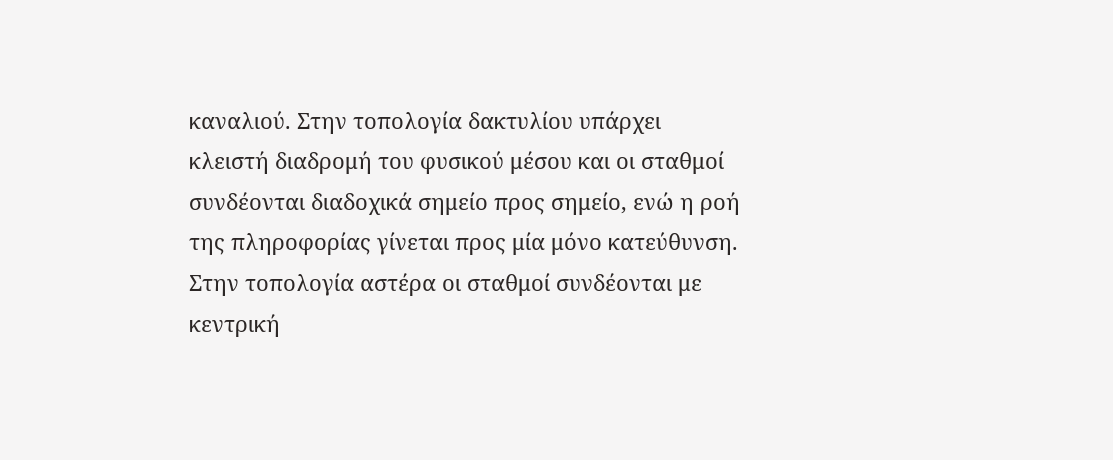καναλιού. Στην τοπολογία δακτυλίου υπάρχει κλειστή διαδρομή του φυσικού μέσου και οι σταθμοί συνδέονται διαδοχικά σημείο προς σημείο, ενώ η ροή της πληροφορίας γίνεται προς μία μόνο κατεύθυνση. Στην τοπολογία αστέρα οι σταθμοί συνδέονται με κεντρική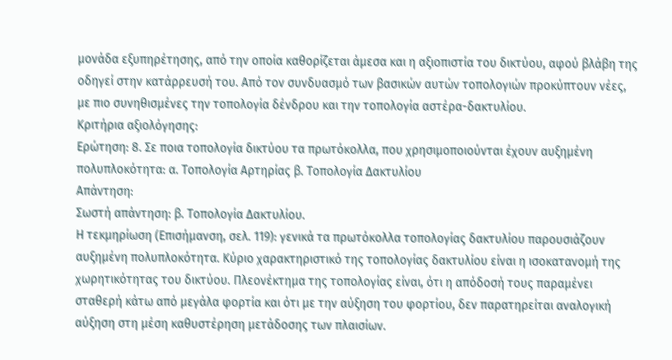μονάδα εξυπηρέτησης, από την οποία καθορίζεται άμεσα και η αξιοπιστία του δικτύου, αφού βλάβη της οδηγεί στην κατάρρευσή του. Από τον συνδυασμό των βασικών αυτών τοπολογιών προκύπτουν νέες, με πιο συνηθισμένες την τοπολογία δένδρου και την τοπολογία αστέρα-δακτυλίου.
Κριτήρια αξιολόγησης:
Ερώτηση: 8. Σε ποια τοπολογία δικτύου τα πρωτόκολλα, που χρησιμοποιούνται έχουν αυξημένη πολυπλοκότητα: α. Τοπολογία Αρτηρίας β. Τοπολογία Δακτυλίου
Απάντηση:
Σωστή απάντηση: β. Τοπολογία Δακτυλίου.
Η τεκμηρίωση (Επισήμανση, σελ. 119): γενικά τα πρωτόκολλα τοπολογίας δακτυλίου παρουσιάζουν αυξημένη πολυπλοκότητα. Κύριο χαρακτηριστικό της τοπολογίας δακτυλίου είναι η ισοκατανομή της χωρητικότητας του δικτύου. Πλεονέκτημα της τοπολογίας είναι, ότι η απόδοσή τους παραμένει σταθερή κάτω από μεγάλα φορτία και ότι με την αύξηση του φορτίου, δεν παρατηρείται αναλογική αύξηση στη μέση καθυστέρηση μετάδοσης των πλαισίων.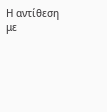Η αντίθεση με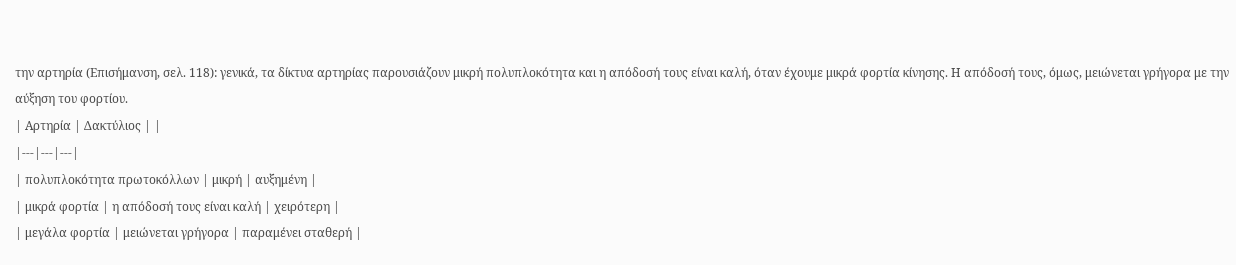την αρτηρία (Επισήμανση, σελ. 118): γενικά, τα δίκτυα αρτηρίας παρουσιάζουν μικρή πολυπλοκότητα και η απόδοσή τους είναι καλή, όταν έχουμε μικρά φορτία κίνησης. Η απόδοσή τους, όμως, μειώνεται γρήγορα με την αύξηση του φορτίου.
| Αρτηρία | Δακτύλιος | |
|---|---|---|
| πολυπλοκότητα πρωτοκόλλων | μικρή | αυξημένη |
| μικρά φορτία | η απόδοσή τους είναι καλή | χειρότερη |
| μεγάλα φορτία | μειώνεται γρήγορα | παραμένει σταθερή |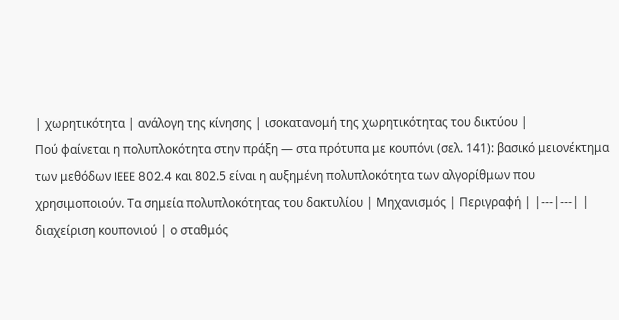| χωρητικότητα | ανάλογη της κίνησης | ισοκατανομή της χωρητικότητας του δικτύου |
Πού φαίνεται η πολυπλοκότητα στην πράξη — στα πρότυπα με κουπόνι (σελ. 141): βασικό μειονέκτημα των μεθόδων IEEE 802.4 και 802.5 είναι η αυξημένη πολυπλοκότητα των αλγορίθμων που χρησιμοποιούν. Τα σημεία πολυπλοκότητας του δακτυλίου | Μηχανισμός | Περιγραφή | |---|---| | διαχείριση κουπονιού | ο σταθμός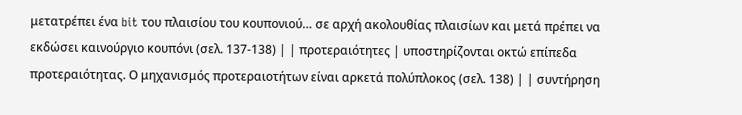μετατρέπει ένα bit του πλαισίου του κουπονιού… σε αρχή ακολουθίας πλαισίων και μετά πρέπει να εκδώσει καινούργιο κουπόνι (σελ. 137-138) | | προτεραιότητες | υποστηρίζονται οκτώ επίπεδα προτεραιότητας. Ο μηχανισμός προτεραιοτήτων είναι αρκετά πολύπλοκος (σελ. 138) | | συντήρηση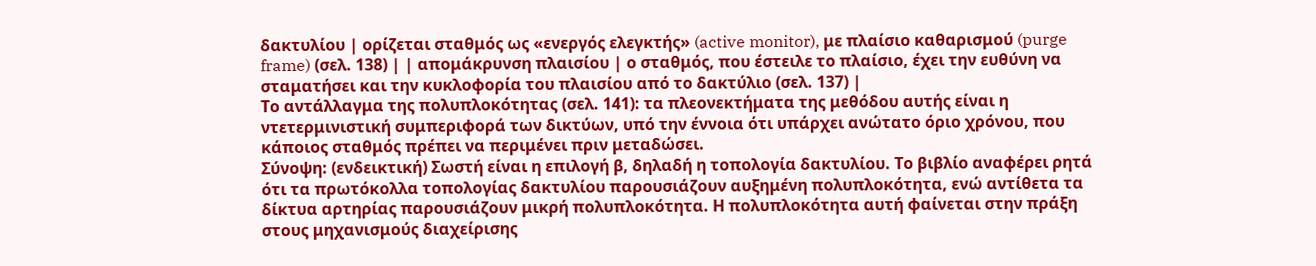δακτυλίου | ορίζεται σταθμός ως «ενεργός ελεγκτής» (active monitor), με πλαίσιο καθαρισμού (purge frame) (σελ. 138) | | απομάκρυνση πλαισίου | ο σταθμός, που έστειλε το πλαίσιο, έχει την ευθύνη να σταματήσει και την κυκλοφορία του πλαισίου από το δακτύλιο (σελ. 137) |
Το αντάλλαγμα της πολυπλοκότητας (σελ. 141): τα πλεονεκτήματα της μεθόδου αυτής είναι η ντετερμινιστική συμπεριφορά των δικτύων, υπό την έννοια ότι υπάρχει ανώτατο όριο χρόνου, που κάποιος σταθμός πρέπει να περιμένει πριν μεταδώσει.
Σύνοψη: (ενδεικτική) Σωστή είναι η επιλογή β, δηλαδή η τοπολογία δακτυλίου. Το βιβλίο αναφέρει ρητά ότι τα πρωτόκολλα τοπολογίας δακτυλίου παρουσιάζουν αυξημένη πολυπλοκότητα, ενώ αντίθετα τα δίκτυα αρτηρίας παρουσιάζουν μικρή πολυπλοκότητα. Η πολυπλοκότητα αυτή φαίνεται στην πράξη στους μηχανισμούς διαχείρισης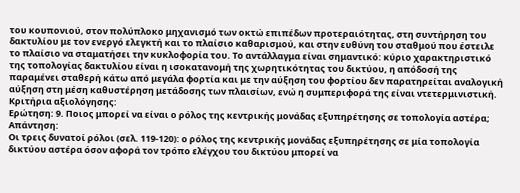του κουπονιού, στον πολύπλοκο μηχανισμό των οκτώ επιπέδων προτεραιότητας, στη συντήρηση του δακτυλίου με τον ενεργό ελεγκτή και το πλαίσιο καθαρισμού, και στην ευθύνη του σταθμού που έστειλε το πλαίσιο να σταματήσει την κυκλοφορία του. Το αντάλλαγμα είναι σημαντικό: κύριο χαρακτηριστικό της τοπολογίας δακτυλίου είναι η ισοκατανομή της χωρητικότητας του δικτύου, η απόδοσή της παραμένει σταθερή κάτω από μεγάλα φορτία και με την αύξηση του φορτίου δεν παρατηρείται αναλογική αύξηση στη μέση καθυστέρηση μετάδοσης των πλαισίων, ενώ η συμπεριφορά της είναι ντετερμινιστική.
Κριτήρια αξιολόγησης:
Ερώτηση: 9. Ποιος μπορεί να είναι ο ρόλος της κεντρικής μονάδας εξυπηρέτησης σε τοπολογία αστέρα;
Απάντηση:
Οι τρεις δυνατοί ρόλοι (σελ. 119-120): ο ρόλος της κεντρικής μονάδας εξυπηρέτησης σε μία τοπολογία δικτύου αστέρα όσον αφορά τον τρόπο ελέγχου του δικτύου μπορεί να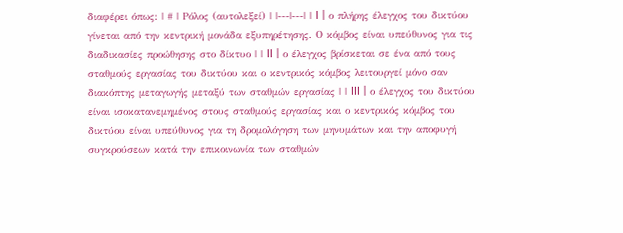διαφέρει όπως: | # | Ρόλος (αυτολεξεί) | |---|---| | I | ο πλήρης έλεγχος του δικτύου γίνεται από την κεντρική μονάδα εξυπηρέτησης. Ο κόμβος είναι υπεύθυνος για τις διαδικασίες προώθησης στο δίκτυο | | II | ο έλεγχος βρίσκεται σε ένα από τους σταθμούς εργασίας του δικτύου και ο κεντρικός κόμβος λειτουργεί μόνο σαν διακόπτης μεταγωγής μεταξύ των σταθμών εργασίας | | III | ο έλεγχος του δικτύου είναι ισοκατανεμημένος στους σταθμούς εργασίας και ο κεντρικός κόμβος του δικτύου είναι υπεύθυνος για τη δρομολόγηση των μηνυμάτων και την αποφυγή συγκρούσεων κατά την επικοινωνία των σταθμών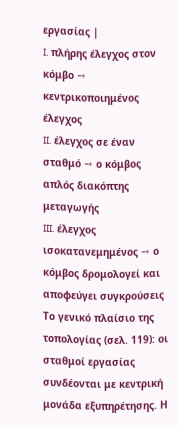εργασίας |
I. πλήρης έλεγχος στον κόμβο → κεντρικοποιημένος έλεγχος
II. έλεγχος σε έναν σταθμό → ο κόμβος απλός διακόπτης μεταγωγής
III. έλεγχος ισοκατανεμημένος → ο κόμβος δρομολογεί και αποφεύγει συγκρούσεις
Το γενικό πλαίσιο της τοπολογίας (σελ. 119): οι σταθμοί εργασίας συνδέονται με κεντρική μονάδα εξυπηρέτησης. Η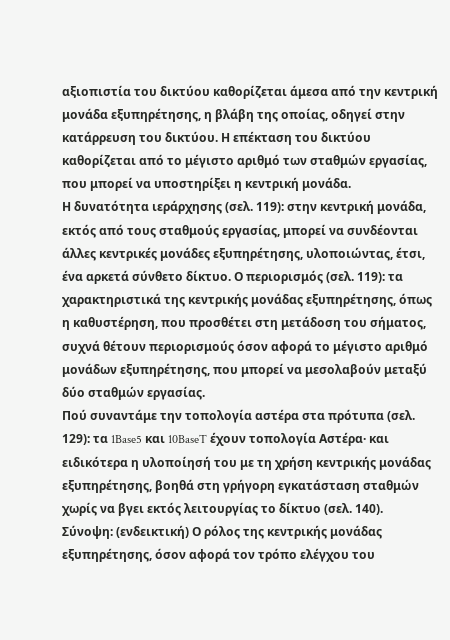αξιοπιστία του δικτύου καθορίζεται άμεσα από την κεντρική μονάδα εξυπηρέτησης, η βλάβη της οποίας, οδηγεί στην κατάρρευση του δικτύου. Η επέκταση του δικτύου καθορίζεται από το μέγιστο αριθμό των σταθμών εργασίας, που μπορεί να υποστηρίξει η κεντρική μονάδα.
Η δυνατότητα ιεράρχησης (σελ. 119): στην κεντρική μονάδα, εκτός από τους σταθμούς εργασίας, μπορεί να συνδέονται άλλες κεντρικές μονάδες εξυπηρέτησης, υλοποιώντας, έτσι, ένα αρκετά σύνθετο δίκτυο. Ο περιορισμός (σελ. 119): τα χαρακτηριστικά της κεντρικής μονάδας εξυπηρέτησης, όπως η καθυστέρηση, που προσθέτει στη μετάδοση του σήματος, συχνά θέτουν περιορισμούς όσον αφορά το μέγιστο αριθμό μονάδων εξυπηρέτησης, που μπορεί να μεσολαβούν μεταξύ δύο σταθμών εργασίας.
Πού συναντάμε την τοπολογία αστέρα στα πρότυπα (σελ. 129): τα 1Base5 και 10BaseT έχουν τοπολογία Αστέρα· και ειδικότερα η υλοποίησή του με τη χρήση κεντρικής μονάδας εξυπηρέτησης, βοηθά στη γρήγορη εγκατάσταση σταθμών χωρίς να βγει εκτός λειτουργίας το δίκτυο (σελ. 140).
Σύνοψη: (ενδεικτική) Ο ρόλος της κεντρικής μονάδας εξυπηρέτησης, όσον αφορά τον τρόπο ελέγχου του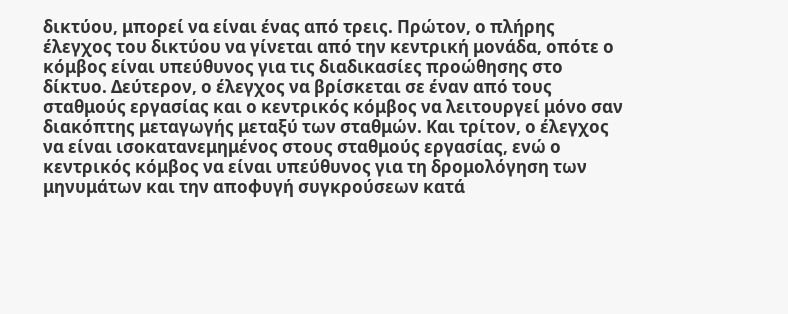δικτύου, μπορεί να είναι ένας από τρεις. Πρώτον, ο πλήρης έλεγχος του δικτύου να γίνεται από την κεντρική μονάδα, οπότε ο κόμβος είναι υπεύθυνος για τις διαδικασίες προώθησης στο δίκτυο. Δεύτερον, ο έλεγχος να βρίσκεται σε έναν από τους σταθμούς εργασίας και ο κεντρικός κόμβος να λειτουργεί μόνο σαν διακόπτης μεταγωγής μεταξύ των σταθμών. Και τρίτον, ο έλεγχος να είναι ισοκατανεμημένος στους σταθμούς εργασίας, ενώ ο κεντρικός κόμβος να είναι υπεύθυνος για τη δρομολόγηση των μηνυμάτων και την αποφυγή συγκρούσεων κατά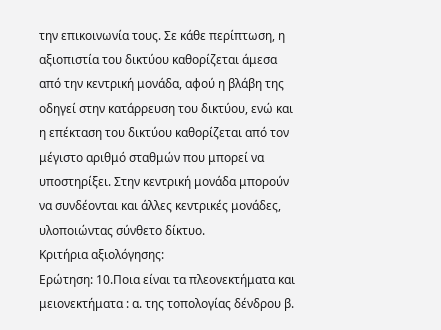την επικοινωνία τους. Σε κάθε περίπτωση, η αξιοπιστία του δικτύου καθορίζεται άμεσα από την κεντρική μονάδα, αφού η βλάβη της οδηγεί στην κατάρρευση του δικτύου, ενώ και η επέκταση του δικτύου καθορίζεται από τον μέγιστο αριθμό σταθμών που μπορεί να υποστηρίξει. Στην κεντρική μονάδα μπορούν να συνδέονται και άλλες κεντρικές μονάδες, υλοποιώντας σύνθετο δίκτυο.
Κριτήρια αξιολόγησης:
Ερώτηση: 10.Ποια είναι τα πλεονεκτήματα και μειονεκτήματα : α. της τοπολογίας δένδρου β.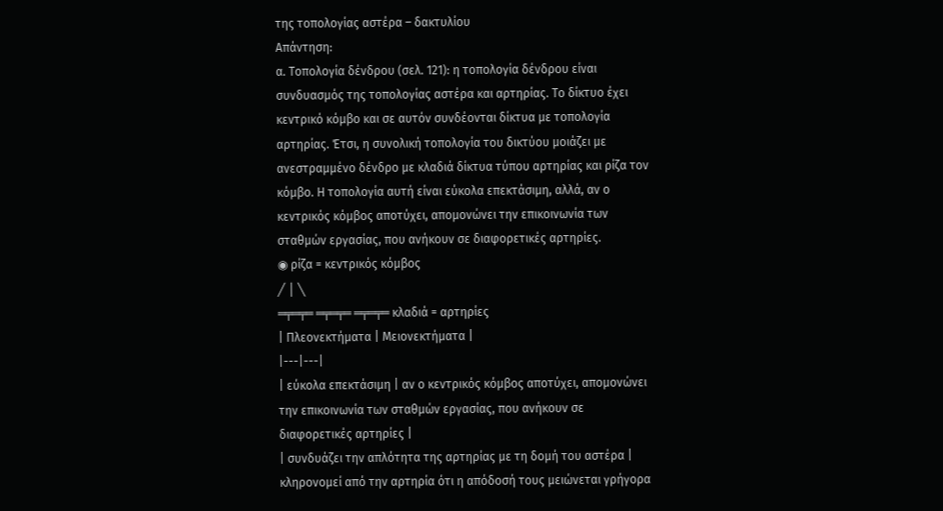της τοπολογίας αστέρα – δακτυλίου
Απάντηση:
α. Τοπολογία δένδρου (σελ. 121): η τοπολογία δένδρου είναι συνδυασμός της τοπολογίας αστέρα και αρτηρίας. Το δίκτυο έχει κεντρικό κόμβο και σε αυτόν συνδέονται δίκτυα με τοπολογία αρτηρίας. Έτσι, η συνολική τοπολογία του δικτύου μοιάζει με ανεστραμμένο δένδρο με κλαδιά δίκτυα τύπου αρτηρίας και ρίζα τον κόμβο. Η τοπολογία αυτή είναι εύκολα επεκτάσιμη, αλλά, αν ο κεντρικός κόμβος αποτύχει, απομονώνει την επικοινωνία των σταθμών εργασίας, που ανήκουν σε διαφορετικές αρτηρίες.
◉ ρίζα = κεντρικός κόμβος
╱ │ ╲
═╤═╤═ ═╤═╤═ ═╤═╤═ κλαδιά = αρτηρίες
| Πλεονεκτήματα | Μειονεκτήματα |
|---|---|
| εύκολα επεκτάσιμη | αν ο κεντρικός κόμβος αποτύχει, απομονώνει την επικοινωνία των σταθμών εργασίας, που ανήκουν σε διαφορετικές αρτηρίες |
| συνδυάζει την απλότητα της αρτηρίας με τη δομή του αστέρα | κληρονομεί από την αρτηρία ότι η απόδοσή τους μειώνεται γρήγορα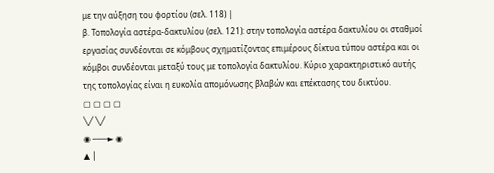με την αύξηση του φορτίου (σελ. 118) |
β. Τοπολογία αστέρα-δακτυλίου (σελ. 121): στην τοπολογία αστέρα δακτυλίου οι σταθμοί εργασίας συνδέονται σε κόμβους σχηματίζοντας επιμέρους δίκτυα τύπου αστέρα και οι κόμβοι συνδέονται μεταξύ τους με τοπολογία δακτυλίου. Κύριο χαρακτηριστικό αυτής της τοπολογίας είναι η ευκολία απομόνωσης βλαβών και επέκτασης του δικτύου.
▢ ▢ ▢ ▢
╲╱ ╲╱
◉ ───► ◉
▲ │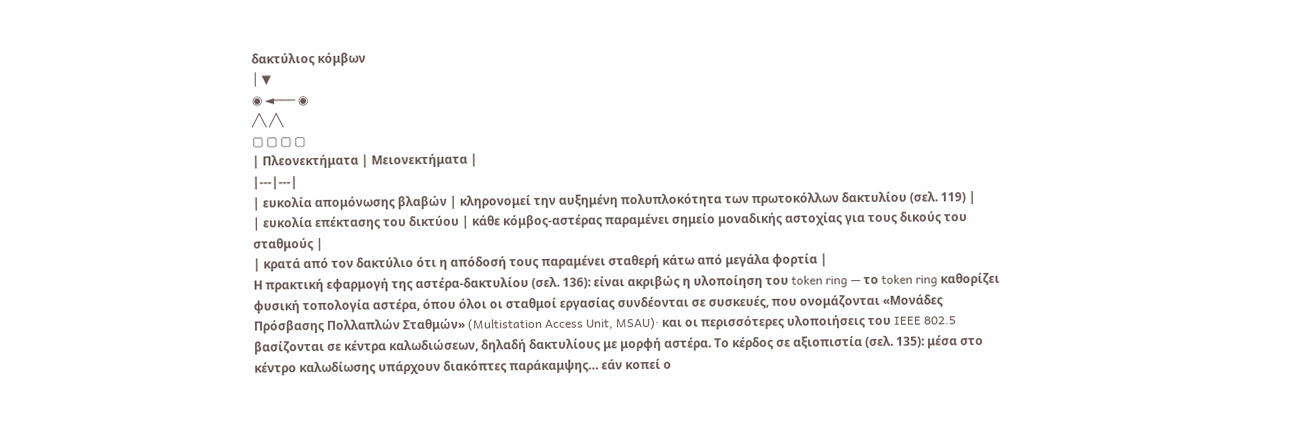δακτύλιος κόμβων
│ ▼
◉ ◄─── ◉
╱╲ ╱╲
▢ ▢ ▢ ▢
| Πλεονεκτήματα | Μειονεκτήματα |
|---|---|
| ευκολία απομόνωσης βλαβών | κληρονομεί την αυξημένη πολυπλοκότητα των πρωτοκόλλων δακτυλίου (σελ. 119) |
| ευκολία επέκτασης του δικτύου | κάθε κόμβος-αστέρας παραμένει σημείο μοναδικής αστοχίας για τους δικούς του σταθμούς |
| κρατά από τον δακτύλιο ότι η απόδοσή τους παραμένει σταθερή κάτω από μεγάλα φορτία |
Η πρακτική εφαρμογή της αστέρα-δακτυλίου (σελ. 136): είναι ακριβώς η υλοποίηση του token ring — το token ring καθορίζει φυσική τοπολογία αστέρα, όπου όλοι οι σταθμοί εργασίας συνδέονται σε συσκευές, που ονομάζονται «Μονάδες Πρόσβασης Πολλαπλών Σταθμών» (Multistation Access Unit, MSAU)· και οι περισσότερες υλοποιήσεις του IEEE 802.5 βασίζονται σε κέντρα καλωδιώσεων, δηλαδή δακτυλίους με μορφή αστέρα. Το κέρδος σε αξιοπιστία (σελ. 135): μέσα στο κέντρο καλωδίωσης υπάρχουν διακόπτες παράκαμψης… εάν κοπεί ο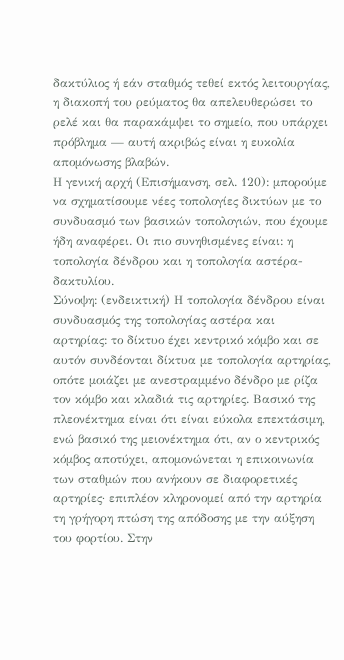δακτύλιος ή εάν σταθμός τεθεί εκτός λειτουργίας, η διακοπή του ρεύματος θα απελευθερώσει το ρελέ και θα παρακάμψει το σημείο, που υπάρχει πρόβλημα — αυτή ακριβώς είναι η ευκολία απομόνωσης βλαβών.
Η γενική αρχή (Επισήμανση, σελ. 120): μπορούμε να σχηματίσουμε νέες τοπολογίες δικτύων με το συνδυασμό των βασικών τοπολογιών, που έχουμε ήδη αναφέρει. Οι πιο συνηθισμένες είναι: η τοπολογία δένδρου και η τοπολογία αστέρα-δακτυλίου.
Σύνοψη: (ενδεικτική) Η τοπολογία δένδρου είναι συνδυασμός της τοπολογίας αστέρα και αρτηρίας: το δίκτυο έχει κεντρικό κόμβο και σε αυτόν συνδέονται δίκτυα με τοπολογία αρτηρίας, οπότε μοιάζει με ανεστραμμένο δένδρο με ρίζα τον κόμβο και κλαδιά τις αρτηρίες. Βασικό της πλεονέκτημα είναι ότι είναι εύκολα επεκτάσιμη, ενώ βασικό της μειονέκτημα ότι, αν ο κεντρικός κόμβος αποτύχει, απομονώνεται η επικοινωνία των σταθμών που ανήκουν σε διαφορετικές αρτηρίες· επιπλέον κληρονομεί από την αρτηρία τη γρήγορη πτώση της απόδοσης με την αύξηση του φορτίου. Στην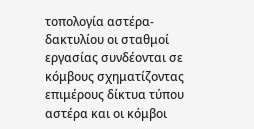τοπολογία αστέρα-δακτυλίου οι σταθμοί εργασίας συνδέονται σε κόμβους σχηματίζοντας επιμέρους δίκτυα τύπου αστέρα και οι κόμβοι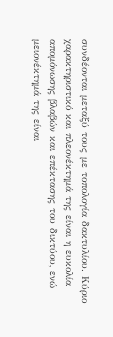συνδέονται μεταξύ τους με τοπολογία δακτυλίου. Κύριο χαρακτηριστικό και πλεονέκτημά της είναι η ευκολία απομόνωσης βλαβών και επέκτασης του δικτύου, ενώ μειονέκτημά της είναι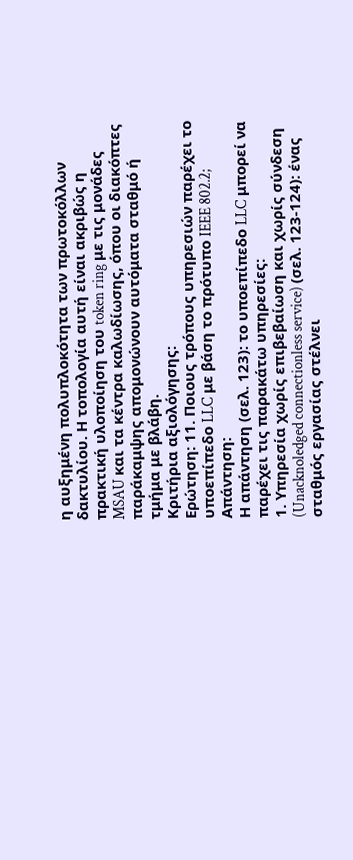η αυξημένη πολυπλοκότητα των πρωτοκόλλων δακτυλίου. Η τοπολογία αυτή είναι ακριβώς η πρακτική υλοποίηση του token ring με τις μονάδες MSAU και τα κέντρα καλωδίωσης, όπου οι διακόπτες παράκαμψης απομονώνουν αυτόματα σταθμό ή τμήμα με βλάβη.
Κριτήρια αξιολόγησης:
Ερώτηση: 11. Ποιους τρόπους υπηρεσιών παρέχει το υποεπίπεδο LLC με βάση το πρότυπο IEEE 802.2;
Απάντηση:
Η απάντηση (σελ. 123): το υποεπίπεδο LLC μπορεί να παρέχει τις παρακάτω υπηρεσίες:
1. Υπηρεσία χωρίς επιβεβαίωση και χωρίς σύνδεση (Unacknoledged connectionless service) (σελ. 123-124): ένας σταθμός εργασίας στέλνει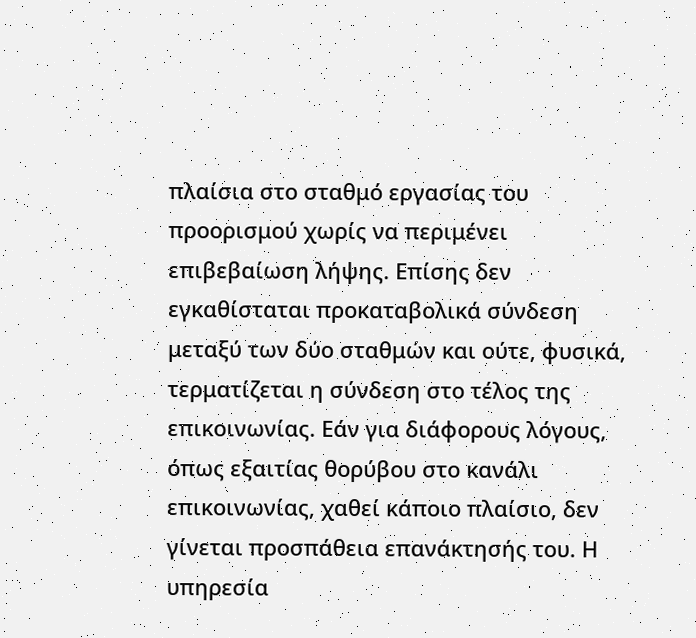πλαίσια στο σταθμό εργασίας του προορισμού χωρίς να περιμένει επιβεβαίωση λήψης. Επίσης δεν εγκαθίσταται προκαταβολικά σύνδεση μεταξύ των δύο σταθμών και ούτε, φυσικά, τερματίζεται η σύνδεση στο τέλος της επικοινωνίας. Εάν για διάφορους λόγους, όπως εξαιτίας θορύβου στο κανάλι επικοινωνίας, χαθεί κάποιο πλαίσιο, δεν γίνεται προσπάθεια επανάκτησής του. Η υπηρεσία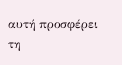αυτή προσφέρει τη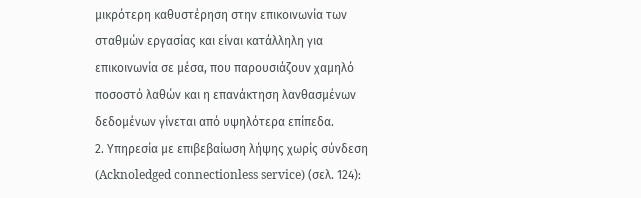μικρότερη καθυστέρηση στην επικοινωνία των σταθμών εργασίας και είναι κατάλληλη για επικοινωνία σε μέσα, που παρουσιάζουν χαμηλό ποσοστό λαθών και η επανάκτηση λανθασμένων δεδομένων γίνεται από υψηλότερα επίπεδα.
2. Υπηρεσία με επιβεβαίωση λήψης χωρίς σύνδεση (Acknoledged connectionless service) (σελ. 124):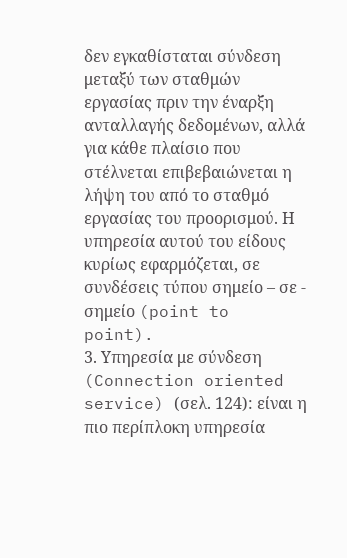δεν εγκαθίσταται σύνδεση μεταξύ των σταθμών εργασίας πριν την έναρξη ανταλλαγής δεδομένων, αλλά για κάθε πλαίσιο που στέλνεται επιβεβαιώνεται η λήψη του από το σταθμό εργασίας του προορισμού. Η υπηρεσία αυτού του είδους κυρίως εφαρμόζεται, σε συνδέσεις τύπου σημείο – σε - σημείο (point to point).
3. Υπηρεσία με σύνδεση (Connection oriented service) (σελ. 124): είναι η πιο περίπλοκη υπηρεσία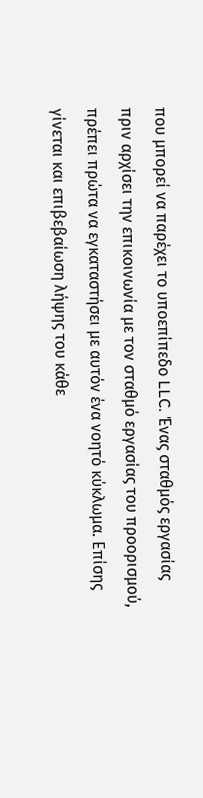που μπορεί να παρέχει το υποεπίπεδο LLC. Ένας σταθμός εργασίας πριν αρχίσει την επικοινωνία με τον σταθμό εργασίας του προορισμού, πρέπει πρώτα να εγκαταστήσει με αυτόν ένα νοητό κύκλωμα. Επίσης γίνεται και επιβεβαίωση λήψης του κάθε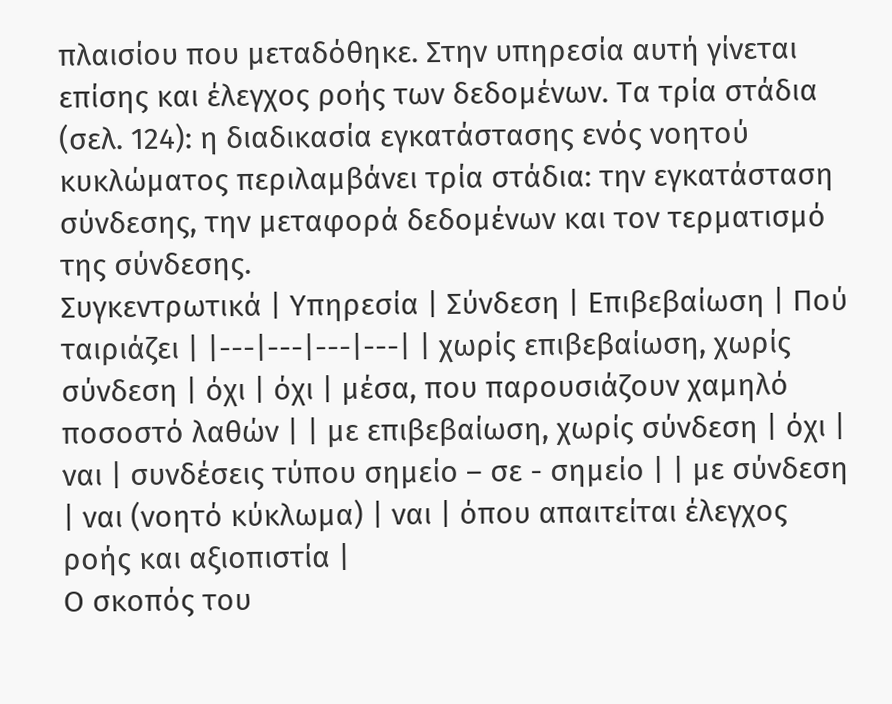πλαισίου που μεταδόθηκε. Στην υπηρεσία αυτή γίνεται επίσης και έλεγχος ροής των δεδομένων. Τα τρία στάδια (σελ. 124): η διαδικασία εγκατάστασης ενός νοητού κυκλώματος περιλαμβάνει τρία στάδια: την εγκατάσταση σύνδεσης, την μεταφορά δεδομένων και τον τερματισμό της σύνδεσης.
Συγκεντρωτικά | Υπηρεσία | Σύνδεση | Επιβεβαίωση | Πού ταιριάζει | |---|---|---|---| | χωρίς επιβεβαίωση, χωρίς σύνδεση | όχι | όχι | μέσα, που παρουσιάζουν χαμηλό ποσοστό λαθών | | με επιβεβαίωση, χωρίς σύνδεση | όχι | ναι | συνδέσεις τύπου σημείο – σε - σημείο | | με σύνδεση | ναι (νοητό κύκλωμα) | ναι | όπου απαιτείται έλεγχος ροής και αξιοπιστία |
Ο σκοπός του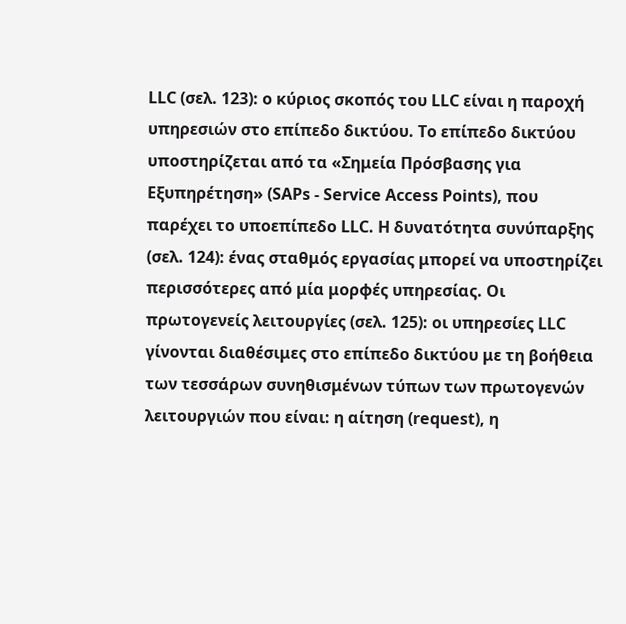LLC (σελ. 123): ο κύριος σκοπός του LLC είναι η παροχή υπηρεσιών στο επίπεδο δικτύου. Το επίπεδο δικτύου υποστηρίζεται από τα «Σημεία Πρόσβασης για Εξυπηρέτηση» (SAPs - Service Access Points), που παρέχει το υποεπίπεδο LLC. Η δυνατότητα συνύπαρξης (σελ. 124): ένας σταθμός εργασίας μπορεί να υποστηρίζει περισσότερες από μία μορφές υπηρεσίας. Οι πρωτογενείς λειτουργίες (σελ. 125): οι υπηρεσίες LLC γίνονται διαθέσιμες στο επίπεδο δικτύου με τη βοήθεια των τεσσάρων συνηθισμένων τύπων των πρωτογενών λειτουργιών που είναι: η αίτηση (request), η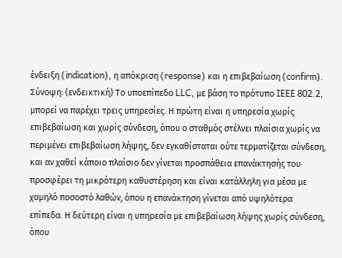ένδειξη (indication), η απόκριση (response) και η επιβεβαίωση (confirm).
Σύνοψη: (ενδεικτική) Το υποεπίπεδο LLC, με βάση το πρότυπο IEEE 802.2, μπορεί να παρέχει τρεις υπηρεσίες. Η πρώτη είναι η υπηρεσία χωρίς επιβεβαίωση και χωρίς σύνδεση, όπου ο σταθμός στέλνει πλαίσια χωρίς να περιμένει επιβεβαίωση λήψης, δεν εγκαθίσταται ούτε τερματίζεται σύνδεση, και αν χαθεί κάποιο πλαίσιο δεν γίνεται προσπάθεια επανάκτησής του· προσφέρει τη μικρότερη καθυστέρηση και είναι κατάλληλη για μέσα με χαμηλό ποσοστό λαθών, όπου η επανάκτηση γίνεται από υψηλότερα επίπεδα. Η δεύτερη είναι η υπηρεσία με επιβεβαίωση λήψης χωρίς σύνδεση, όπου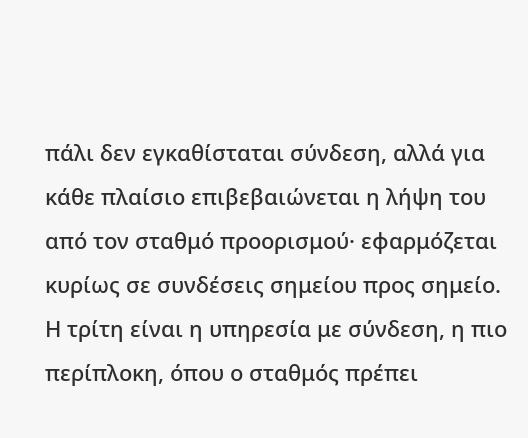πάλι δεν εγκαθίσταται σύνδεση, αλλά για κάθε πλαίσιο επιβεβαιώνεται η λήψη του από τον σταθμό προορισμού· εφαρμόζεται κυρίως σε συνδέσεις σημείου προς σημείο. Η τρίτη είναι η υπηρεσία με σύνδεση, η πιο περίπλοκη, όπου ο σταθμός πρέπει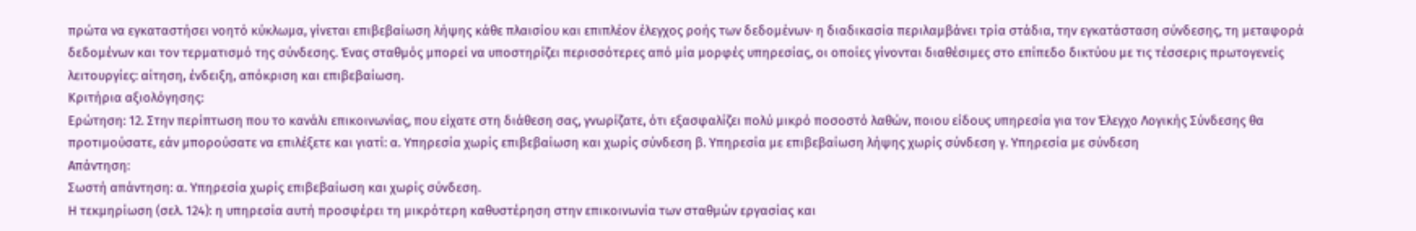πρώτα να εγκαταστήσει νοητό κύκλωμα, γίνεται επιβεβαίωση λήψης κάθε πλαισίου και επιπλέον έλεγχος ροής των δεδομένων· η διαδικασία περιλαμβάνει τρία στάδια, την εγκατάσταση σύνδεσης, τη μεταφορά δεδομένων και τον τερματισμό της σύνδεσης. Ένας σταθμός μπορεί να υποστηρίζει περισσότερες από μία μορφές υπηρεσίας, οι οποίες γίνονται διαθέσιμες στο επίπεδο δικτύου με τις τέσσερις πρωτογενείς λειτουργίες: αίτηση, ένδειξη, απόκριση και επιβεβαίωση.
Κριτήρια αξιολόγησης:
Ερώτηση: 12. Στην περίπτωση που το κανάλι επικοινωνίας, που είχατε στη διάθεση σας, γνωρίζατε, ότι εξασφαλίζει πολύ μικρό ποσοστό λαθών, ποιου είδους υπηρεσία για τον Έλεγχο Λογικής Σύνδεσης θα προτιμούσατε, εάν μπορούσατε να επιλέξετε και γιατί: α. Υπηρεσία χωρίς επιβεβαίωση και χωρίς σύνδεση β. Υπηρεσία με επιβεβαίωση λήψης χωρίς σύνδεση γ. Υπηρεσία με σύνδεση
Απάντηση:
Σωστή απάντηση: α. Υπηρεσία χωρίς επιβεβαίωση και χωρίς σύνδεση.
Η τεκμηρίωση (σελ. 124): η υπηρεσία αυτή προσφέρει τη μικρότερη καθυστέρηση στην επικοινωνία των σταθμών εργασίας και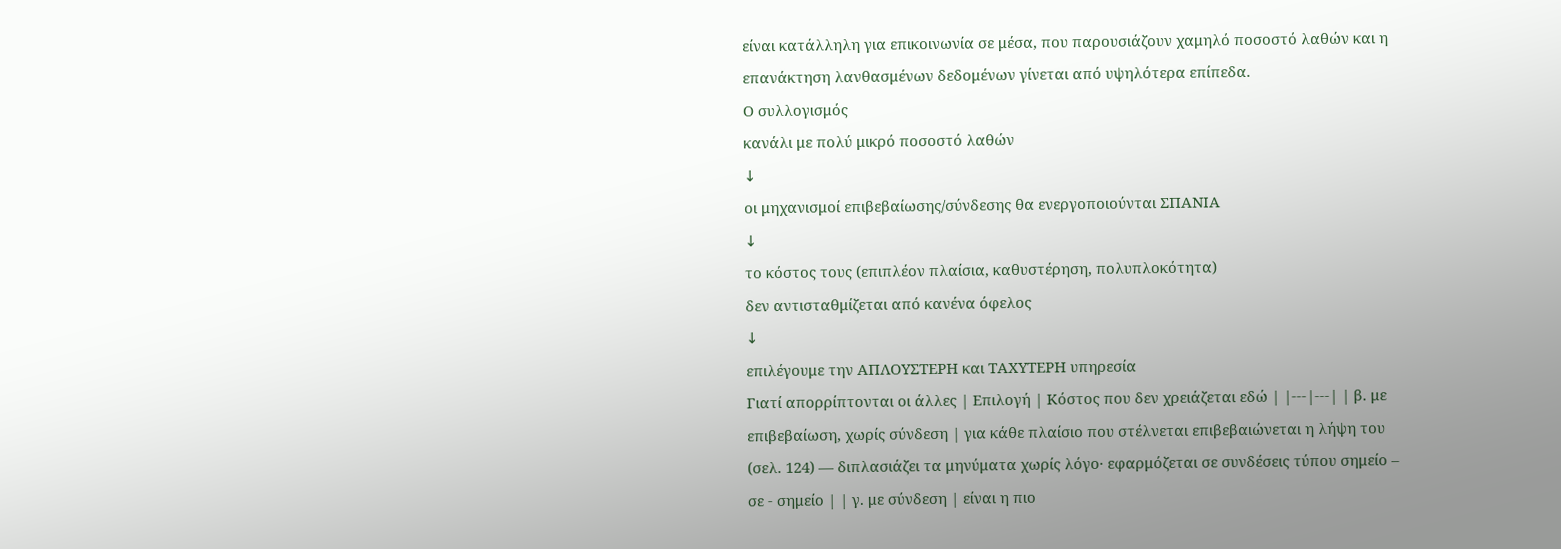είναι κατάλληλη για επικοινωνία σε μέσα, που παρουσιάζουν χαμηλό ποσοστό λαθών και η επανάκτηση λανθασμένων δεδομένων γίνεται από υψηλότερα επίπεδα.
Ο συλλογισμός
κανάλι με πολύ μικρό ποσοστό λαθών
↓
οι μηχανισμοί επιβεβαίωσης/σύνδεσης θα ενεργοποιούνται ΣΠΑΝΙΑ
↓
το κόστος τους (επιπλέον πλαίσια, καθυστέρηση, πολυπλοκότητα)
δεν αντισταθμίζεται από κανένα όφελος
↓
επιλέγουμε την ΑΠΛΟΥΣΤΕΡΗ και ΤΑΧΥΤΕΡΗ υπηρεσία
Γιατί απορρίπτονται οι άλλες | Επιλογή | Κόστος που δεν χρειάζεται εδώ | |---|---| | β. με επιβεβαίωση, χωρίς σύνδεση | για κάθε πλαίσιο που στέλνεται επιβεβαιώνεται η λήψη του (σελ. 124) — διπλασιάζει τα μηνύματα χωρίς λόγο· εφαρμόζεται σε συνδέσεις τύπου σημείο – σε - σημείο | | γ. με σύνδεση | είναι η πιο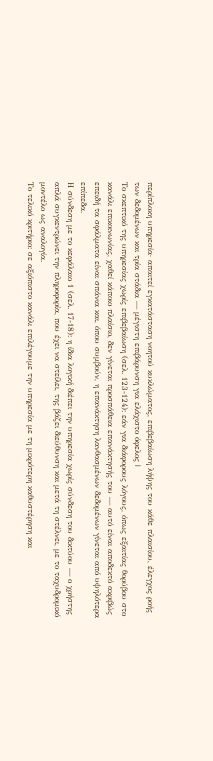περίπλοκη υπηρεσία· απαιτεί εγκατάσταση νοητού κυκλώματος, επιβεβαίωση λήψης του κάθε πλαισίου, έλεγχος ροής των δεδομένων και τρία στάδια — μέγιστη επιβάρυνση για ελάχιστο όφελος |
Το σκεπτικό της υπηρεσίας χωρίς επιβεβαίωση (σελ. 123-124): εάν για διάφορους λόγους, όπως εξαιτίας θορύβου στο κανάλι επικοινωνίας, χαθεί κάποιο πλαίσιο, δεν γίνεται προσπάθεια επανάκτησής του — αυτό είναι αποδεκτό ακριβώς επειδή τα σφάλματα είναι σπάνια και, όπου συμβούν, η επανάκτηση λανθασμένων δεδομένων γίνεται από υψηλότερα επίπεδα.
Η σύνδεση με το κεφάλαιο 1 (σελ. 17-18): η ίδια λογική διέπει την υπηρεσία χωρίς σύνδεση του δικτύου — ο χρήστης απλά συγκεντρώνει την πληροφορία, που έχει να στείλει, της βάζει διεύθυνση και μετά τη στέλνει, με το ταχυδρομικό μοντέλο ως αναλογία.
Το τελικό κριτήριο: σε αξιόπιστο κανάλι επιλέγουμε την υπηρεσία με τη μικρότερη καθυστέρηση και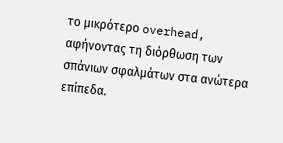το μικρότερο overhead, αφήνοντας τη διόρθωση των σπάνιων σφαλμάτων στα ανώτερα επίπεδα.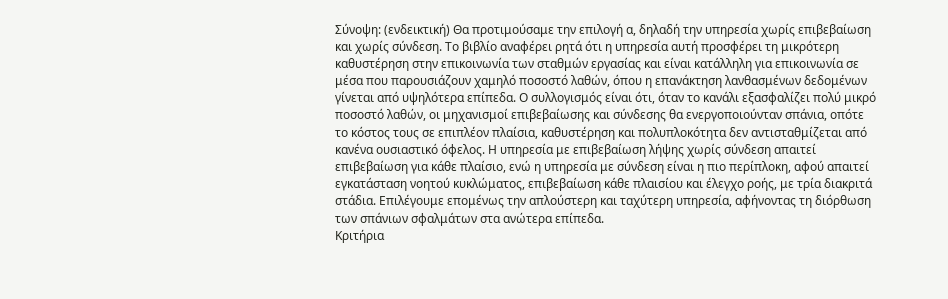Σύνοψη: (ενδεικτική) Θα προτιμούσαμε την επιλογή α, δηλαδή την υπηρεσία χωρίς επιβεβαίωση και χωρίς σύνδεση. Το βιβλίο αναφέρει ρητά ότι η υπηρεσία αυτή προσφέρει τη μικρότερη καθυστέρηση στην επικοινωνία των σταθμών εργασίας και είναι κατάλληλη για επικοινωνία σε μέσα που παρουσιάζουν χαμηλό ποσοστό λαθών, όπου η επανάκτηση λανθασμένων δεδομένων γίνεται από υψηλότερα επίπεδα. Ο συλλογισμός είναι ότι, όταν το κανάλι εξασφαλίζει πολύ μικρό ποσοστό λαθών, οι μηχανισμοί επιβεβαίωσης και σύνδεσης θα ενεργοποιούνταν σπάνια, οπότε το κόστος τους σε επιπλέον πλαίσια, καθυστέρηση και πολυπλοκότητα δεν αντισταθμίζεται από κανένα ουσιαστικό όφελος. Η υπηρεσία με επιβεβαίωση λήψης χωρίς σύνδεση απαιτεί επιβεβαίωση για κάθε πλαίσιο, ενώ η υπηρεσία με σύνδεση είναι η πιο περίπλοκη, αφού απαιτεί εγκατάσταση νοητού κυκλώματος, επιβεβαίωση κάθε πλαισίου και έλεγχο ροής, με τρία διακριτά στάδια. Επιλέγουμε επομένως την απλούστερη και ταχύτερη υπηρεσία, αφήνοντας τη διόρθωση των σπάνιων σφαλμάτων στα ανώτερα επίπεδα.
Κριτήρια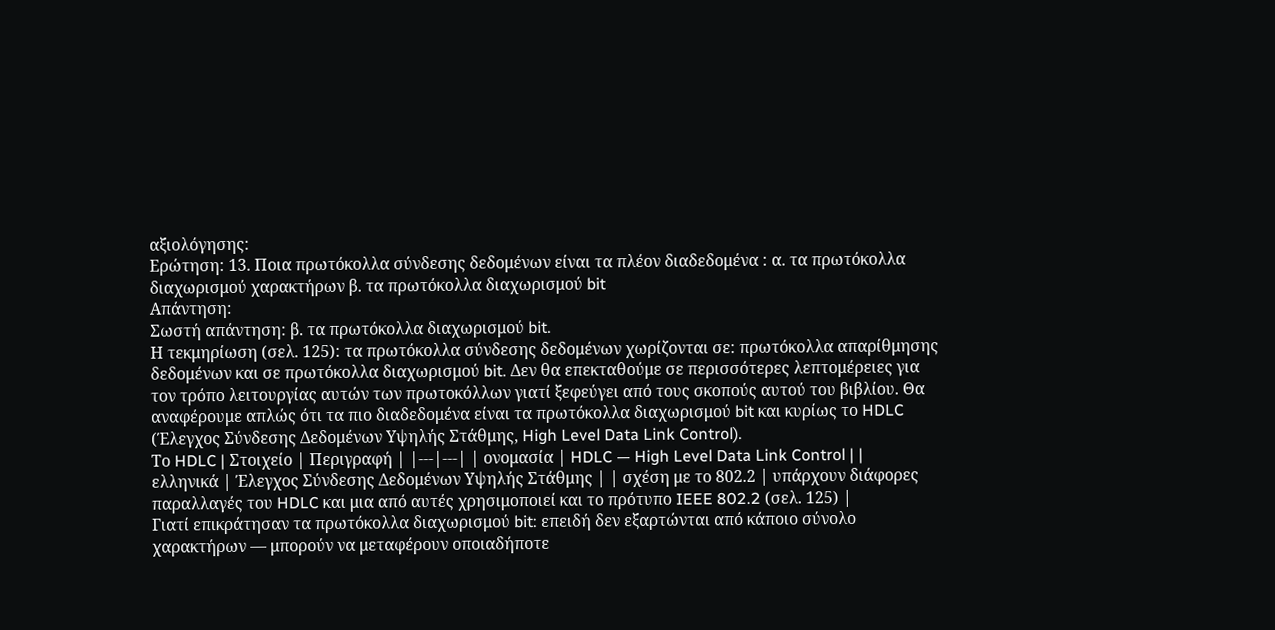αξιολόγησης:
Ερώτηση: 13. Ποια πρωτόκολλα σύνδεσης δεδομένων είναι τα πλέον διαδεδομένα : α. τα πρωτόκολλα διαχωρισμού χαρακτήρων β. τα πρωτόκολλα διαχωρισμού bit
Απάντηση:
Σωστή απάντηση: β. τα πρωτόκολλα διαχωρισμού bit.
Η τεκμηρίωση (σελ. 125): τα πρωτόκολλα σύνδεσης δεδομένων χωρίζονται σε: πρωτόκολλα απαρίθμησης δεδομένων και σε πρωτόκολλα διαχωρισμού bit. Δεν θα επεκταθούμε σε περισσότερες λεπτομέρειες για τον τρόπο λειτουργίας αυτών των πρωτοκόλλων γιατί ξεφεύγει από τους σκοπούς αυτού του βιβλίου. Θα αναφέρουμε απλώς ότι τα πιο διαδεδομένα είναι τα πρωτόκολλα διαχωρισμού bit και κυρίως το HDLC (Έλεγχος Σύνδεσης Δεδομένων Υψηλής Στάθμης, High Level Data Link Control).
Το HDLC | Στοιχείο | Περιγραφή | |---|---| | ονομασία | HDLC — High Level Data Link Control | | ελληνικά | Έλεγχος Σύνδεσης Δεδομένων Υψηλής Στάθμης | | σχέση με το 802.2 | υπάρχουν διάφορες παραλλαγές του HDLC και μια από αυτές χρησιμοποιεί και το πρότυπο IEEE 802.2 (σελ. 125) |
Γιατί επικράτησαν τα πρωτόκολλα διαχωρισμού bit: επειδή δεν εξαρτώνται από κάποιο σύνολο χαρακτήρων — μπορούν να μεταφέρουν οποιαδήποτε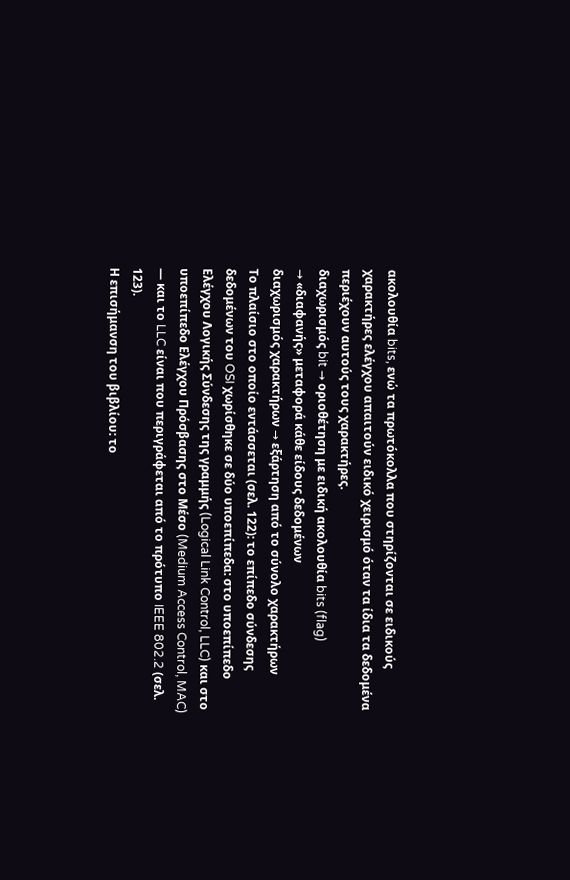ακολουθία bits, ενώ τα πρωτόκολλα που στηρίζονται σε ειδικούς χαρακτήρες ελέγχου απαιτούν ειδικό χειρισμό όταν τα ίδια τα δεδομένα περιέχουν αυτούς τους χαρακτήρες.
διαχωρισμός bit → οριοθέτηση με ειδική ακολουθία bits (flag)
→ «διαφανής» μεταφορά κάθε είδους δεδομένων
διαχωρισμός χαρακτήρων → εξάρτηση από το σύνολο χαρακτήρων
Το πλαίσιο στο οποίο εντάσσεται (σελ. 122): το επίπεδο σύνδεσης δεδομένων του OSI χωρίσθηκε σε δύο υποεπίπεδα: στο υποεπίπεδο Ελέγχου Λογικής Σύνδεσης της γραμμής (Logical Link Control, LLC) και στο υποεπίπεδο Ελέγχου Πρόσβασης στο Μέσο (Medium Access Control, MAC) — και το LLC είναι που περιγράφεται από το πρότυπο IEEE 802.2 (σελ. 123).
Η επισήμανση του βιβλίου: το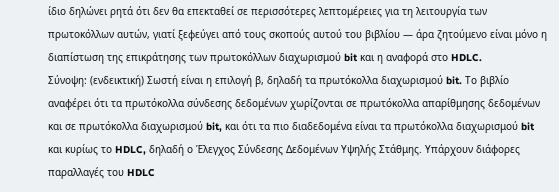ίδιο δηλώνει ρητά ότι δεν θα επεκταθεί σε περισσότερες λεπτομέρειες για τη λειτουργία των πρωτοκόλλων αυτών, γιατί ξεφεύγει από τους σκοπούς αυτού του βιβλίου — άρα ζητούμενο είναι μόνο η διαπίστωση της επικράτησης των πρωτοκόλλων διαχωρισμού bit και η αναφορά στο HDLC.
Σύνοψη: (ενδεικτική) Σωστή είναι η επιλογή β, δηλαδή τα πρωτόκολλα διαχωρισμού bit. Το βιβλίο αναφέρει ότι τα πρωτόκολλα σύνδεσης δεδομένων χωρίζονται σε πρωτόκολλα απαρίθμησης δεδομένων και σε πρωτόκολλα διαχωρισμού bit, και ότι τα πιο διαδεδομένα είναι τα πρωτόκολλα διαχωρισμού bit και κυρίως το HDLC, δηλαδή ο Έλεγχος Σύνδεσης Δεδομένων Υψηλής Στάθμης. Υπάρχουν διάφορες παραλλαγές του HDLC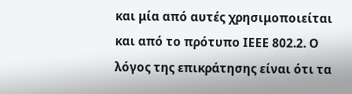και μία από αυτές χρησιμοποιείται και από το πρότυπο IEEE 802.2. Ο λόγος της επικράτησης είναι ότι τα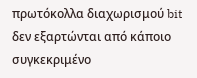πρωτόκολλα διαχωρισμού bit δεν εξαρτώνται από κάποιο συγκεκριμένο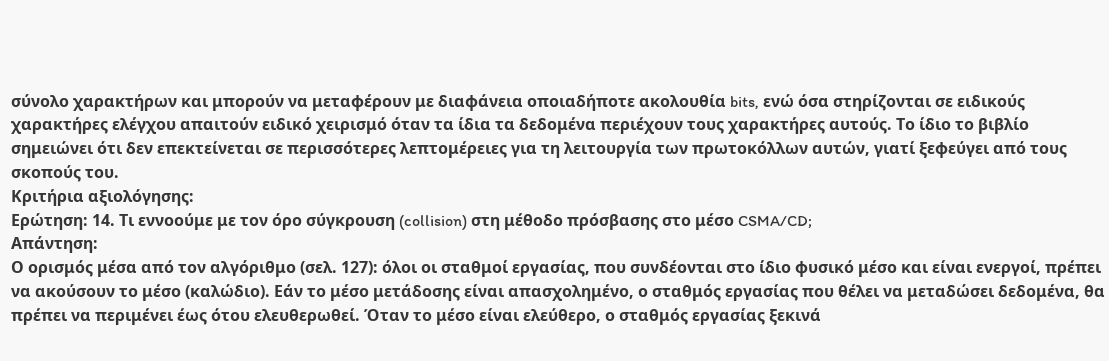σύνολο χαρακτήρων και μπορούν να μεταφέρουν με διαφάνεια οποιαδήποτε ακολουθία bits, ενώ όσα στηρίζονται σε ειδικούς χαρακτήρες ελέγχου απαιτούν ειδικό χειρισμό όταν τα ίδια τα δεδομένα περιέχουν τους χαρακτήρες αυτούς. Το ίδιο το βιβλίο σημειώνει ότι δεν επεκτείνεται σε περισσότερες λεπτομέρειες για τη λειτουργία των πρωτοκόλλων αυτών, γιατί ξεφεύγει από τους σκοπούς του.
Κριτήρια αξιολόγησης:
Ερώτηση: 14. Τι εννοούμε με τον όρο σύγκρουση (collision) στη μέθοδο πρόσβασης στο μέσο CSMA/CD;
Απάντηση:
Ο ορισμός μέσα από τον αλγόριθμο (σελ. 127): όλοι οι σταθμοί εργασίας, που συνδέονται στο ίδιο φυσικό μέσο και είναι ενεργοί, πρέπει να ακούσουν το μέσο (καλώδιο). Εάν το μέσο μετάδοσης είναι απασχολημένο, ο σταθμός εργασίας που θέλει να μεταδώσει δεδομένα, θα πρέπει να περιμένει έως ότου ελευθερωθεί. Όταν το μέσο είναι ελεύθερο, ο σταθμός εργασίας ξεκινά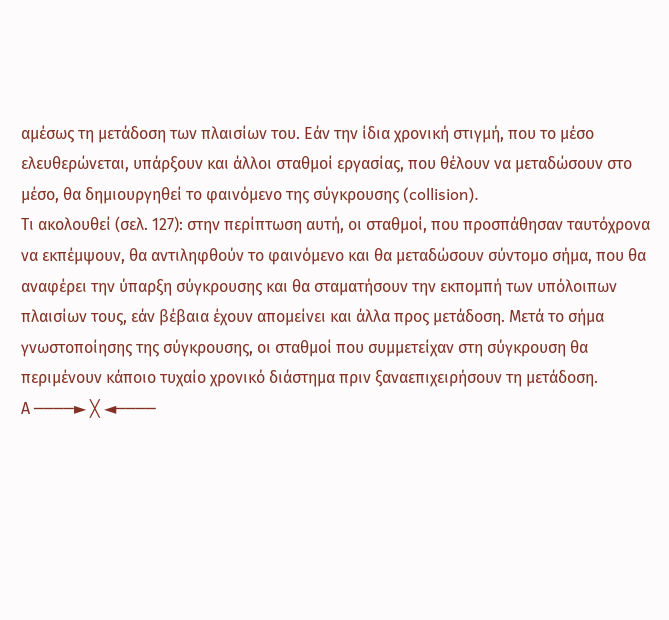αμέσως τη μετάδοση των πλαισίων του. Εάν την ίδια χρονική στιγμή, που το μέσο ελευθερώνεται, υπάρξουν και άλλοι σταθμοί εργασίας, που θέλουν να μεταδώσουν στο μέσο, θα δημιουργηθεί το φαινόμενο της σύγκρουσης (collision).
Τι ακολουθεί (σελ. 127): στην περίπτωση αυτή, οι σταθμοί, που προσπάθησαν ταυτόχρονα να εκπέμψουν, θα αντιληφθούν το φαινόμενο και θα μεταδώσουν σύντομο σήμα, που θα αναφέρει την ύπαρξη σύγκρουσης και θα σταματήσουν την εκπομπή των υπόλοιπων πλαισίων τους, εάν βέβαια έχουν απομείνει και άλλα προς μετάδοση. Μετά το σήμα γνωστοποίησης της σύγκρουσης, οι σταθμοί που συμμετείχαν στη σύγκρουση θα περιμένουν κάποιο τυχαίο χρονικό διάστημα πριν ξαναεπιχειρήσουν τη μετάδοση.
Α ────► ╳ ◄────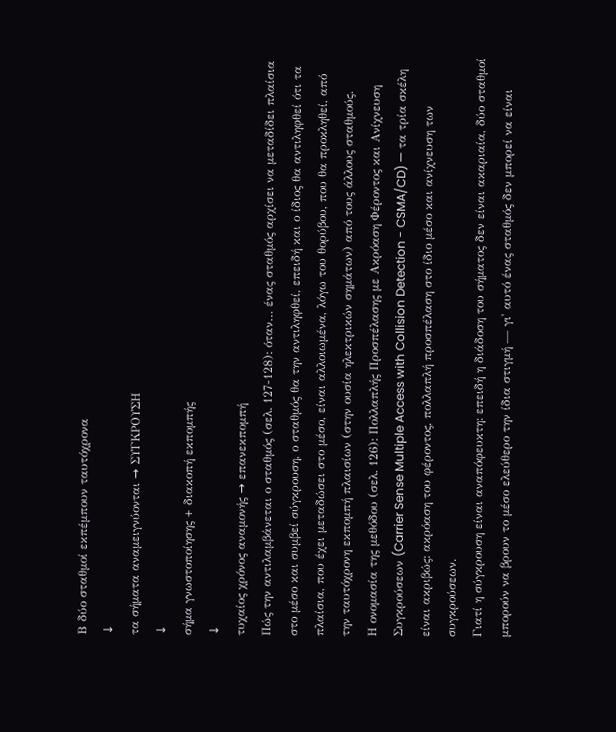Β δύο σταθμοί εκπέμπουν ταυτόχρονα
↓
τα σήματα αναμειγνύονται → ΣΥΓΚΡΟΥΣΗ
↓
σήμα γνωστοποίησης + διακοπή εκπομπής
↓
τυχαίος χρόνος αναμονής → επανεκπομπή
Πώς την αντιλαμβάνεται ο σταθμός (σελ. 127-128): όταν… ένας σταθμός αρχίσει να μεταδίδει πλαίσια στο μέσο και συμβεί σύγκρουση, ο σταθμός θα την αντιληφθεί, επειδή και ο ίδιος θα αντιληφθεί ότι τα πλαίσια, που έχει μεταδώσει στο μέσο, είναι αλλοιωμένα, λόγω του θορύβου, που θα προκληθεί, από την ταυτόχρονη εκπομπή πλαισίων (στην ουσία ηλεκτρικών σημάτων) από τους άλλους σταθμούς.
Η ονομασία της μεθόδου (σελ. 126): Πολλαπλής Προσπέλασης με Ακρόαση Φέροντος και Ανίχνευση Συγκρούσεων (Carrier Sense Multiple Access with Collision Detection - CSMA/CD) — τα τρία σκέλη είναι ακριβώς: ακρόαση του φέροντος, πολλαπλή προσπέλαση στο ίδιο μέσο και ανίχνευση των συγκρούσεων.
Γιατί η σύγκρουση είναι αναπόφευκτη: επειδή η διάδοση του σήματος δεν είναι ακαριαία, δύο σταθμοί μπορούν να βρουν το μέσο ελεύθερο την ίδια στιγμή — γι' αυτό ένας σταθμός δεν μπορεί να είναι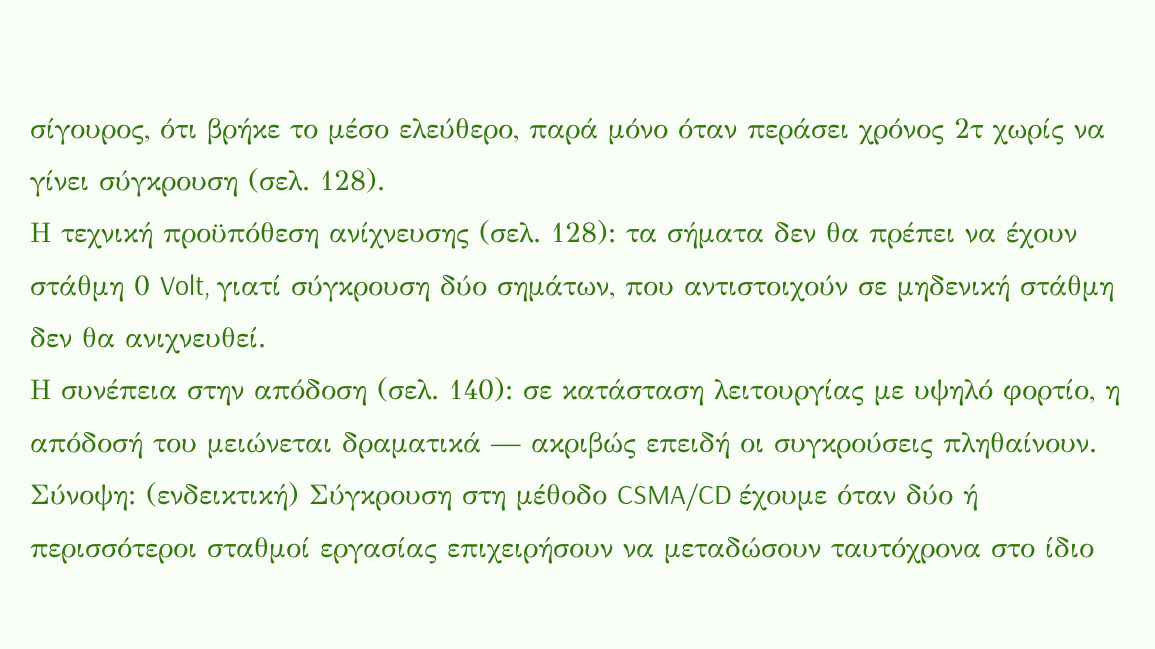σίγουρος, ότι βρήκε το μέσο ελεύθερο, παρά μόνο όταν περάσει χρόνος 2τ χωρίς να γίνει σύγκρουση (σελ. 128).
Η τεχνική προϋπόθεση ανίχνευσης (σελ. 128): τα σήματα δεν θα πρέπει να έχουν στάθμη 0 Volt, γιατί σύγκρουση δύο σημάτων, που αντιστοιχούν σε μηδενική στάθμη δεν θα ανιχνευθεί.
Η συνέπεια στην απόδοση (σελ. 140): σε κατάσταση λειτουργίας με υψηλό φορτίο, η απόδοσή του μειώνεται δραματικά — ακριβώς επειδή οι συγκρούσεις πληθαίνουν.
Σύνοψη: (ενδεικτική) Σύγκρουση στη μέθοδο CSMA/CD έχουμε όταν δύο ή περισσότεροι σταθμοί εργασίας επιχειρήσουν να μεταδώσουν ταυτόχρονα στο ίδιο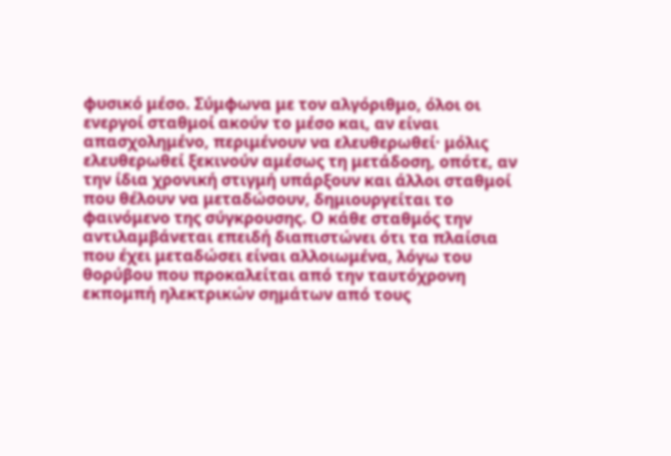φυσικό μέσο. Σύμφωνα με τον αλγόριθμο, όλοι οι ενεργοί σταθμοί ακούν το μέσο και, αν είναι απασχολημένο, περιμένουν να ελευθερωθεί· μόλις ελευθερωθεί ξεκινούν αμέσως τη μετάδοση, οπότε, αν την ίδια χρονική στιγμή υπάρξουν και άλλοι σταθμοί που θέλουν να μεταδώσουν, δημιουργείται το φαινόμενο της σύγκρουσης. Ο κάθε σταθμός την αντιλαμβάνεται επειδή διαπιστώνει ότι τα πλαίσια που έχει μεταδώσει είναι αλλοιωμένα, λόγω του θορύβου που προκαλείται από την ταυτόχρονη εκπομπή ηλεκτρικών σημάτων από τους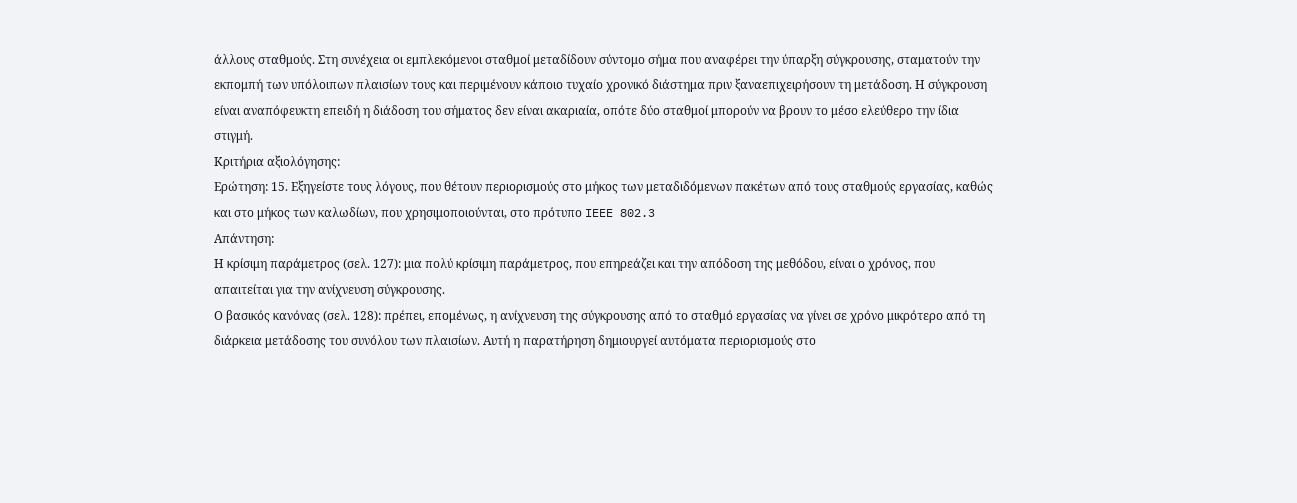άλλους σταθμούς. Στη συνέχεια οι εμπλεκόμενοι σταθμοί μεταδίδουν σύντομο σήμα που αναφέρει την ύπαρξη σύγκρουσης, σταματούν την εκπομπή των υπόλοιπων πλαισίων τους και περιμένουν κάποιο τυχαίο χρονικό διάστημα πριν ξαναεπιχειρήσουν τη μετάδοση. Η σύγκρουση είναι αναπόφευκτη επειδή η διάδοση του σήματος δεν είναι ακαριαία, οπότε δύο σταθμοί μπορούν να βρουν το μέσο ελεύθερο την ίδια στιγμή.
Κριτήρια αξιολόγησης:
Ερώτηση: 15. Εξηγείστε τους λόγους, που θέτουν περιορισμούς στο μήκος των μεταδιδόμενων πακέτων από τους σταθμούς εργασίας, καθώς και στο μήκος των καλωδίων, που χρησιμοποιούνται, στο πρότυπο IEEE 802.3
Απάντηση:
Η κρίσιμη παράμετρος (σελ. 127): μια πολύ κρίσιμη παράμετρος, που επηρεάζει και την απόδοση της μεθόδου, είναι ο χρόνος, που απαιτείται για την ανίχνευση σύγκρουσης.
Ο βασικός κανόνας (σελ. 128): πρέπει, επομένως, η ανίχνευση της σύγκρουσης από το σταθμό εργασίας να γίνει σε χρόνο μικρότερο από τη διάρκεια μετάδοσης του συνόλου των πλαισίων. Αυτή η παρατήρηση δημιουργεί αυτόματα περιορισμούς στο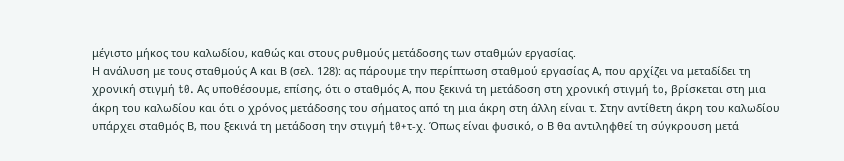μέγιστο μήκος του καλωδίου, καθώς και στους ρυθμούς μετάδοσης των σταθμών εργασίας.
Η ανάλυση με τους σταθμούς Α και Β (σελ. 128): ας πάρουμε την περίπτωση σταθμού εργασίας Α, που αρχίζει να μεταδίδει τη χρονική στιγμή t0. Ας υποθέσουμε, επίσης, ότι ο σταθμός Α, που ξεκινά τη μετάδοση στη χρονική στιγμή to, βρίσκεται στη μια άκρη του καλωδίου και ότι ο χρόνος μετάδοσης του σήματος από τη μια άκρη στη άλλη είναι τ. Στην αντίθετη άκρη του καλωδίου υπάρχει σταθμός Β, που ξεκινά τη μετάδοση την στιγμή t0+τ-χ. Όπως είναι φυσικό, ο Β θα αντιληφθεί τη σύγκρουση μετά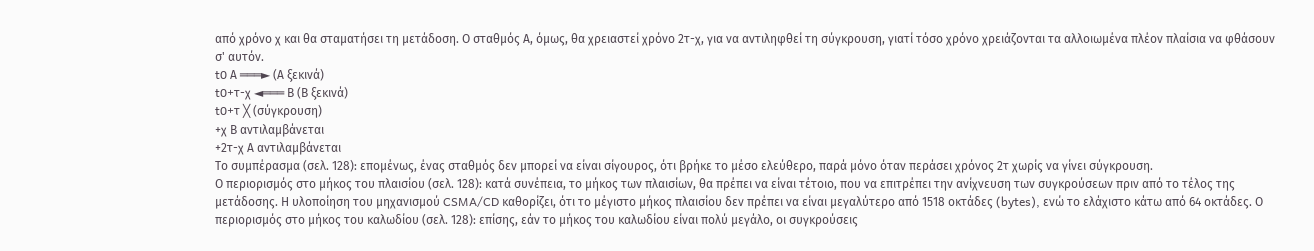από χρόνο χ και θα σταματήσει τη μετάδοση. Ο σταθμός Α, όμως, θα χρειαστεί χρόνο 2τ-χ, για να αντιληφθεί τη σύγκρουση, γιατί τόσο χρόνο χρειάζονται τα αλλοιωμένα πλέον πλαίσια να φθάσουν σ' αυτόν.
t0 Α ═══► (Α ξεκινά)
t0+τ-χ ◄═══ Β (Β ξεκινά)
t0+τ ╳ (σύγκρουση)
+χ Β αντιλαμβάνεται
+2τ-χ Α αντιλαμβάνεται
Το συμπέρασμα (σελ. 128): επομένως, ένας σταθμός δεν μπορεί να είναι σίγουρος, ότι βρήκε το μέσο ελεύθερο, παρά μόνο όταν περάσει χρόνος 2τ χωρίς να γίνει σύγκρουση.
Ο περιορισμός στο μήκος του πλαισίου (σελ. 128): κατά συνέπεια, το μήκος των πλαισίων, θα πρέπει να είναι τέτοιο, που να επιτρέπει την ανίχνευση των συγκρούσεων πριν από το τέλος της μετάδοσης. Η υλοποίηση του μηχανισμού CSMA/CD καθορίζει, ότι το μέγιστο μήκος πλαισίου δεν πρέπει να είναι μεγαλύτερο από 1518 οκτάδες (bytes), ενώ το ελάχιστο κάτω από 64 οκτάδες. Ο περιορισμός στο μήκος του καλωδίου (σελ. 128): επίσης, εάν το μήκος του καλωδίου είναι πολύ μεγάλο, οι συγκρούσεις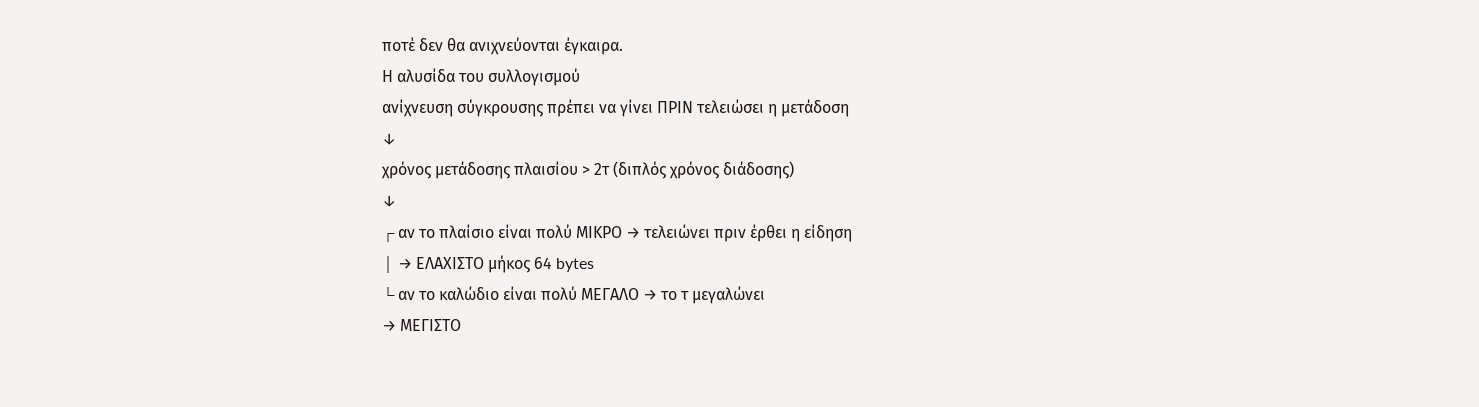ποτέ δεν θα ανιχνεύονται έγκαιρα.
Η αλυσίδα του συλλογισμού
ανίχνευση σύγκρουσης πρέπει να γίνει ΠΡΙΝ τελειώσει η μετάδοση
↓
χρόνος μετάδοσης πλαισίου > 2τ (διπλός χρόνος διάδοσης)
↓
┌ αν το πλαίσιο είναι πολύ ΜΙΚΡΟ → τελειώνει πριν έρθει η είδηση
│ → ΕΛΑΧΙΣΤΟ μήκος 64 bytes
└ αν το καλώδιο είναι πολύ ΜΕΓΑΛΟ → το τ μεγαλώνει
→ ΜΕΓΙΣΤΟ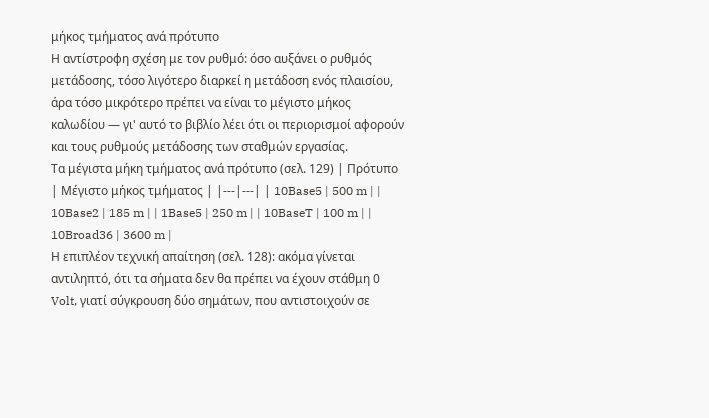μήκος τμήματος ανά πρότυπο
Η αντίστροφη σχέση με τον ρυθμό: όσο αυξάνει ο ρυθμός μετάδοσης, τόσο λιγότερο διαρκεί η μετάδοση ενός πλαισίου, άρα τόσο μικρότερο πρέπει να είναι το μέγιστο μήκος καλωδίου — γι' αυτό το βιβλίο λέει ότι οι περιορισμοί αφορούν και τους ρυθμούς μετάδοσης των σταθμών εργασίας.
Τα μέγιστα μήκη τμήματος ανά πρότυπο (σελ. 129) | Πρότυπο | Μέγιστο μήκος τμήματος | |---|---| | 10Base5 | 500 m | | 10Base2 | 185 m | | 1Base5 | 250 m | | 10BaseT | 100 m | | 10Broad36 | 3600 m |
Η επιπλέον τεχνική απαίτηση (σελ. 128): ακόμα γίνεται αντιληπτό, ότι τα σήματα δεν θα πρέπει να έχουν στάθμη 0 Volt, γιατί σύγκρουση δύο σημάτων, που αντιστοιχούν σε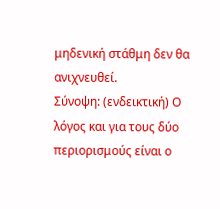μηδενική στάθμη δεν θα ανιχνευθεί.
Σύνοψη: (ενδεικτική) Ο λόγος και για τους δύο περιορισμούς είναι ο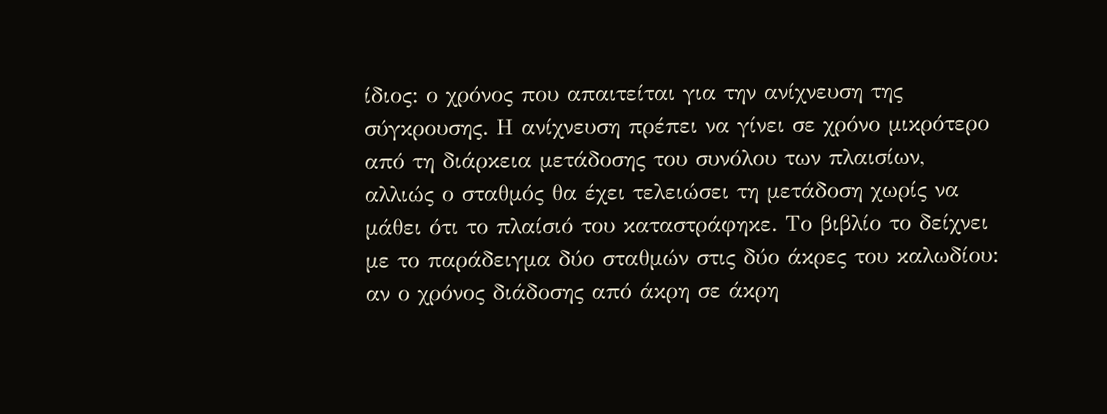ίδιος: ο χρόνος που απαιτείται για την ανίχνευση της σύγκρουσης. Η ανίχνευση πρέπει να γίνει σε χρόνο μικρότερο από τη διάρκεια μετάδοσης του συνόλου των πλαισίων, αλλιώς ο σταθμός θα έχει τελειώσει τη μετάδοση χωρίς να μάθει ότι το πλαίσιό του καταστράφηκε. Το βιβλίο το δείχνει με το παράδειγμα δύο σταθμών στις δύο άκρες του καλωδίου: αν ο χρόνος διάδοσης από άκρη σε άκρη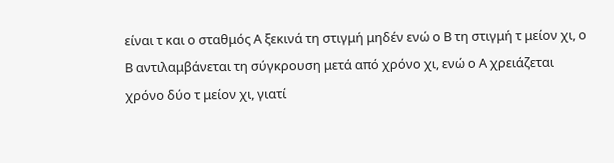είναι τ και ο σταθμός Α ξεκινά τη στιγμή μηδέν ενώ ο Β τη στιγμή τ μείον χι, ο Β αντιλαμβάνεται τη σύγκρουση μετά από χρόνο χι, ενώ ο Α χρειάζεται χρόνο δύο τ μείον χι, γιατί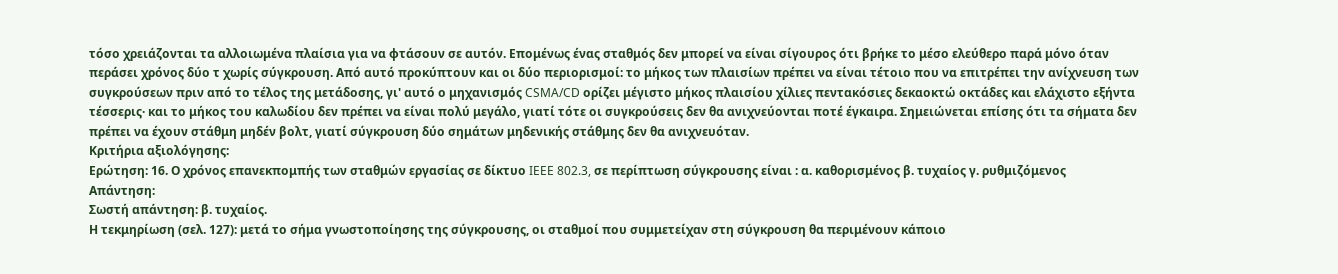τόσο χρειάζονται τα αλλοιωμένα πλαίσια για να φτάσουν σε αυτόν. Επομένως ένας σταθμός δεν μπορεί να είναι σίγουρος ότι βρήκε το μέσο ελεύθερο παρά μόνο όταν περάσει χρόνος δύο τ χωρίς σύγκρουση. Από αυτό προκύπτουν και οι δύο περιορισμοί: το μήκος των πλαισίων πρέπει να είναι τέτοιο που να επιτρέπει την ανίχνευση των συγκρούσεων πριν από το τέλος της μετάδοσης, γι' αυτό ο μηχανισμός CSMA/CD ορίζει μέγιστο μήκος πλαισίου χίλιες πεντακόσιες δεκαοκτώ οκτάδες και ελάχιστο εξήντα τέσσερις· και το μήκος του καλωδίου δεν πρέπει να είναι πολύ μεγάλο, γιατί τότε οι συγκρούσεις δεν θα ανιχνεύονται ποτέ έγκαιρα. Σημειώνεται επίσης ότι τα σήματα δεν πρέπει να έχουν στάθμη μηδέν βολτ, γιατί σύγκρουση δύο σημάτων μηδενικής στάθμης δεν θα ανιχνευόταν.
Κριτήρια αξιολόγησης:
Ερώτηση: 16. Ο χρόνος επανεκπομπής των σταθμών εργασίας σε δίκτυο IEEE 802.3, σε περίπτωση σύγκρουσης είναι : α. καθορισμένος β. τυχαίος γ. ρυθμιζόμενος
Απάντηση:
Σωστή απάντηση: β. τυχαίος.
Η τεκμηρίωση (σελ. 127): μετά το σήμα γνωστοποίησης της σύγκρουσης, οι σταθμοί που συμμετείχαν στη σύγκρουση θα περιμένουν κάποιο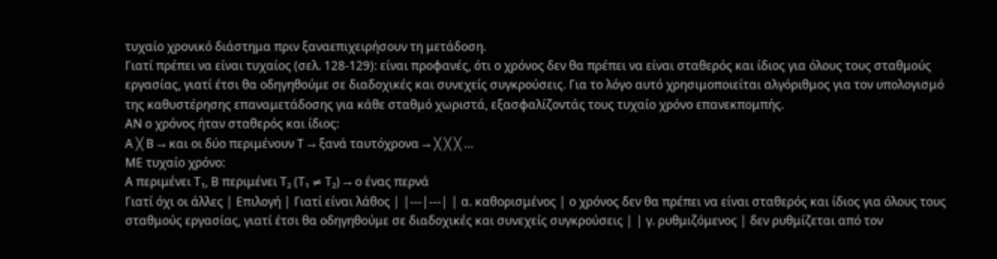τυχαίο χρονικό διάστημα πριν ξαναεπιχειρήσουν τη μετάδοση.
Γιατί πρέπει να είναι τυχαίος (σελ. 128-129): είναι προφανές, ότι ο χρόνος δεν θα πρέπει να είναι σταθερός και ίδιος για όλους τους σταθμούς εργασίας, γιατί έτσι θα οδηγηθούμε σε διαδοχικές και συνεχείς συγκρούσεις. Για το λόγο αυτό χρησιμοποιείται αλγόριθμος για τον υπολογισμό της καθυστέρησης επαναμετάδοσης για κάθε σταθμό χωριστά, εξασφαλίζοντάς τους τυχαίο χρόνο επανεκπομπής.
ΑΝ ο χρόνος ήταν σταθερός και ίδιος:
Α ╳ Β → και οι δύο περιμένουν Τ → ξανά ταυτόχρονα → ╳ ╳ ╳ …
ΜΕ τυχαίο χρόνο:
Α περιμένει Τ₁, Β περιμένει Τ₂ (Τ₁ ≠ Τ₂) → ο ένας περνά
Γιατί όχι οι άλλες | Επιλογή | Γιατί είναι λάθος | |---|---| | α. καθορισμένος | ο χρόνος δεν θα πρέπει να είναι σταθερός και ίδιος για όλους τους σταθμούς εργασίας, γιατί έτσι θα οδηγηθούμε σε διαδοχικές και συνεχείς συγκρούσεις | | γ. ρυθμιζόμενος | δεν ρυθμίζεται από τον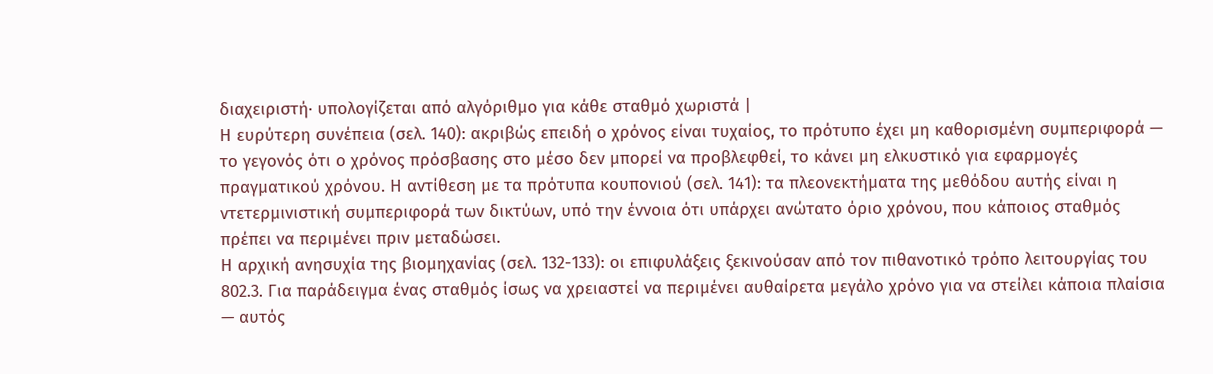διαχειριστή· υπολογίζεται από αλγόριθμο για κάθε σταθμό χωριστά |
Η ευρύτερη συνέπεια (σελ. 140): ακριβώς επειδή ο χρόνος είναι τυχαίος, το πρότυπο έχει μη καθορισμένη συμπεριφορά — το γεγονός ότι ο χρόνος πρόσβασης στο μέσο δεν μπορεί να προβλεφθεί, το κάνει μη ελκυστικό για εφαρμογές πραγματικού χρόνου. Η αντίθεση με τα πρότυπα κουπονιού (σελ. 141): τα πλεονεκτήματα της μεθόδου αυτής είναι η ντετερμινιστική συμπεριφορά των δικτύων, υπό την έννοια ότι υπάρχει ανώτατο όριο χρόνου, που κάποιος σταθμός πρέπει να περιμένει πριν μεταδώσει.
Η αρχική ανησυχία της βιομηχανίας (σελ. 132-133): οι επιφυλάξεις ξεκινούσαν από τον πιθανοτικό τρόπο λειτουργίας του 802.3. Για παράδειγμα ένας σταθμός ίσως να χρειαστεί να περιμένει αυθαίρετα μεγάλο χρόνο για να στείλει κάποια πλαίσια — αυτός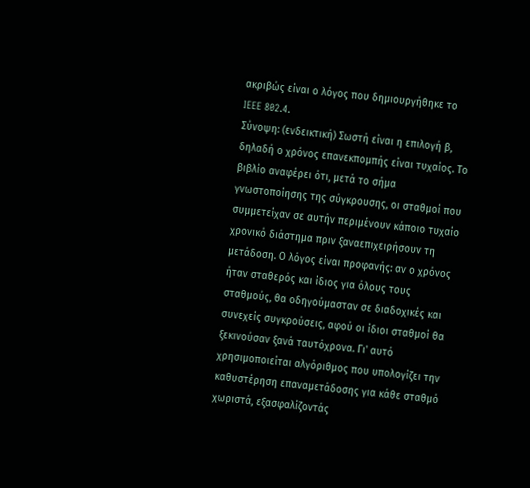ακριβώς είναι ο λόγος που δημιουργήθηκε το IEEE 802.4.
Σύνοψη: (ενδεικτική) Σωστή είναι η επιλογή β, δηλαδή ο χρόνος επανεκπομπής είναι τυχαίος. Το βιβλίο αναφέρει ότι, μετά το σήμα γνωστοποίησης της σύγκρουσης, οι σταθμοί που συμμετείχαν σε αυτήν περιμένουν κάποιο τυχαίο χρονικό διάστημα πριν ξαναεπιχειρήσουν τη μετάδοση. Ο λόγος είναι προφανής: αν ο χρόνος ήταν σταθερός και ίδιος για όλους τους σταθμούς, θα οδηγούμασταν σε διαδοχικές και συνεχείς συγκρούσεις, αφού οι ίδιοι σταθμοί θα ξεκινούσαν ξανά ταυτόχρονα. Γι' αυτό χρησιμοποιείται αλγόριθμος που υπολογίζει την καθυστέρηση επαναμετάδοσης για κάθε σταθμό χωριστά, εξασφαλίζοντάς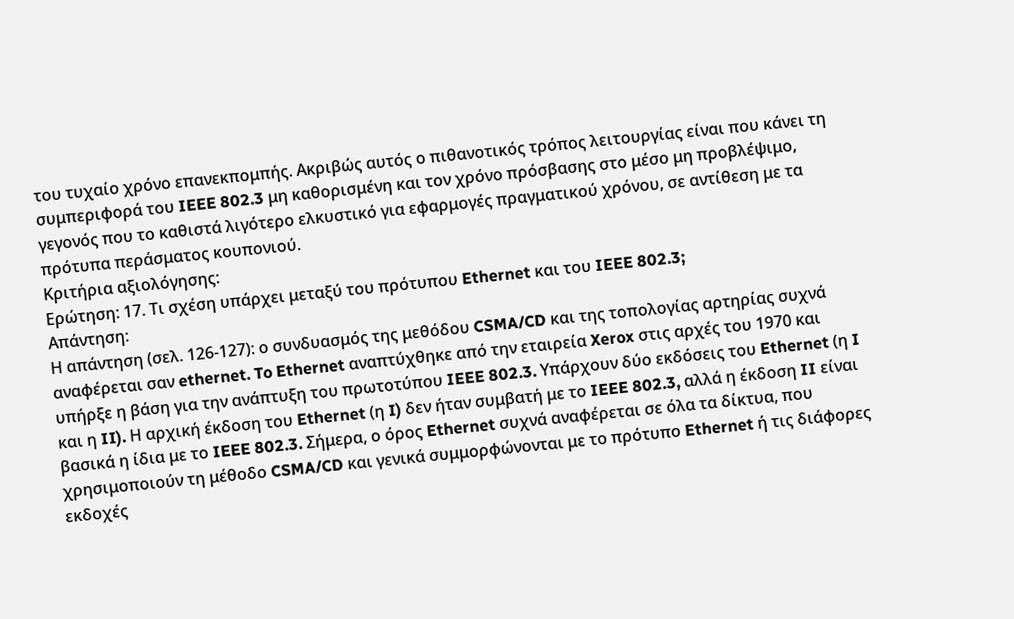του τυχαίο χρόνο επανεκπομπής. Ακριβώς αυτός ο πιθανοτικός τρόπος λειτουργίας είναι που κάνει τη συμπεριφορά του IEEE 802.3 μη καθορισμένη και τον χρόνο πρόσβασης στο μέσο μη προβλέψιμο, γεγονός που το καθιστά λιγότερο ελκυστικό για εφαρμογές πραγματικού χρόνου, σε αντίθεση με τα πρότυπα περάσματος κουπονιού.
Κριτήρια αξιολόγησης:
Ερώτηση: 17. Τι σχέση υπάρχει μεταξύ του πρότυπου Ethernet και του IEEE 802.3;
Απάντηση:
Η απάντηση (σελ. 126-127): ο συνδυασμός της μεθόδου CSMA/CD και της τοπολογίας αρτηρίας συχνά αναφέρεται σαν ethernet. To Ethernet αναπτύχθηκε από την εταιρεία Xerox στις αρχές του 1970 και υπήρξε η βάση για την ανάπτυξη του πρωτοτύπου IEEE 802.3. Υπάρχουν δύο εκδόσεις του Ethernet (η I και η II). Η αρχική έκδοση του Ethernet (η I) δεν ήταν συμβατή με το IEEE 802.3, αλλά η έκδοση II είναι βασικά η ίδια με το IEEE 802.3. Σήμερα, ο όρος Ethernet συχνά αναφέρεται σε όλα τα δίκτυα, που χρησιμοποιούν τη μέθοδο CSMA/CD και γενικά συμμορφώνονται με το πρότυπο Ethernet ή τις διάφορες εκδοχές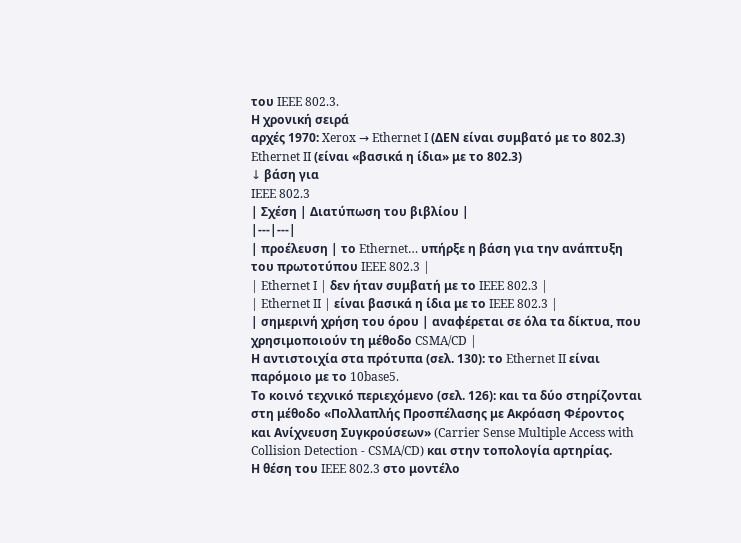του IEEE 802.3.
Η χρονική σειρά
αρχές 1970: Xerox → Ethernet I (ΔΕΝ είναι συμβατό με το 802.3)
Ethernet II (είναι «βασικά η ίδια» με το 802.3)
↓ βάση για
IEEE 802.3
| Σχέση | Διατύπωση του βιβλίου |
|---|---|
| προέλευση | το Ethernet… υπήρξε η βάση για την ανάπτυξη του πρωτοτύπου IEEE 802.3 |
| Ethernet I | δεν ήταν συμβατή με το IEEE 802.3 |
| Ethernet II | είναι βασικά η ίδια με το IEEE 802.3 |
| σημερινή χρήση του όρου | αναφέρεται σε όλα τα δίκτυα, που χρησιμοποιούν τη μέθοδο CSMA/CD |
Η αντιστοιχία στα πρότυπα (σελ. 130): το Ethernet II είναι παρόμοιο με το 10base5.
Το κοινό τεχνικό περιεχόμενο (σελ. 126): και τα δύο στηρίζονται στη μέθοδο «Πολλαπλής Προσπέλασης με Ακρόαση Φέροντος και Ανίχνευση Συγκρούσεων» (Carrier Sense Multiple Access with Collision Detection - CSMA/CD) και στην τοπολογία αρτηρίας.
Η θέση του IEEE 802.3 στο μοντέλο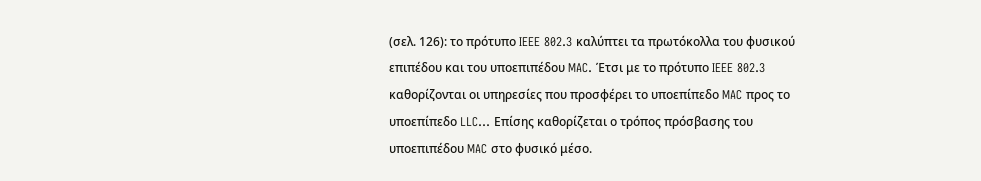(σελ. 126): το πρότυπο IEEE 802.3 καλύπτει τα πρωτόκολλα του φυσικού επιπέδου και του υποεπιπέδου MAC. Έτσι με το πρότυπο IEEE 802.3 καθορίζονται οι υπηρεσίες που προσφέρει το υποεπίπεδο MAC προς το υποεπίπεδο LLC… Επίσης καθορίζεται ο τρόπος πρόσβασης του υποεπιπέδου MAC στο φυσικό μέσο.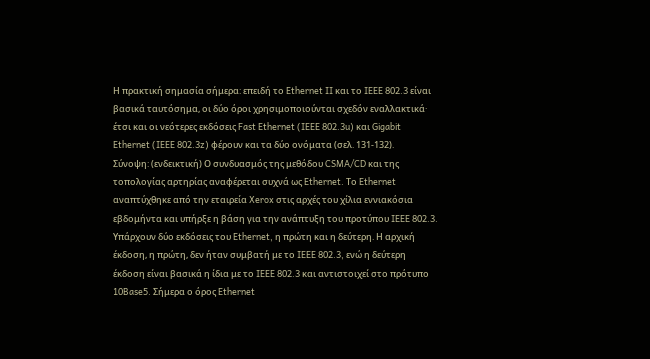Η πρακτική σημασία σήμερα: επειδή το Ethernet II και το IEEE 802.3 είναι βασικά ταυτόσημα, οι δύο όροι χρησιμοποιούνται σχεδόν εναλλακτικά· έτσι και οι νεότερες εκδόσεις Fast Ethernet (IEEE 802.3u) και Gigabit Ethernet (IEEE 802.3z) φέρουν και τα δύο ονόματα (σελ. 131-132).
Σύνοψη: (ενδεικτική) Ο συνδυασμός της μεθόδου CSMA/CD και της τοπολογίας αρτηρίας αναφέρεται συχνά ως Ethernet. Το Ethernet αναπτύχθηκε από την εταιρεία Xerox στις αρχές του χίλια εννιακόσια εβδομήντα και υπήρξε η βάση για την ανάπτυξη του προτύπου IEEE 802.3. Υπάρχουν δύο εκδόσεις του Ethernet, η πρώτη και η δεύτερη. Η αρχική έκδοση, η πρώτη, δεν ήταν συμβατή με το IEEE 802.3, ενώ η δεύτερη έκδοση είναι βασικά η ίδια με το IEEE 802.3 και αντιστοιχεί στο πρότυπο 10Base5. Σήμερα ο όρος Ethernet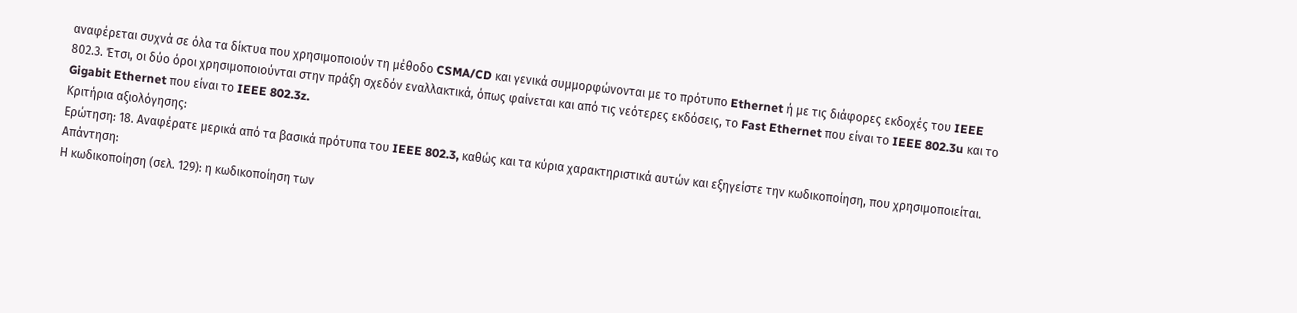αναφέρεται συχνά σε όλα τα δίκτυα που χρησιμοποιούν τη μέθοδο CSMA/CD και γενικά συμμορφώνονται με το πρότυπο Ethernet ή με τις διάφορες εκδοχές του IEEE 802.3. Έτσι, οι δύο όροι χρησιμοποιούνται στην πράξη σχεδόν εναλλακτικά, όπως φαίνεται και από τις νεότερες εκδόσεις, το Fast Ethernet που είναι το IEEE 802.3u και το Gigabit Ethernet που είναι το IEEE 802.3z.
Κριτήρια αξιολόγησης:
Ερώτηση: 18. Αναφέρατε μερικά από τα βασικά πρότυπα του IEEE 802.3, καθώς και τα κύρια χαρακτηριστικά αυτών και εξηγείστε την κωδικοποίηση, που χρησιμοποιείται.
Απάντηση:
Η κωδικοποίηση (σελ. 129): η κωδικοποίηση των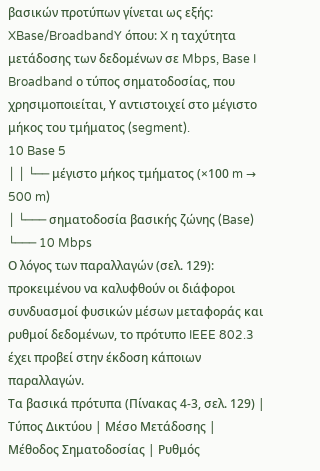βασικών προτύπων γίνεται ως εξής: XBase/BroadbandY όπου: X η ταχύτητα μετάδοσης των δεδομένων σε Mbps, Base I Broadband ο τύπος σηματοδοσίας, που χρησιμοποιείται, Υ αντιστοιχεί στο μέγιστο μήκος του τμήματος (segment).
10 Base 5
│ │ └── μέγιστο μήκος τμήματος (×100 m → 500 m)
│ └─── σηματοδοσία βασικής ζώνης (Base)
└─── 10 Mbps
Ο λόγος των παραλλαγών (σελ. 129): προκειμένου να καλυφθούν οι διάφοροι συνδυασμοί φυσικών μέσων μεταφοράς και ρυθμοί δεδομένων, το πρότυπο IEEE 802.3 έχει προβεί στην έκδοση κάποιων παραλλαγών.
Τα βασικά πρότυπα (Πίνακας 4-3, σελ. 129) | Τύπος Δικτύου | Μέσο Μετάδοσης | Μέθοδος Σηματοδοσίας | Ρυθμός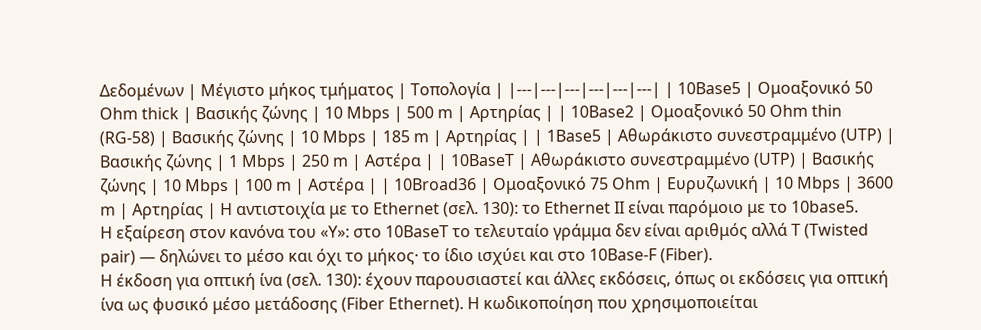Δεδομένων | Μέγιστο μήκος τμήματος | Τοπολογία | |---|---|---|---|---|---| | 10Base5 | Ομοαξονικό 50 Ohm thick | Βασικής ζώνης | 10 Mbps | 500 m | Αρτηρίας | | 10Base2 | Ομοαξονικό 50 Ohm thin (RG-58) | Βασικής ζώνης | 10 Mbps | 185 m | Αρτηρίας | | 1Base5 | Αθωράκιστο συνεστραμμένο (UTP) | Βασικής ζώνης | 1 Mbps | 250 m | Αστέρα | | 10BaseT | Αθωράκιστο συνεστραμμένο (UTP) | Βασικής ζώνης | 10 Mbps | 100 m | Αστέρα | | 10Broad36 | Ομοαξονικό 75 Ohm | Ευρυζωνική | 10 Mbps | 3600 m | Αρτηρίας | Η αντιστοιχία με το Ethernet (σελ. 130): το Ethernet II είναι παρόμοιο με το 10base5.
Η εξαίρεση στον κανόνα του «Υ»: στο 10BaseT το τελευταίο γράμμα δεν είναι αριθμός αλλά T (Twisted pair) — δηλώνει το μέσο και όχι το μήκος· το ίδιο ισχύει και στο 10Base-F (Fiber).
Η έκδοση για οπτική ίνα (σελ. 130): έχουν παρουσιαστεί και άλλες εκδόσεις, όπως οι εκδόσεις για οπτική ίνα ως φυσικό μέσο μετάδοσης (Fiber Ethernet). Η κωδικοποίηση που χρησιμοποιείται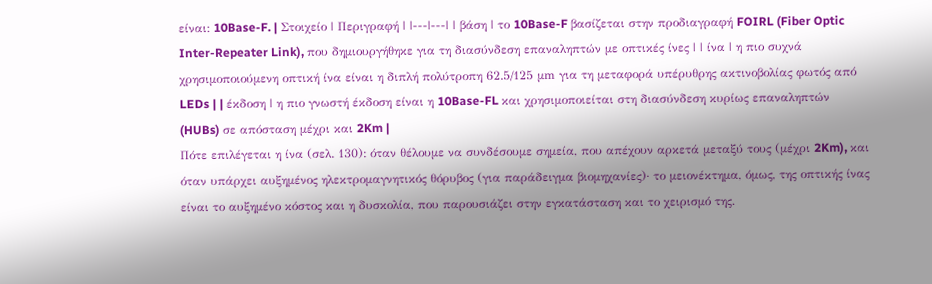είναι: 10Base-F. | Στοιχείο | Περιγραφή | |---|---| | βάση | το 10Base-F βασίζεται στην προδιαγραφή FOIRL (Fiber Optic Inter-Repeater Link), που δημιουργήθηκε για τη διασύνδεση επαναληπτών με οπτικές ίνες | | ίνα | η πιο συχνά χρησιμοποιούμενη οπτική ίνα είναι η διπλή πολύτροπη 62.5/125 μm για τη μεταφορά υπέρυθρης ακτινοβολίας φωτός από LEDs | | έκδοση | η πιο γνωστή έκδοση είναι η 10Base-FL και χρησιμοποιείται στη διασύνδεση κυρίως επαναληπτών (HUBs) σε απόσταση μέχρι και 2Km |
Πότε επιλέγεται η ίνα (σελ. 130): όταν θέλουμε να συνδέσουμε σημεία, που απέχουν αρκετά μεταξύ τους (μέχρι 2Km), και όταν υπάρχει αυξημένος ηλεκτρομαγνητικός θόρυβος (για παράδειγμα βιομηχανίες)· το μειονέκτημα, όμως, της οπτικής ίνας είναι το αυξημένο κόστος και η δυσκολία, που παρουσιάζει στην εγκατάσταση και το χειρισμό της.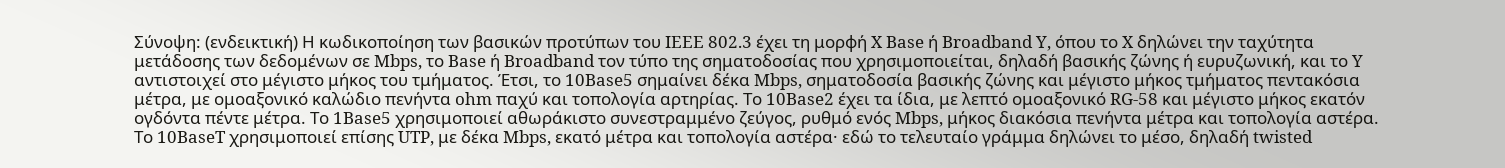Σύνοψη: (ενδεικτική) Η κωδικοποίηση των βασικών προτύπων του IEEE 802.3 έχει τη μορφή X Base ή Broadband Y, όπου το X δηλώνει την ταχύτητα μετάδοσης των δεδομένων σε Mbps, το Base ή Broadband τον τύπο της σηματοδοσίας που χρησιμοποιείται, δηλαδή βασικής ζώνης ή ευρυζωνική, και το Y αντιστοιχεί στο μέγιστο μήκος του τμήματος. Έτσι, το 10Base5 σημαίνει δέκα Mbps, σηματοδοσία βασικής ζώνης και μέγιστο μήκος τμήματος πεντακόσια μέτρα, με ομοαξονικό καλώδιο πενήντα ohm παχύ και τοπολογία αρτηρίας. Το 10Base2 έχει τα ίδια, με λεπτό ομοαξονικό RG-58 και μέγιστο μήκος εκατόν ογδόντα πέντε μέτρα. Το 1Base5 χρησιμοποιεί αθωράκιστο συνεστραμμένο ζεύγος, ρυθμό ενός Mbps, μήκος διακόσια πενήντα μέτρα και τοπολογία αστέρα. Το 10BaseT χρησιμοποιεί επίσης UTP, με δέκα Mbps, εκατό μέτρα και τοπολογία αστέρα· εδώ το τελευταίο γράμμα δηλώνει το μέσο, δηλαδή twisted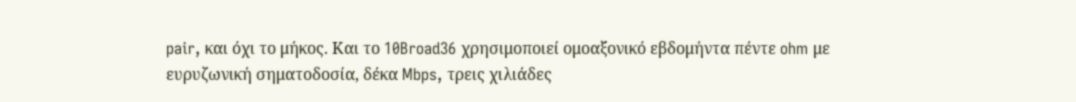pair, και όχι το μήκος. Και το 10Broad36 χρησιμοποιεί ομοαξονικό εβδομήντα πέντε ohm με ευρυζωνική σηματοδοσία, δέκα Mbps, τρεις χιλιάδες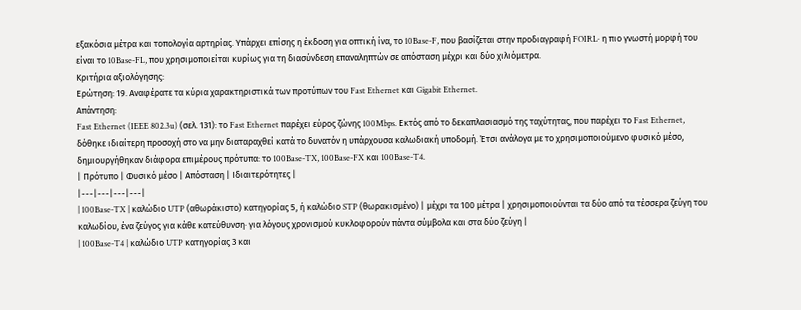εξακόσια μέτρα και τοπολογία αρτηρίας. Υπάρχει επίσης η έκδοση για οπτική ίνα, το 10Base-F, που βασίζεται στην προδιαγραφή FOIRL· η πιο γνωστή μορφή του είναι το 10Base-FL, που χρησιμοποιείται κυρίως για τη διασύνδεση επαναληπτών σε απόσταση μέχρι και δύο χιλιόμετρα.
Κριτήρια αξιολόγησης:
Ερώτηση: 19. Αναφέρατε τα κύρια χαρακτηριστικά των προτύπων του Fast Ethernet και Gigabit Ethernet.
Απάντηση:
Fast Ethernet (IEEE 802.3u) (σελ. 131): το Fast Ethernet παρέχει εύρος ζώνης 100Mbps. Εκτός από το δεκαπλασιασμό της ταχύτητας, που παρέχει το Fast Ethernet, δόθηκε ιδιαίτερη προσοχή στο να μην διαταραχθεί κατά το δυνατόν η υπάρχουσα καλωδιακή υποδομή. Έτσι ανάλογα με το χρησιμοποιούμενο φυσικό μέσο, δημιουργήθηκαν διάφορα επιμέρους πρότυπα: το 100Base-TX, 100Base-FX και 100Base-T4.
| Πρότυπο | Φυσικό μέσο | Απόσταση | Ιδιαιτερότητες |
|---|---|---|---|
| 100Base-TX | καλώδιο UTP (αθωράκιστο) κατηγορίας 5, ή καλώδιο STP (θωρακισμένο) | μέχρι τα 100 μέτρα | χρησιμοποιούνται τα δύο από τα τέσσερα ζεύγη του καλωδίου, ένα ζεύγος για κάθε κατεύθυνση· για λόγους χρονισμού κυκλοφορούν πάντα σύμβολα και στα δύο ζεύγη |
| 100Base-T4 | καλώδιο UTP κατηγορίας 3 και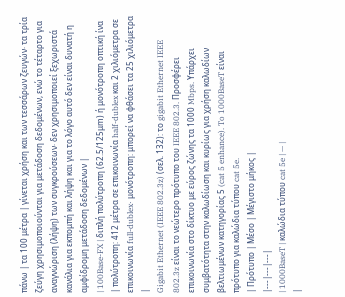πάνω | τα 100 μέτρα | γίνεται χρήση και των τεσσάρων ζευγών· τα τρία ζεύγη χρησιμοποιούνται για μετάδοση δεδομένων, ενώ το τέταρτο για αναγνώριση (λήψη) των συγκρούσεων· δεν χρησιμοποιεί ξεχωριστά κανάλια για εκπομπή και λήψη και για το λόγο αυτό δεν είναι δυνατή η αμφίδρομη μετάδοση δεδομένων |
| 100Base-FX | διπλή πολύτροπη (62.5/125μm) ή μονότροπη οπτική ίνα | πολύτροπη: 412 μέτρα σε επικοινωνία half-dublex και 2 χιλιόμετρα σε επικοινωνία full-dublex· μονότροπη: μπορεί να φθάσει τα 25 χιλιόμετρα |
Gigabit Ethernet (IEEE 802.3z) (σελ. 132): το gigabit Ethernet IEEE 802.3z είναι το νεώτερο πρότυπο του IEEE 802.3. Προσφέρει επικοινωνία στο δίκτυο με εύρος ζώνης τα 1000 Mbps. Υπάρχει συμβατότητα στην καλωδίωση και κυρίως για χρήση καλωδίων βελτιωμένων κατηγορίας 5 (cat 5 enhance). To 1000BaseT είναι πρότυπο για καλώδια τύπου cat 5e.
| Πρότυπο | Μέσο | Μέγιστο μήκος |
|---|---|---|
| 1000BaseT | καλώδια τύπου cat 5e | — |
|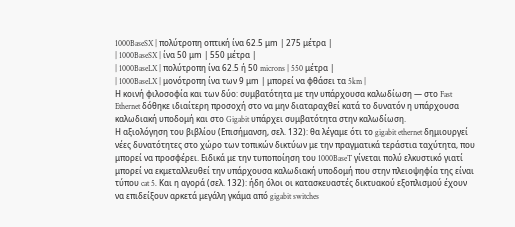1000BaseSX | πολύτροπη οπτική ίνα 62.5 μm | 275 μέτρα |
| 1000BaseSX | ίνα 50 μm | 550 μέτρα |
| 1000BaseLX | πολύτροπη ίνα 62.5 ή 50 microns | 550 μέτρα |
| 1000BaseLX | μονότροπη ίνα των 9 μm | μπορεί να φθάσει τα 5km |
Η κοινή φιλοσοφία και των δύο: συμβατότητα με την υπάρχουσα καλωδίωση — στο Fast Ethernet δόθηκε ιδιαίτερη προσοχή στο να μην διαταραχθεί κατά το δυνατόν η υπάρχουσα καλωδιακή υποδομή και στο Gigabit υπάρχει συμβατότητα στην καλωδίωση.
Η αξιολόγηση του βιβλίου (Επισήμανση, σελ. 132): θα λέγαμε ότι το gigabit ethernet δημιουργεί νέες δυνατότητες στο χώρο των τοπικών δικτύων με την πραγματικά τεράστια ταχύτητα, που μπορεί να προσφέρει. Ειδικά με την τυποποίηση του 1000BaseT γίνεται πολύ ελκυστικό γιατί μπορεί να εκμεταλλευθεί την υπάρχουσα καλωδιακή υποδομή που στην πλειοψηφία της είναι τύπου cat 5. Και η αγορά (σελ. 132): ήδη όλοι οι κατασκευαστές δικτυακού εξοπλισμού έχουν να επιδείξουν αρκετά μεγάλη γκάμα από gigabit switches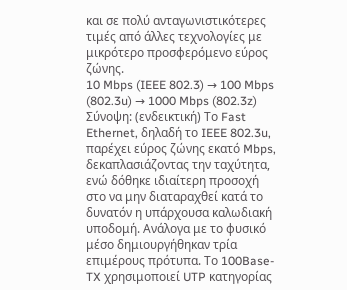και σε πολύ ανταγωνιστικότερες τιμές από άλλες τεχνολογίες με μικρότερο προσφερόμενο εύρος ζώνης.
10 Mbps (IEEE 802.3) → 100 Mbps (802.3u) → 1000 Mbps (802.3z)
Σύνοψη: (ενδεικτική) Το Fast Ethernet, δηλαδή το IEEE 802.3u, παρέχει εύρος ζώνης εκατό Mbps, δεκαπλασιάζοντας την ταχύτητα, ενώ δόθηκε ιδιαίτερη προσοχή στο να μην διαταραχθεί κατά το δυνατόν η υπάρχουσα καλωδιακή υποδομή. Ανάλογα με το φυσικό μέσο δημιουργήθηκαν τρία επιμέρους πρότυπα. Το 100Base-TX χρησιμοποιεί UTP κατηγορίας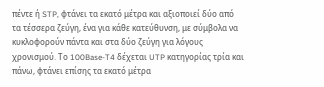πέντε ή STP, φτάνει τα εκατό μέτρα και αξιοποιεί δύο από τα τέσσερα ζεύγη, ένα για κάθε κατεύθυνση, με σύμβολα να κυκλοφορούν πάντα και στα δύο ζεύγη για λόγους χρονισμού. Το 100Base-T4 δέχεται UTP κατηγορίας τρία και πάνω, φτάνει επίσης τα εκατό μέτρα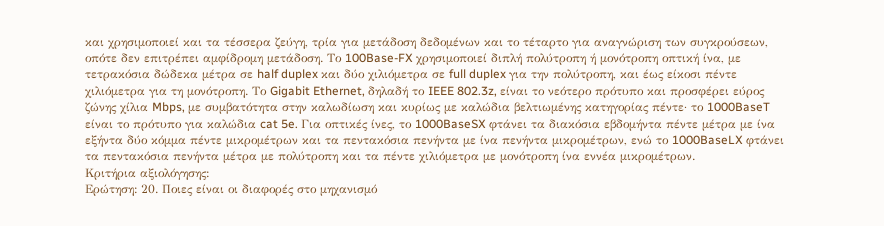και χρησιμοποιεί και τα τέσσερα ζεύγη, τρία για μετάδοση δεδομένων και το τέταρτο για αναγνώριση των συγκρούσεων, οπότε δεν επιτρέπει αμφίδρομη μετάδοση. Το 100Base-FX χρησιμοποιεί διπλή πολύτροπη ή μονότροπη οπτική ίνα, με τετρακόσια δώδεκα μέτρα σε half duplex και δύο χιλιόμετρα σε full duplex για την πολύτροπη, και έως είκοσι πέντε χιλιόμετρα για τη μονότροπη. Το Gigabit Ethernet, δηλαδή το IEEE 802.3z, είναι το νεότερο πρότυπο και προσφέρει εύρος ζώνης χίλια Mbps, με συμβατότητα στην καλωδίωση και κυρίως με καλώδια βελτιωμένης κατηγορίας πέντε· το 1000BaseT είναι το πρότυπο για καλώδια cat 5e. Για οπτικές ίνες, το 1000BaseSX φτάνει τα διακόσια εβδομήντα πέντε μέτρα με ίνα εξήντα δύο κόμμα πέντε μικρομέτρων και τα πεντακόσια πενήντα με ίνα πενήντα μικρομέτρων, ενώ το 1000BaseLX φτάνει τα πεντακόσια πενήντα μέτρα με πολύτροπη και τα πέντε χιλιόμετρα με μονότροπη ίνα εννέα μικρομέτρων.
Κριτήρια αξιολόγησης:
Ερώτηση: 20. Ποιες είναι οι διαφορές στο μηχανισμό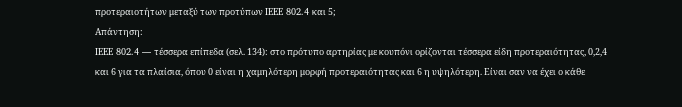προτεραιοτήτων μεταξύ των προτύπων IEEE 802.4 και 5;
Απάντηση:
IEEE 802.4 — τέσσερα επίπεδα (σελ. 134): στο πρότυπο αρτηρίας με κουπόνι ορίζονται τέσσερα είδη προτεραιότητας, 0,2,4 και 6 για τα πλαίσια, όπου 0 είναι η χαμηλότερη μορφή προτεραιότητας και 6 η υψηλότερη. Είναι σαν να έχει ο κάθε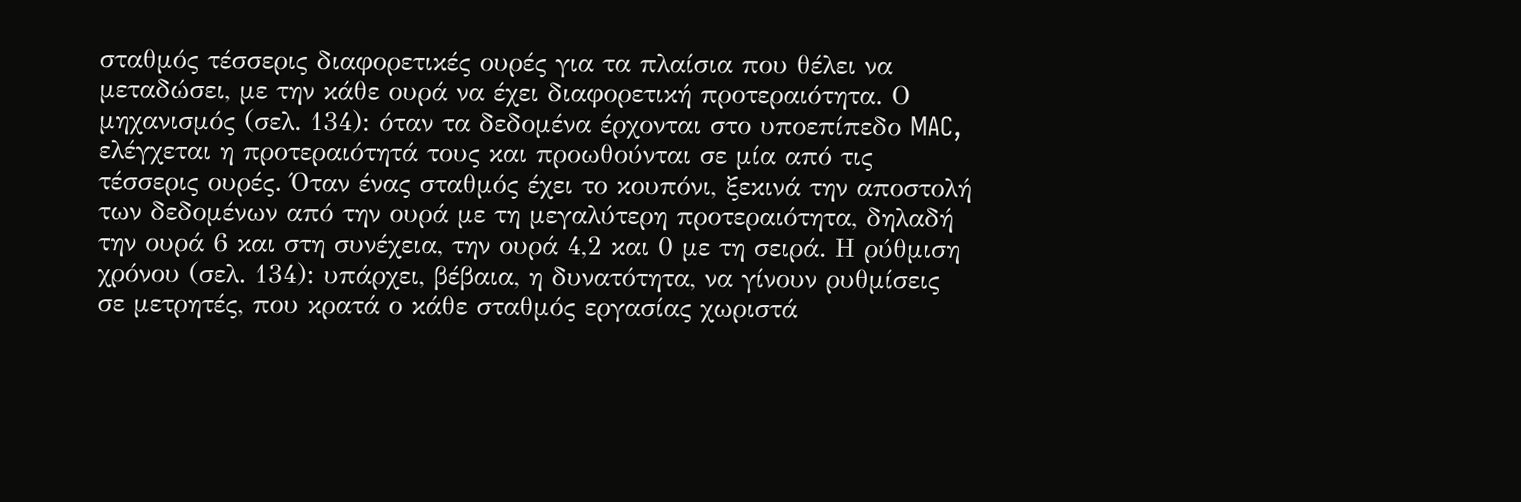σταθμός τέσσερις διαφορετικές ουρές για τα πλαίσια που θέλει να μεταδώσει, με την κάθε ουρά να έχει διαφορετική προτεραιότητα. Ο μηχανισμός (σελ. 134): όταν τα δεδομένα έρχονται στο υποεπίπεδο MAC, ελέγχεται η προτεραιότητά τους και προωθούνται σε μία από τις τέσσερις ουρές. Όταν ένας σταθμός έχει το κουπόνι, ξεκινά την αποστολή των δεδομένων από την ουρά με τη μεγαλύτερη προτεραιότητα, δηλαδή την ουρά 6 και στη συνέχεια, την ουρά 4,2 και 0 με τη σειρά. Η ρύθμιση χρόνου (σελ. 134): υπάρχει, βέβαια, η δυνατότητα, να γίνουν ρυθμίσεις σε μετρητές, που κρατά ο κάθε σταθμός εργασίας χωριστά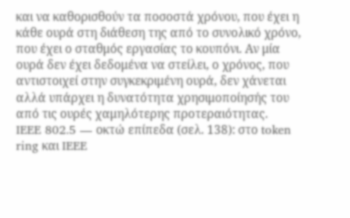και να καθορισθούν τα ποσοστά χρόνου, που έχει η κάθε ουρά στη διάθεση της από το συνολικό χρόνο, που έχει ο σταθμός εργασίας το κουπόνι. Αν μία ουρά δεν έχει δεδομένα να στείλει, ο χρόνος, που αντιστοιχεί στην συγκεκριμένη ουρά, δεν χάνεται αλλά υπάρχει η δυνατότητα χρησιμοποίησής του από τις ουρές χαμηλότερης προτεραιότητας.
IEEE 802.5 — οκτώ επίπεδα (σελ. 138): στο token ring και IEEE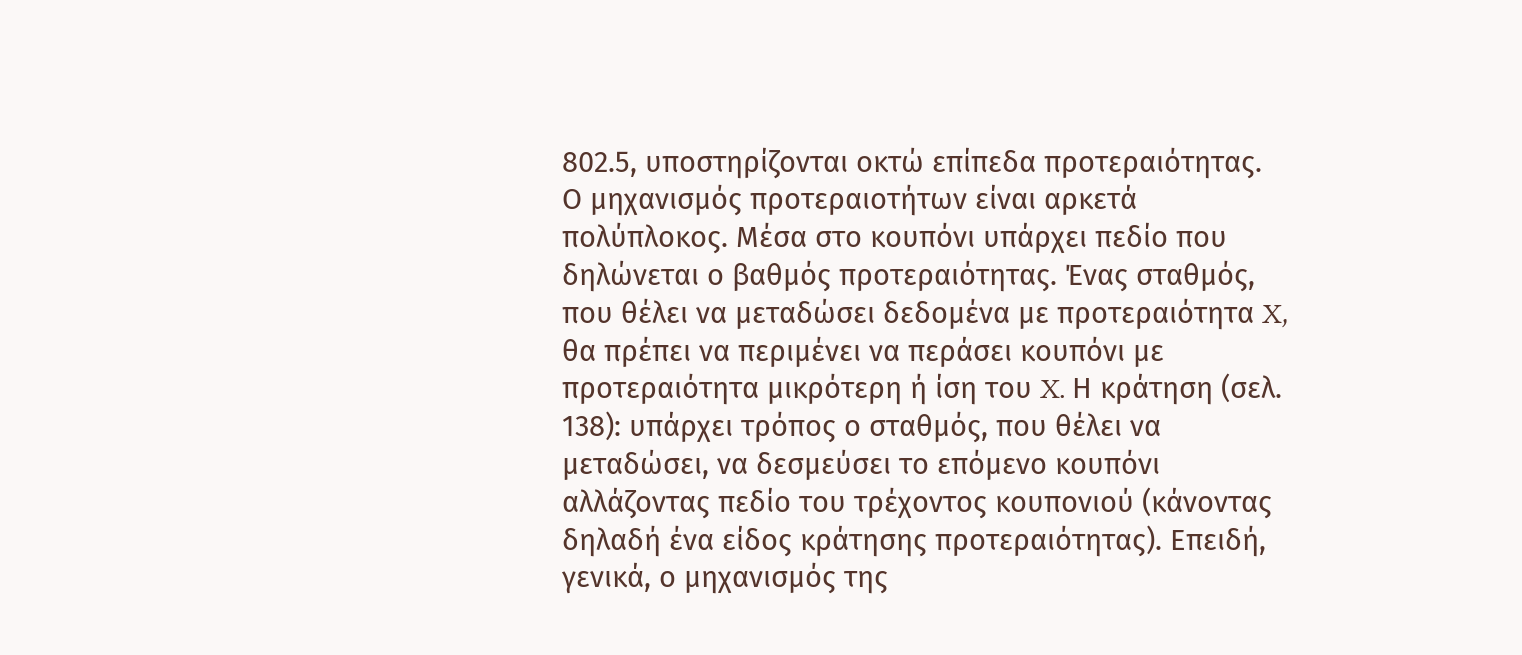802.5, υποστηρίζονται οκτώ επίπεδα προτεραιότητας. Ο μηχανισμός προτεραιοτήτων είναι αρκετά πολύπλοκος. Μέσα στο κουπόνι υπάρχει πεδίο που δηλώνεται ο βαθμός προτεραιότητας. Ένας σταθμός, που θέλει να μεταδώσει δεδομένα με προτεραιότητα X, θα πρέπει να περιμένει να περάσει κουπόνι με προτεραιότητα μικρότερη ή ίση του X. Η κράτηση (σελ. 138): υπάρχει τρόπος ο σταθμός, που θέλει να μεταδώσει, να δεσμεύσει το επόμενο κουπόνι αλλάζοντας πεδίο του τρέχοντος κουπονιού (κάνοντας δηλαδή ένα είδος κράτησης προτεραιότητας). Επειδή, γενικά, ο μηχανισμός της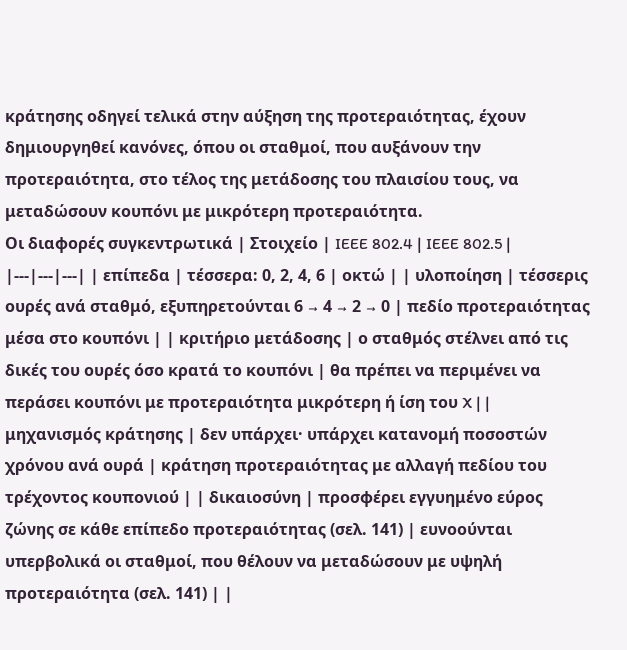κράτησης οδηγεί τελικά στην αύξηση της προτεραιότητας, έχουν δημιουργηθεί κανόνες, όπου οι σταθμοί, που αυξάνουν την προτεραιότητα, στο τέλος της μετάδοσης του πλαισίου τους, να μεταδώσουν κουπόνι με μικρότερη προτεραιότητα.
Οι διαφορές συγκεντρωτικά | Στοιχείο | IEEE 802.4 | IEEE 802.5 | |---|---|---| | επίπεδα | τέσσερα: 0, 2, 4, 6 | οκτώ | | υλοποίηση | τέσσερις ουρές ανά σταθμό, εξυπηρετούνται 6 → 4 → 2 → 0 | πεδίο προτεραιότητας μέσα στο κουπόνι | | κριτήριο μετάδοσης | ο σταθμός στέλνει από τις δικές του ουρές όσο κρατά το κουπόνι | θα πρέπει να περιμένει να περάσει κουπόνι με προτεραιότητα μικρότερη ή ίση του X | | μηχανισμός κράτησης | δεν υπάρχει· υπάρχει κατανομή ποσοστών χρόνου ανά ουρά | κράτηση προτεραιότητας με αλλαγή πεδίου του τρέχοντος κουπονιού | | δικαιοσύνη | προσφέρει εγγυημένο εύρος ζώνης σε κάθε επίπεδο προτεραιότητας (σελ. 141) | ευνοούνται υπερβολικά οι σταθμοί, που θέλουν να μεταδώσουν με υψηλή προτεραιότητα (σελ. 141) | |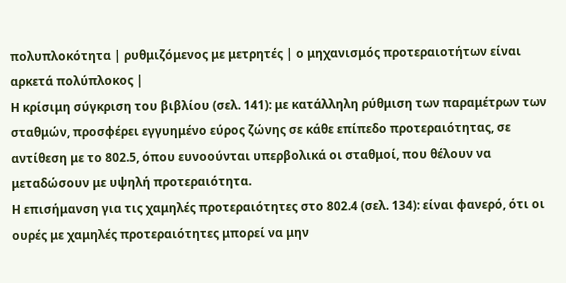πολυπλοκότητα | ρυθμιζόμενος με μετρητές | ο μηχανισμός προτεραιοτήτων είναι αρκετά πολύπλοκος |
Η κρίσιμη σύγκριση του βιβλίου (σελ. 141): με κατάλληλη ρύθμιση των παραμέτρων των σταθμών, προσφέρει εγγυημένο εύρος ζώνης σε κάθε επίπεδο προτεραιότητας, σε αντίθεση με το 802.5, όπου ευνοούνται υπερβολικά οι σταθμοί, που θέλουν να μεταδώσουν με υψηλή προτεραιότητα.
Η επισήμανση για τις χαμηλές προτεραιότητες στο 802.4 (σελ. 134): είναι φανερό, ότι οι ουρές με χαμηλές προτεραιότητες μπορεί να μην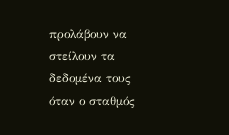προλάβουν να στείλουν τα δεδομένα τους όταν ο σταθμός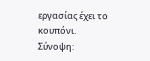εργασίας έχει το κουπόνι.
Σύνοψη: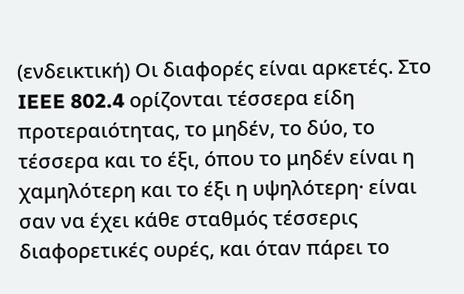(ενδεικτική) Οι διαφορές είναι αρκετές. Στο IEEE 802.4 ορίζονται τέσσερα είδη προτεραιότητας, το μηδέν, το δύο, το τέσσερα και το έξι, όπου το μηδέν είναι η χαμηλότερη και το έξι η υψηλότερη· είναι σαν να έχει κάθε σταθμός τέσσερις διαφορετικές ουρές, και όταν πάρει το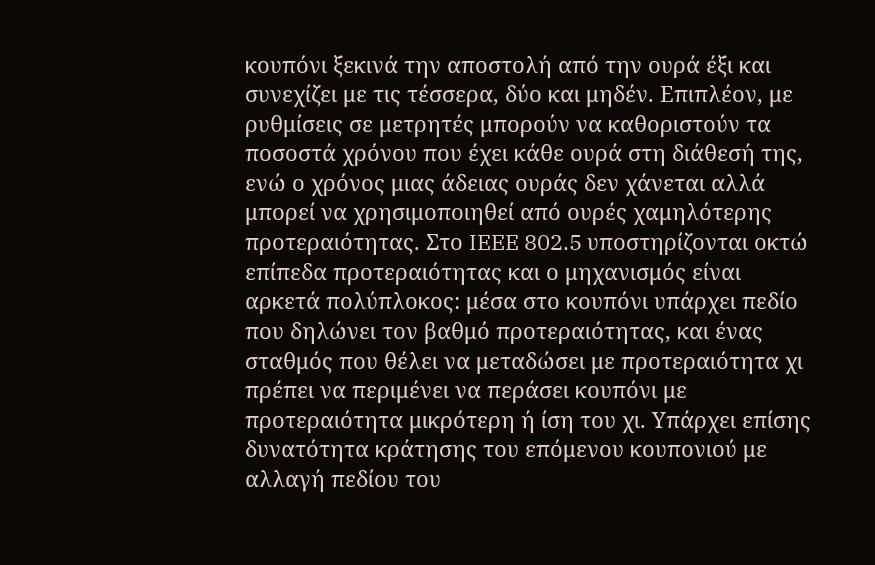κουπόνι ξεκινά την αποστολή από την ουρά έξι και συνεχίζει με τις τέσσερα, δύο και μηδέν. Επιπλέον, με ρυθμίσεις σε μετρητές μπορούν να καθοριστούν τα ποσοστά χρόνου που έχει κάθε ουρά στη διάθεσή της, ενώ ο χρόνος μιας άδειας ουράς δεν χάνεται αλλά μπορεί να χρησιμοποιηθεί από ουρές χαμηλότερης προτεραιότητας. Στο IEEE 802.5 υποστηρίζονται οκτώ επίπεδα προτεραιότητας και ο μηχανισμός είναι αρκετά πολύπλοκος: μέσα στο κουπόνι υπάρχει πεδίο που δηλώνει τον βαθμό προτεραιότητας, και ένας σταθμός που θέλει να μεταδώσει με προτεραιότητα χι πρέπει να περιμένει να περάσει κουπόνι με προτεραιότητα μικρότερη ή ίση του χι. Υπάρχει επίσης δυνατότητα κράτησης του επόμενου κουπονιού με αλλαγή πεδίου του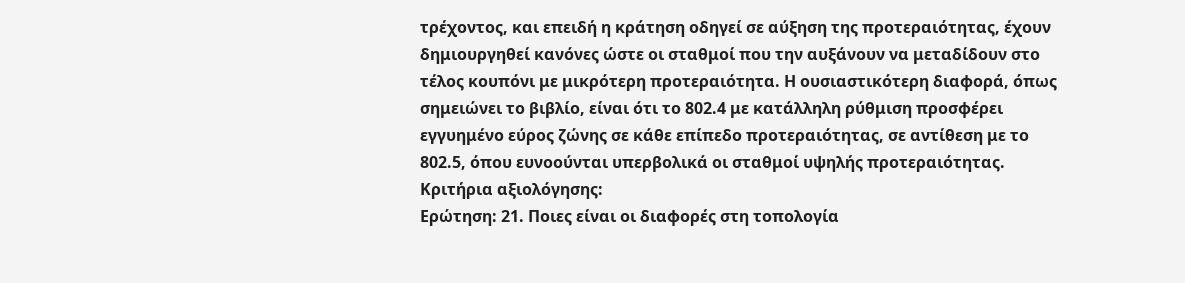τρέχοντος, και επειδή η κράτηση οδηγεί σε αύξηση της προτεραιότητας, έχουν δημιουργηθεί κανόνες ώστε οι σταθμοί που την αυξάνουν να μεταδίδουν στο τέλος κουπόνι με μικρότερη προτεραιότητα. Η ουσιαστικότερη διαφορά, όπως σημειώνει το βιβλίο, είναι ότι το 802.4 με κατάλληλη ρύθμιση προσφέρει εγγυημένο εύρος ζώνης σε κάθε επίπεδο προτεραιότητας, σε αντίθεση με το 802.5, όπου ευνοούνται υπερβολικά οι σταθμοί υψηλής προτεραιότητας.
Κριτήρια αξιολόγησης:
Ερώτηση: 21. Ποιες είναι οι διαφορές στη τοπολογία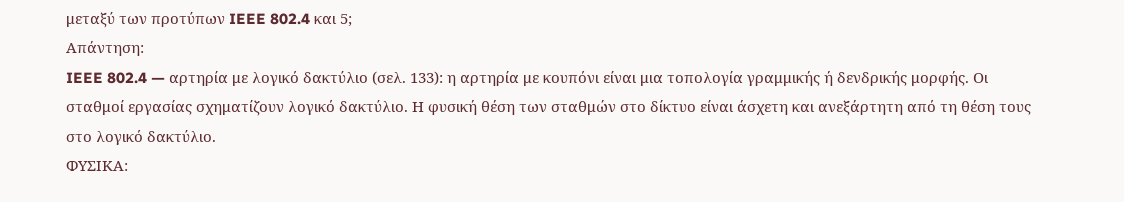μεταξύ των προτύπων IEEE 802.4 και 5;
Απάντηση:
IEEE 802.4 — αρτηρία με λογικό δακτύλιο (σελ. 133): η αρτηρία με κουπόνι είναι μια τοπολογία γραμμικής ή δενδρικής μορφής. Οι σταθμοί εργασίας σχηματίζουν λογικό δακτύλιο. Η φυσική θέση των σταθμών στο δίκτυο είναι άσχετη και ανεξάρτητη από τη θέση τους στο λογικό δακτύλιο.
ΦΥΣΙΚΑ: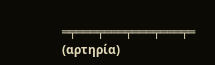═╤═══╤═══╤═══╤═══╤═ (αρτηρία)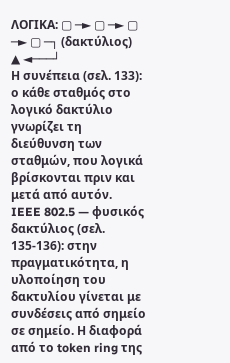ΛΟΓΙΚΑ: ▢ ─► ▢ ─► ▢ ─► ▢ ─┐ (δακτύλιος)
▲ ◄───┘
Η συνέπεια (σελ. 133): ο κάθε σταθμός στο λογικό δακτύλιο γνωρίζει τη διεύθυνση των σταθμών, που λογικά βρίσκονται πριν και μετά από αυτόν.
IEEE 802.5 — φυσικός δακτύλιος (σελ. 135-136): στην πραγματικότητα, η υλοποίηση του δακτυλίου γίνεται με συνδέσεις από σημείο σε σημείο. Η διαφορά από το token ring της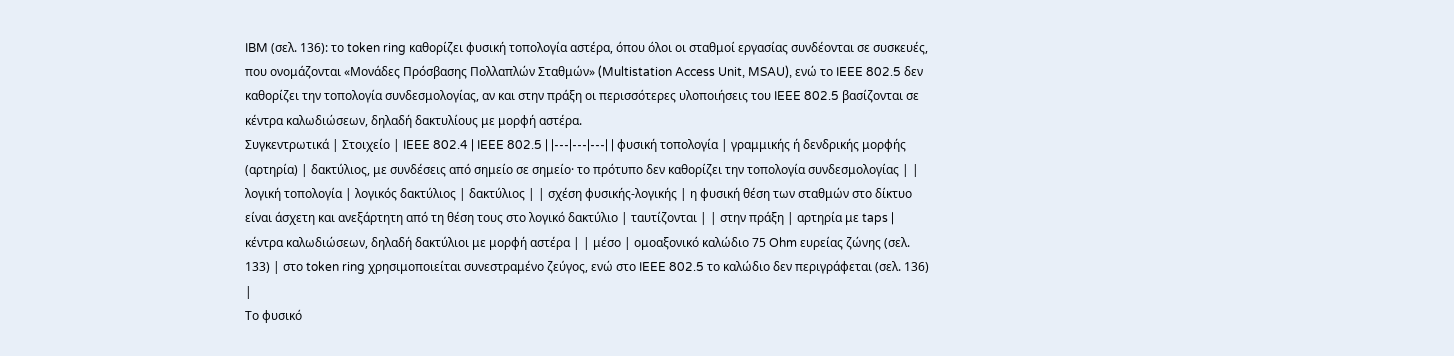IBM (σελ. 136): το token ring καθορίζει φυσική τοπολογία αστέρα, όπου όλοι οι σταθμοί εργασίας συνδέονται σε συσκευές, που ονομάζονται «Μονάδες Πρόσβασης Πολλαπλών Σταθμών» (Multistation Access Unit, MSAU), ενώ το IEEE 802.5 δεν καθορίζει την τοπολογία συνδεσμολογίας, αν και στην πράξη οι περισσότερες υλοποιήσεις του IEEE 802.5 βασίζονται σε κέντρα καλωδιώσεων, δηλαδή δακτυλίους με μορφή αστέρα.
Συγκεντρωτικά | Στοιχείο | IEEE 802.4 | IEEE 802.5 | |---|---|---| | φυσική τοπολογία | γραμμικής ή δενδρικής μορφής (αρτηρία) | δακτύλιος, με συνδέσεις από σημείο σε σημείο· το πρότυπο δεν καθορίζει την τοπολογία συνδεσμολογίας | | λογική τοπολογία | λογικός δακτύλιος | δακτύλιος | | σχέση φυσικής-λογικής | η φυσική θέση των σταθμών στο δίκτυο είναι άσχετη και ανεξάρτητη από τη θέση τους στο λογικό δακτύλιο | ταυτίζονται | | στην πράξη | αρτηρία με taps | κέντρα καλωδιώσεων, δηλαδή δακτύλιοι με μορφή αστέρα | | μέσο | ομοαξονικό καλώδιο 75 Ohm ευρείας ζώνης (σελ. 133) | στο token ring χρησιμοποιείται συνεστραμένο ζεύγος, ενώ στο IEEE 802.5 το καλώδιο δεν περιγράφεται (σελ. 136) |
Το φυσικό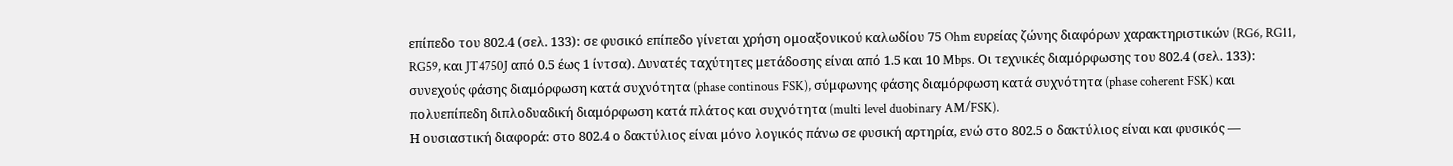επίπεδο του 802.4 (σελ. 133): σε φυσικό επίπεδο γίνεται χρήση ομοαξονικού καλωδίου 75 Ohm ευρείας ζώνης διαφόρων χαρακτηριστικών (RG6, RG11, RG59, και JT4750J από 0.5 έως 1 ίντσα). Δυνατές ταχύτητες μετάδοσης είναι από 1.5 και 10 Mbps. Οι τεχνικές διαμόρφωσης του 802.4 (σελ. 133): συνεχούς φάσης διαμόρφωση κατά συχνότητα (phase continous FSK), σύμφωνης φάσης διαμόρφωση κατά συχνότητα (phase coherent FSK) και πολυεπίπεδη διπλοδυαδική διαμόρφωση κατά πλάτος και συχνότητα (multi level duobinary AM/FSK).
Η ουσιαστική διαφορά: στο 802.4 ο δακτύλιος είναι μόνο λογικός πάνω σε φυσική αρτηρία, ενώ στο 802.5 ο δακτύλιος είναι και φυσικός —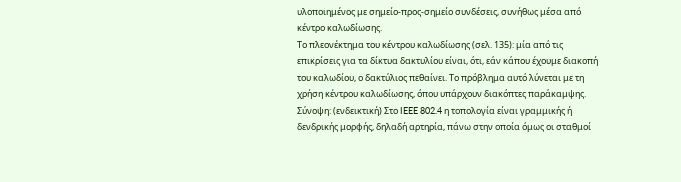υλοποιημένος με σημείο-προς-σημείο συνδέσεις, συνήθως μέσα από κέντρο καλωδίωσης.
Το πλεονέκτημα του κέντρου καλωδίωσης (σελ. 135): μία από τις επικρίσεις για τα δίκτυα δακτυλίου είναι, ότι, εάν κάπου έχουμε διακοπή του καλωδίου, ο δακτύλιος πεθαίνει. Το πρόβλημα αυτό λύνεται με τη χρήση κέντρου καλωδίωσης, όπου υπάρχουν διακόπτες παράκαμψης.
Σύνοψη: (ενδεικτική) Στο IEEE 802.4 η τοπολογία είναι γραμμικής ή δενδρικής μορφής, δηλαδή αρτηρία, πάνω στην οποία όμως οι σταθμοί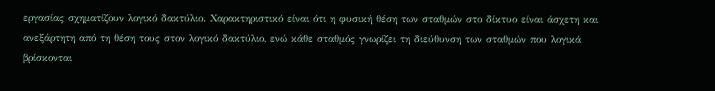εργασίας σχηματίζουν λογικό δακτύλιο. Χαρακτηριστικό είναι ότι η φυσική θέση των σταθμών στο δίκτυο είναι άσχετη και ανεξάρτητη από τη θέση τους στον λογικό δακτύλιο, ενώ κάθε σταθμός γνωρίζει τη διεύθυνση των σταθμών που λογικά βρίσκονται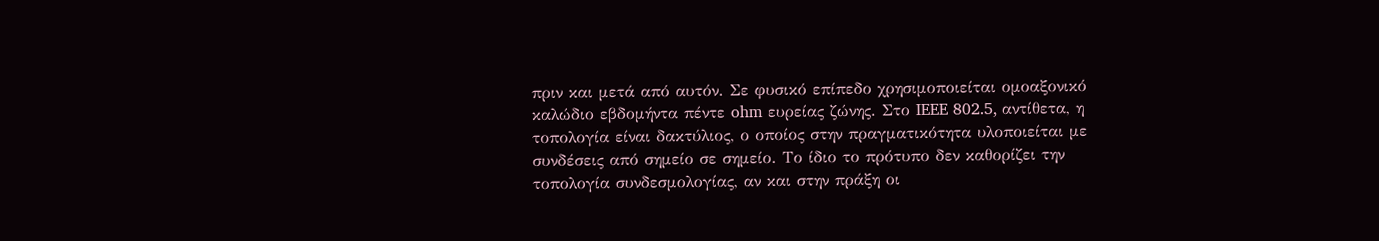πριν και μετά από αυτόν. Σε φυσικό επίπεδο χρησιμοποιείται ομοαξονικό καλώδιο εβδομήντα πέντε ohm ευρείας ζώνης. Στο IEEE 802.5, αντίθετα, η τοπολογία είναι δακτύλιος, ο οποίος στην πραγματικότητα υλοποιείται με συνδέσεις από σημείο σε σημείο. Το ίδιο το πρότυπο δεν καθορίζει την τοπολογία συνδεσμολογίας, αν και στην πράξη οι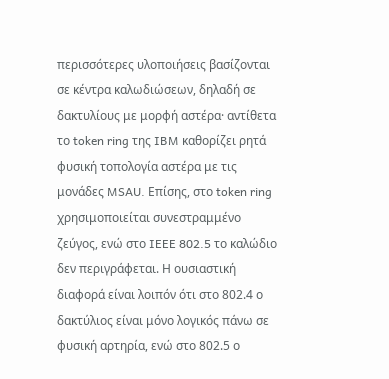περισσότερες υλοποιήσεις βασίζονται σε κέντρα καλωδιώσεων, δηλαδή σε δακτυλίους με μορφή αστέρα· αντίθετα το token ring της IBM καθορίζει ρητά φυσική τοπολογία αστέρα με τις μονάδες MSAU. Επίσης, στο token ring χρησιμοποιείται συνεστραμμένο ζεύγος, ενώ στο IEEE 802.5 το καλώδιο δεν περιγράφεται. Η ουσιαστική διαφορά είναι λοιπόν ότι στο 802.4 ο δακτύλιος είναι μόνο λογικός πάνω σε φυσική αρτηρία, ενώ στο 802.5 ο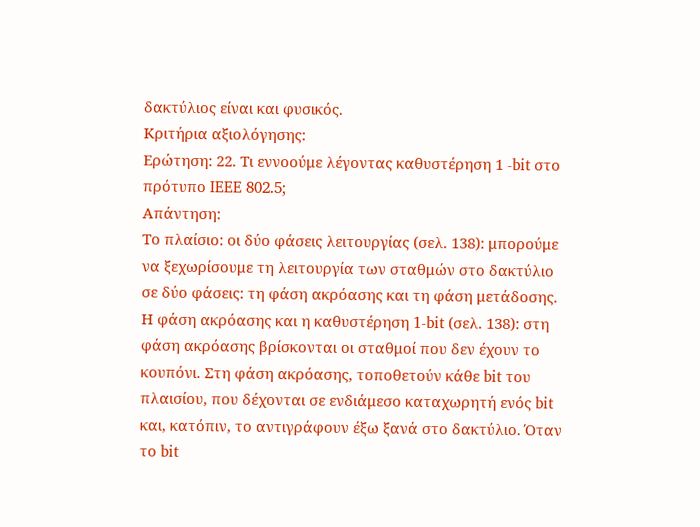δακτύλιος είναι και φυσικός.
Κριτήρια αξιολόγησης:
Ερώτηση: 22. Τι εννοούμε λέγοντας καθυστέρηση 1 -bit στο πρότυπο IEEE 802.5;
Απάντηση:
Το πλαίσιο: οι δύο φάσεις λειτουργίας (σελ. 138): μπορούμε να ξεχωρίσουμε τη λειτουργία των σταθμών στο δακτύλιο σε δύο φάσεις: τη φάση ακρόασης και τη φάση μετάδοσης.
Η φάση ακρόασης και η καθυστέρηση 1-bit (σελ. 138): στη φάση ακρόασης βρίσκονται οι σταθμοί που δεν έχουν το κουπόνι. Στη φάση ακρόασης, τοποθετούν κάθε bit του πλαισίου, που δέχονται σε ενδιάμεσο καταχωρητή ενός bit και, κατόπιν, το αντιγράφουν έξω ξανά στο δακτύλιο. Όταν το bit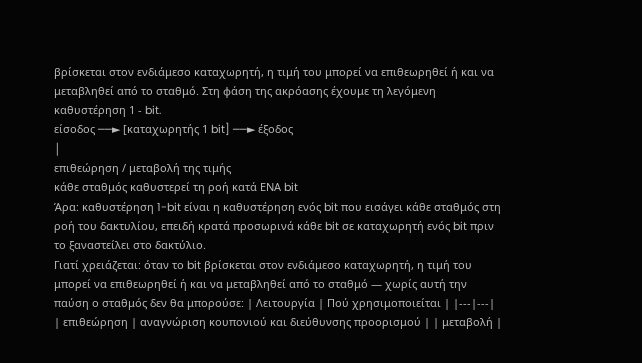βρίσκεται στον ενδιάμεσο καταχωρητή, η τιμή του μπορεί να επιθεωρηθεί ή και να μεταβληθεί από το σταθμό. Στη φάση της ακρόασης έχουμε τη λεγόμενη καθυστέρηση 1 - bit.
είσοδος ──► [καταχωρητής 1 bit] ──► έξοδος
│
επιθεώρηση / μεταβολή της τιμής
κάθε σταθμός καθυστερεί τη ροή κατά ΕΝΑ bit
Άρα: καθυστέρηση 1-bit είναι η καθυστέρηση ενός bit που εισάγει κάθε σταθμός στη ροή του δακτυλίου, επειδή κρατά προσωρινά κάθε bit σε καταχωρητή ενός bit πριν το ξαναστείλει στο δακτύλιο.
Γιατί χρειάζεται: όταν το bit βρίσκεται στον ενδιάμεσο καταχωρητή, η τιμή του μπορεί να επιθεωρηθεί ή και να μεταβληθεί από το σταθμό — χωρίς αυτή την παύση ο σταθμός δεν θα μπορούσε: | Λειτουργία | Πού χρησιμοποιείται | |---|---| | επιθεώρηση | αναγνώριση κουπονιού και διεύθυνσης προορισμού | | μεταβολή |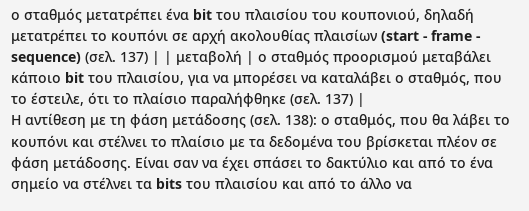ο σταθμός μετατρέπει ένα bit του πλαισίου του κουπονιού, δηλαδή μετατρέπει το κουπόνι σε αρχή ακολουθίας πλαισίων (start - frame - sequence) (σελ. 137) | | μεταβολή | ο σταθμός προορισμού μεταβάλει κάποιο bit του πλαισίου, για να μπορέσει να καταλάβει ο σταθμός, που το έστειλε, ότι το πλαίσιο παραλήφθηκε (σελ. 137) |
Η αντίθεση με τη φάση μετάδοσης (σελ. 138): ο σταθμός, που θα λάβει το κουπόνι και στέλνει το πλαίσιο με τα δεδομένα του βρίσκεται πλέον σε φάση μετάδοσης. Είναι σαν να έχει σπάσει το δακτύλιο και από το ένα σημείο να στέλνει τα bits του πλαισίου και από το άλλο να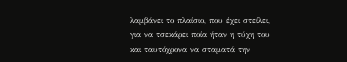λαμβάνει το πλαίσιο, που έχει στείλει, για να τσεκάρει ποία ήταν η τύχη του και ταυτόχρονα να σταματά την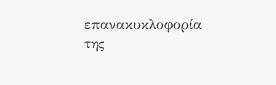επανακυκλοφορία της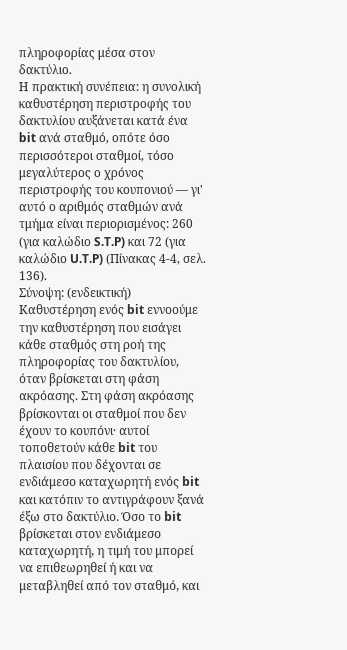πληροφορίας μέσα στον δακτύλιο.
Η πρακτική συνέπεια: η συνολική καθυστέρηση περιστροφής του δακτυλίου αυξάνεται κατά ένα bit ανά σταθμό, οπότε όσο περισσότεροι σταθμοί, τόσο μεγαλύτερος ο χρόνος περιστροφής του κουπονιού — γι' αυτό ο αριθμός σταθμών ανά τμήμα είναι περιορισμένος: 260 (για καλώδιο S.T.P) και 72 (για καλώδιο U.T.P) (Πίνακας 4-4, σελ. 136).
Σύνοψη: (ενδεικτική) Καθυστέρηση ενός bit εννοούμε την καθυστέρηση που εισάγει κάθε σταθμός στη ροή της πληροφορίας του δακτυλίου, όταν βρίσκεται στη φάση ακρόασης. Στη φάση ακρόασης βρίσκονται οι σταθμοί που δεν έχουν το κουπόνι· αυτοί τοποθετούν κάθε bit του πλαισίου που δέχονται σε ενδιάμεσο καταχωρητή ενός bit και κατόπιν το αντιγράφουν ξανά έξω στο δακτύλιο. Όσο το bit βρίσκεται στον ενδιάμεσο καταχωρητή, η τιμή του μπορεί να επιθεωρηθεί ή και να μεταβληθεί από τον σταθμό, και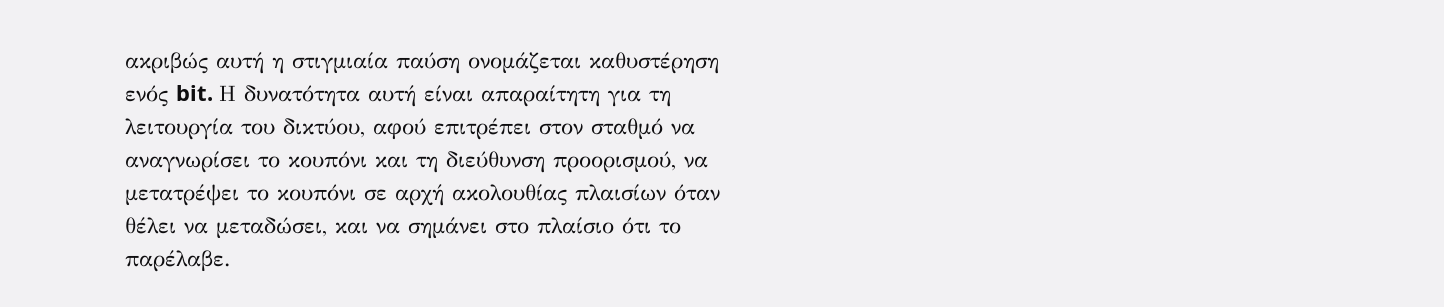ακριβώς αυτή η στιγμιαία παύση ονομάζεται καθυστέρηση ενός bit. Η δυνατότητα αυτή είναι απαραίτητη για τη λειτουργία του δικτύου, αφού επιτρέπει στον σταθμό να αναγνωρίσει το κουπόνι και τη διεύθυνση προορισμού, να μετατρέψει το κουπόνι σε αρχή ακολουθίας πλαισίων όταν θέλει να μεταδώσει, και να σημάνει στο πλαίσιο ότι το παρέλαβε.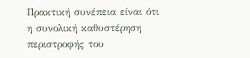Πρακτική συνέπεια είναι ότι η συνολική καθυστέρηση περιστροφής του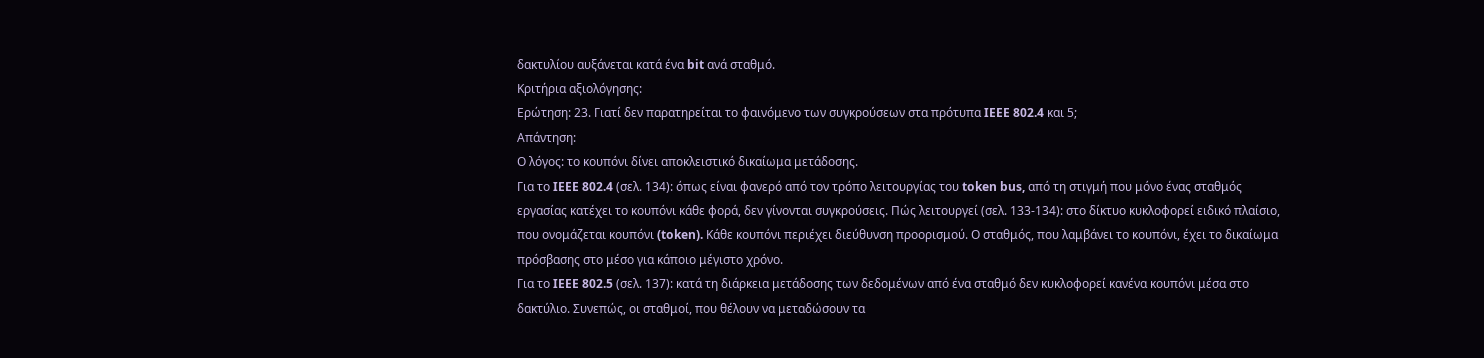δακτυλίου αυξάνεται κατά ένα bit ανά σταθμό.
Κριτήρια αξιολόγησης:
Ερώτηση: 23. Γιατί δεν παρατηρείται το φαινόμενο των συγκρούσεων στα πρότυπα IEEE 802.4 και 5;
Απάντηση:
Ο λόγος: το κουπόνι δίνει αποκλειστικό δικαίωμα μετάδοσης.
Για το IEEE 802.4 (σελ. 134): όπως είναι φανερό από τον τρόπο λειτουργίας του token bus, από τη στιγμή που μόνο ένας σταθμός εργασίας κατέχει το κουπόνι κάθε φορά, δεν γίνονται συγκρούσεις. Πώς λειτουργεί (σελ. 133-134): στο δίκτυο κυκλοφορεί ειδικό πλαίσιο, που ονομάζεται κουπόνι (token). Κάθε κουπόνι περιέχει διεύθυνση προορισμού. Ο σταθμός, που λαμβάνει το κουπόνι, έχει το δικαίωμα πρόσβασης στο μέσο για κάποιο μέγιστο χρόνο.
Για το IEEE 802.5 (σελ. 137): κατά τη διάρκεια μετάδοσης των δεδομένων από ένα σταθμό δεν κυκλοφορεί κανένα κουπόνι μέσα στο δακτύλιο. Συνεπώς, οι σταθμοί, που θέλουν να μεταδώσουν τα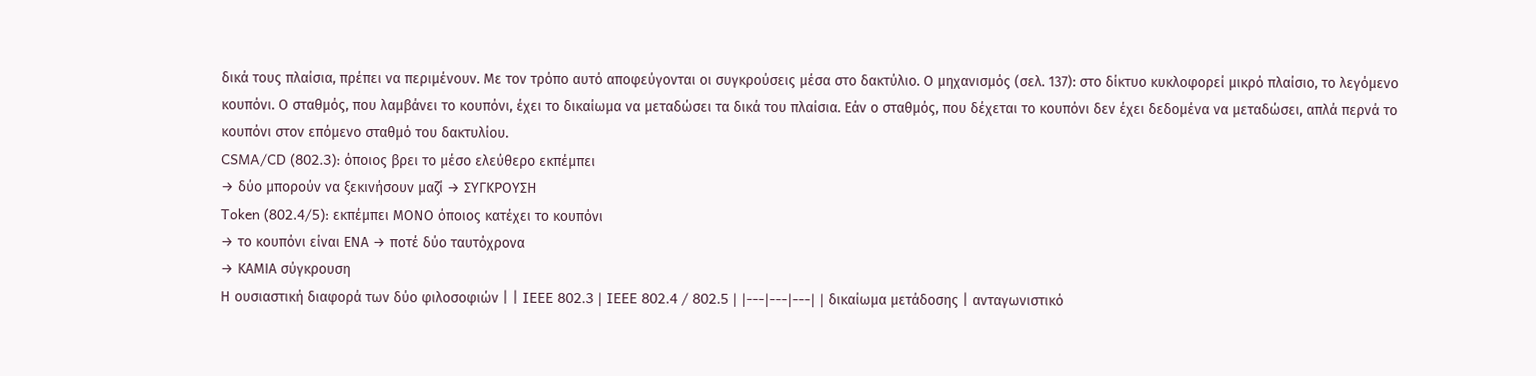δικά τους πλαίσια, πρέπει να περιμένουν. Με τον τρόπο αυτό αποφεύγονται οι συγκρούσεις μέσα στο δακτύλιο. Ο μηχανισμός (σελ. 137): στο δίκτυο κυκλοφορεί μικρό πλαίσιο, το λεγόμενο κουπόνι. Ο σταθμός, που λαμβάνει το κουπόνι, έχει το δικαίωμα να μεταδώσει τα δικά του πλαίσια. Εάν ο σταθμός, που δέχεται το κουπόνι δεν έχει δεδομένα να μεταδώσει, απλά περνά το κουπόνι στον επόμενο σταθμό του δακτυλίου.
CSMA/CD (802.3): όποιος βρει το μέσο ελεύθερο εκπέμπει
→ δύο μπορούν να ξεκινήσουν μαζί → ΣΥΓΚΡΟΥΣΗ
Token (802.4/5): εκπέμπει ΜΟΝΟ όποιος κατέχει το κουπόνι
→ το κουπόνι είναι ΕΝΑ → ποτέ δύο ταυτόχρονα
→ ΚΑΜΙΑ σύγκρουση
Η ουσιαστική διαφορά των δύο φιλοσοφιών | | IEEE 802.3 | IEEE 802.4 / 802.5 | |---|---|---| | δικαίωμα μετάδοσης | ανταγωνιστικό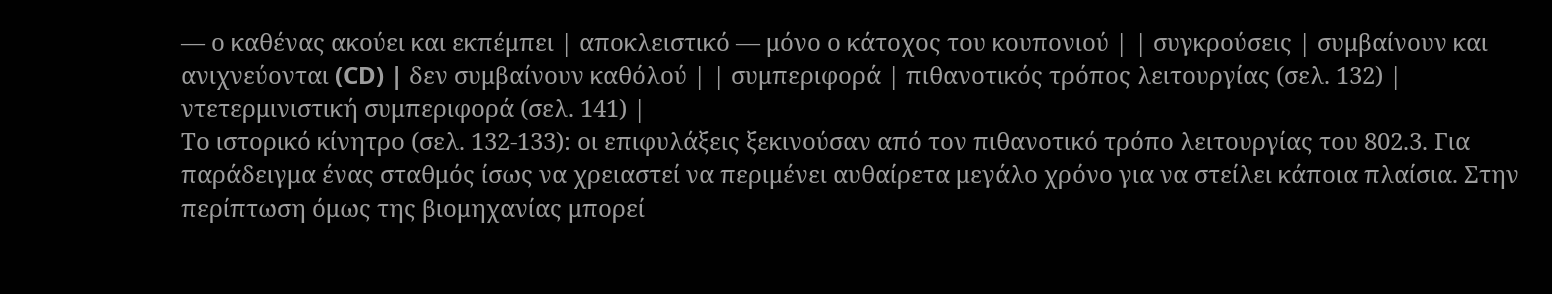— ο καθένας ακούει και εκπέμπει | αποκλειστικό — μόνο ο κάτοχος του κουπονιού | | συγκρούσεις | συμβαίνουν και ανιχνεύονται (CD) | δεν συμβαίνουν καθόλού | | συμπεριφορά | πιθανοτικός τρόπος λειτουργίας (σελ. 132) | ντετερμινιστική συμπεριφορά (σελ. 141) |
Το ιστορικό κίνητρο (σελ. 132-133): οι επιφυλάξεις ξεκινούσαν από τον πιθανοτικό τρόπο λειτουργίας του 802.3. Για παράδειγμα ένας σταθμός ίσως να χρειαστεί να περιμένει αυθαίρετα μεγάλο χρόνο για να στείλει κάποια πλαίσια. Στην περίπτωση όμως της βιομηχανίας μπορεί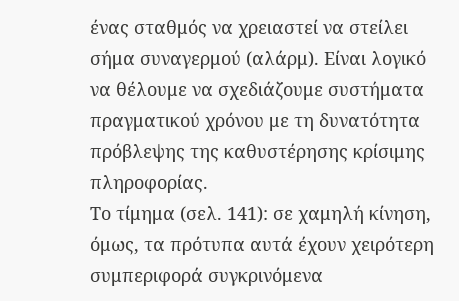ένας σταθμός να χρειαστεί να στείλει σήμα συναγερμού (αλάρμ). Είναι λογικό να θέλουμε να σχεδιάζουμε συστήματα πραγματικού χρόνου με τη δυνατότητα πρόβλεψης της καθυστέρησης κρίσιμης πληροφορίας.
Το τίμημα (σελ. 141): σε χαμηλή κίνηση, όμως, τα πρότυπα αυτά έχουν χειρότερη συμπεριφορά συγκρινόμενα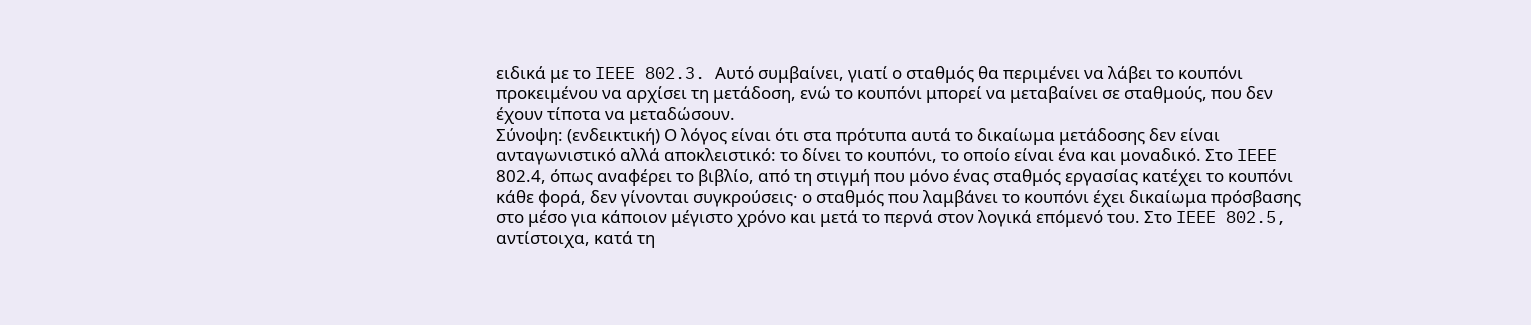ειδικά με το IEEE 802.3. Αυτό συμβαίνει, γιατί ο σταθμός θα περιμένει να λάβει το κουπόνι προκειμένου να αρχίσει τη μετάδοση, ενώ το κουπόνι μπορεί να μεταβαίνει σε σταθμούς, που δεν έχουν τίποτα να μεταδώσουν.
Σύνοψη: (ενδεικτική) Ο λόγος είναι ότι στα πρότυπα αυτά το δικαίωμα μετάδοσης δεν είναι ανταγωνιστικό αλλά αποκλειστικό: το δίνει το κουπόνι, το οποίο είναι ένα και μοναδικό. Στο IEEE 802.4, όπως αναφέρει το βιβλίο, από τη στιγμή που μόνο ένας σταθμός εργασίας κατέχει το κουπόνι κάθε φορά, δεν γίνονται συγκρούσεις· ο σταθμός που λαμβάνει το κουπόνι έχει δικαίωμα πρόσβασης στο μέσο για κάποιον μέγιστο χρόνο και μετά το περνά στον λογικά επόμενό του. Στο IEEE 802.5, αντίστοιχα, κατά τη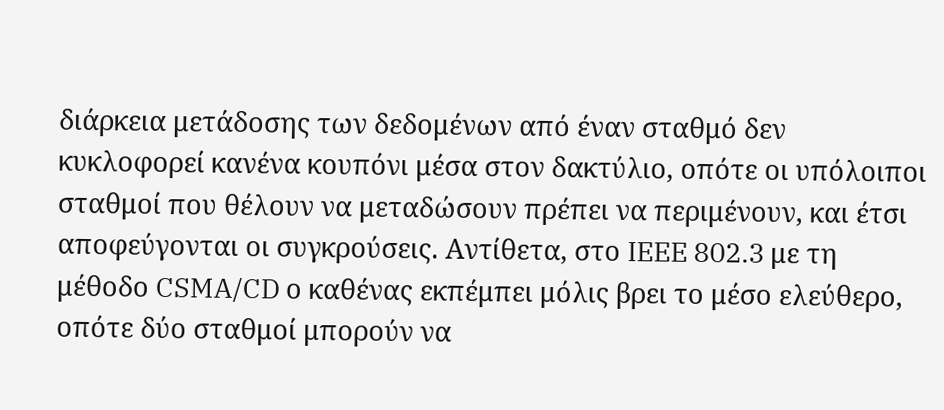διάρκεια μετάδοσης των δεδομένων από έναν σταθμό δεν κυκλοφορεί κανένα κουπόνι μέσα στον δακτύλιο, οπότε οι υπόλοιποι σταθμοί που θέλουν να μεταδώσουν πρέπει να περιμένουν, και έτσι αποφεύγονται οι συγκρούσεις. Αντίθετα, στο IEEE 802.3 με τη μέθοδο CSMA/CD ο καθένας εκπέμπει μόλις βρει το μέσο ελεύθερο, οπότε δύο σταθμοί μπορούν να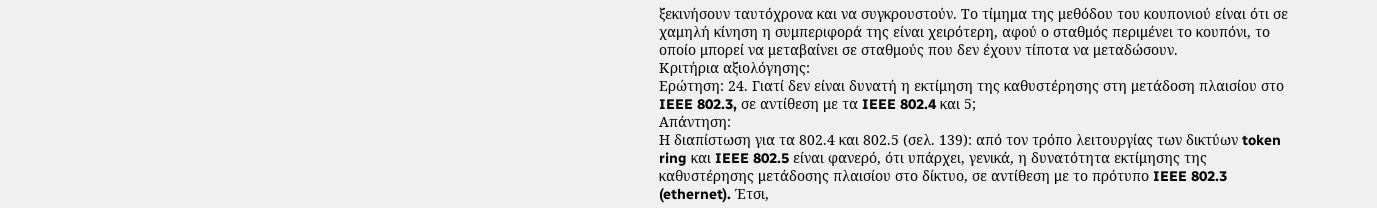ξεκινήσουν ταυτόχρονα και να συγκρουστούν. Το τίμημα της μεθόδου του κουπονιού είναι ότι σε χαμηλή κίνηση η συμπεριφορά της είναι χειρότερη, αφού ο σταθμός περιμένει το κουπόνι, το οποίο μπορεί να μεταβαίνει σε σταθμούς που δεν έχουν τίποτα να μεταδώσουν.
Κριτήρια αξιολόγησης:
Ερώτηση: 24. Γιατί δεν είναι δυνατή η εκτίμηση της καθυστέρησης στη μετάδοση πλαισίου στο IEEE 802.3, σε αντίθεση με τα IEEE 802.4 και 5;
Απάντηση:
Η διαπίστωση για τα 802.4 και 802.5 (σελ. 139): από τον τρόπο λειτουργίας των δικτύων token ring και IEEE 802.5 είναι φανερό, ότι υπάρχει, γενικά, η δυνατότητα εκτίμησης της καθυστέρησης μετάδοσης πλαισίου στο δίκτυο, σε αντίθεση με το πρότυπο IEEE 802.3 (ethernet). Έτσι,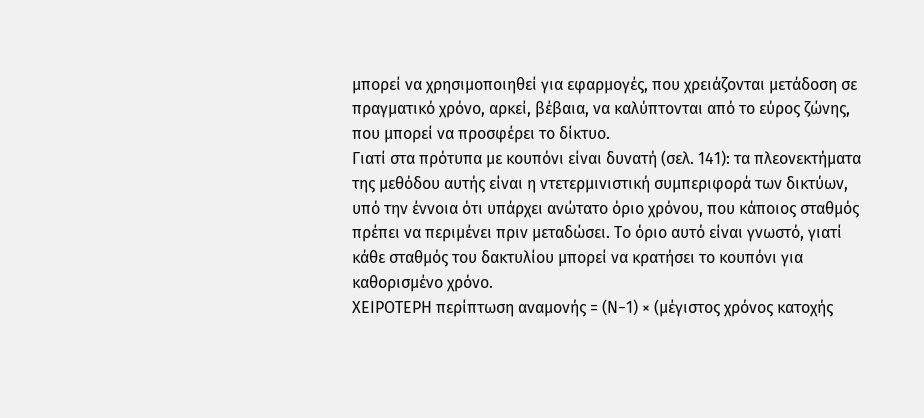μπορεί να χρησιμοποιηθεί για εφαρμογές, που χρειάζονται μετάδοση σε πραγματικό χρόνο, αρκεί, βέβαια, να καλύπτονται από το εύρος ζώνης, που μπορεί να προσφέρει το δίκτυο.
Γιατί στα πρότυπα με κουπόνι είναι δυνατή (σελ. 141): τα πλεονεκτήματα της μεθόδου αυτής είναι η ντετερμινιστική συμπεριφορά των δικτύων, υπό την έννοια ότι υπάρχει ανώτατο όριο χρόνου, που κάποιος σταθμός πρέπει να περιμένει πριν μεταδώσει. Το όριο αυτό είναι γνωστό, γιατί κάθε σταθμός του δακτυλίου μπορεί να κρατήσει το κουπόνι για καθορισμένο χρόνο.
ΧΕΙΡΟΤΕΡΗ περίπτωση αναμονής = (Ν−1) × (μέγιστος χρόνος κατοχής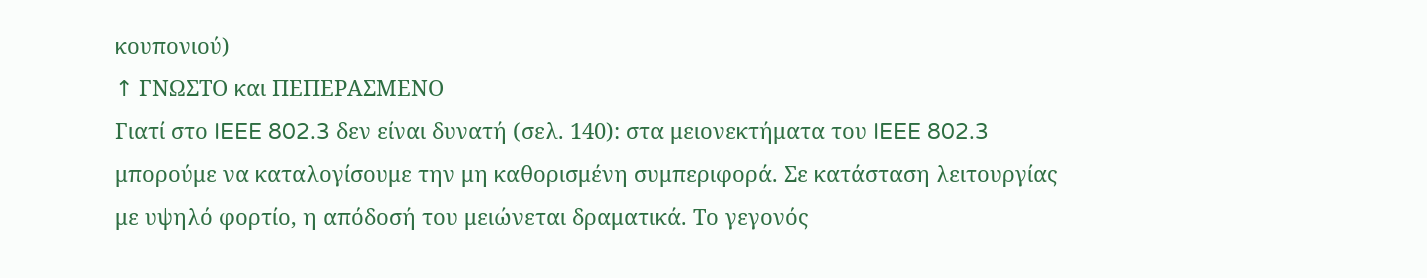κουπονιού)
↑ ΓΝΩΣΤΟ και ΠΕΠΕΡΑΣΜΕΝΟ
Γιατί στο IEEE 802.3 δεν είναι δυνατή (σελ. 140): στα μειονεκτήματα του IEEE 802.3 μπορούμε να καταλογίσουμε την μη καθορισμένη συμπεριφορά. Σε κατάσταση λειτουργίας με υψηλό φορτίο, η απόδοσή του μειώνεται δραματικά. Το γεγονός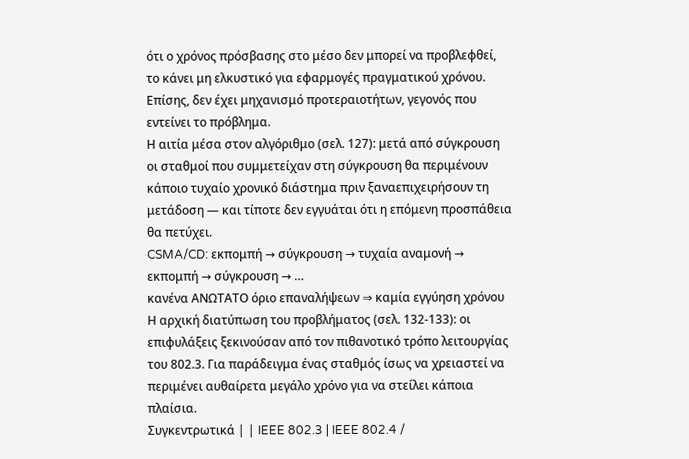ότι ο χρόνος πρόσβασης στο μέσο δεν μπορεί να προβλεφθεί, το κάνει μη ελκυστικό για εφαρμογές πραγματικού χρόνου. Επίσης, δεν έχει μηχανισμό προτεραιοτήτων, γεγονός που εντείνει το πρόβλημα.
Η αιτία μέσα στον αλγόριθμο (σελ. 127): μετά από σύγκρουση οι σταθμοί που συμμετείχαν στη σύγκρουση θα περιμένουν κάποιο τυχαίο χρονικό διάστημα πριν ξαναεπιχειρήσουν τη μετάδοση — και τίποτε δεν εγγυάται ότι η επόμενη προσπάθεια θα πετύχει.
CSMA/CD: εκπομπή → σύγκρουση → τυχαία αναμονή → εκπομπή → σύγκρουση → …
κανένα ΑΝΩΤΑΤΟ όριο επαναλήψεων ⇒ καμία εγγύηση χρόνου
Η αρχική διατύπωση του προβλήματος (σελ. 132-133): οι επιφυλάξεις ξεκινούσαν από τον πιθανοτικό τρόπο λειτουργίας του 802.3. Για παράδειγμα ένας σταθμός ίσως να χρειαστεί να περιμένει αυθαίρετα μεγάλο χρόνο για να στείλει κάποια πλαίσια.
Συγκεντρωτικά | | IEEE 802.3 | IEEE 802.4 /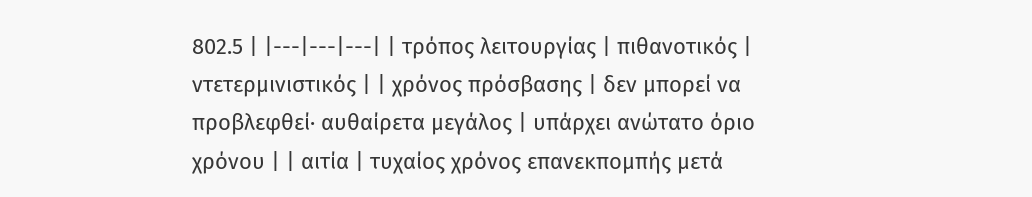802.5 | |---|---|---| | τρόπος λειτουργίας | πιθανοτικός | ντετερμινιστικός | | χρόνος πρόσβασης | δεν μπορεί να προβλεφθεί· αυθαίρετα μεγάλος | υπάρχει ανώτατο όριο χρόνου | | αιτία | τυχαίος χρόνος επανεκπομπής μετά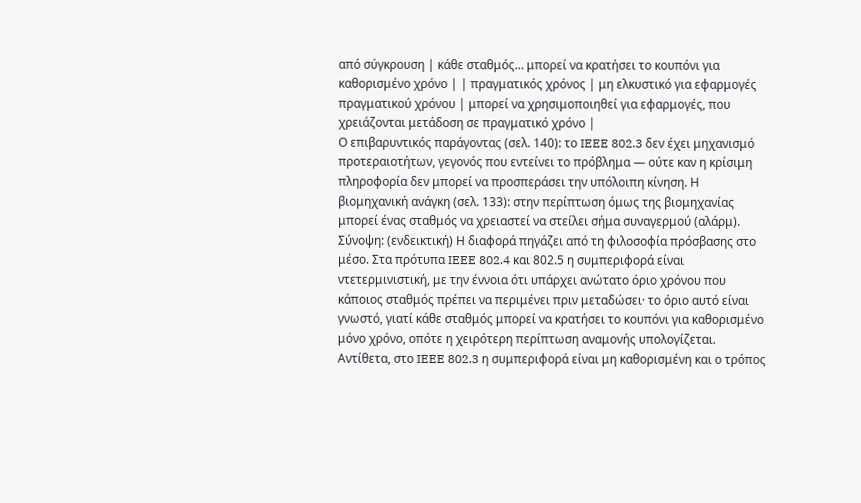από σύγκρουση | κάθε σταθμός… μπορεί να κρατήσει το κουπόνι για καθορισμένο χρόνο | | πραγματικός χρόνος | μη ελκυστικό για εφαρμογές πραγματικού χρόνου | μπορεί να χρησιμοποιηθεί για εφαρμογές, που χρειάζονται μετάδοση σε πραγματικό χρόνο |
Ο επιβαρυντικός παράγοντας (σελ. 140): το IEEE 802.3 δεν έχει μηχανισμό προτεραιοτήτων, γεγονός που εντείνει το πρόβλημα — ούτε καν η κρίσιμη πληροφορία δεν μπορεί να προσπεράσει την υπόλοιπη κίνηση. Η βιομηχανική ανάγκη (σελ. 133): στην περίπτωση όμως της βιομηχανίας μπορεί ένας σταθμός να χρειαστεί να στείλει σήμα συναγερμού (αλάρμ).
Σύνοψη: (ενδεικτική) Η διαφορά πηγάζει από τη φιλοσοφία πρόσβασης στο μέσο. Στα πρότυπα IEEE 802.4 και 802.5 η συμπεριφορά είναι ντετερμινιστική, με την έννοια ότι υπάρχει ανώτατο όριο χρόνου που κάποιος σταθμός πρέπει να περιμένει πριν μεταδώσει· το όριο αυτό είναι γνωστό, γιατί κάθε σταθμός μπορεί να κρατήσει το κουπόνι για καθορισμένο μόνο χρόνο, οπότε η χειρότερη περίπτωση αναμονής υπολογίζεται. Αντίθετα, στο IEEE 802.3 η συμπεριφορά είναι μη καθορισμένη και ο τρόπος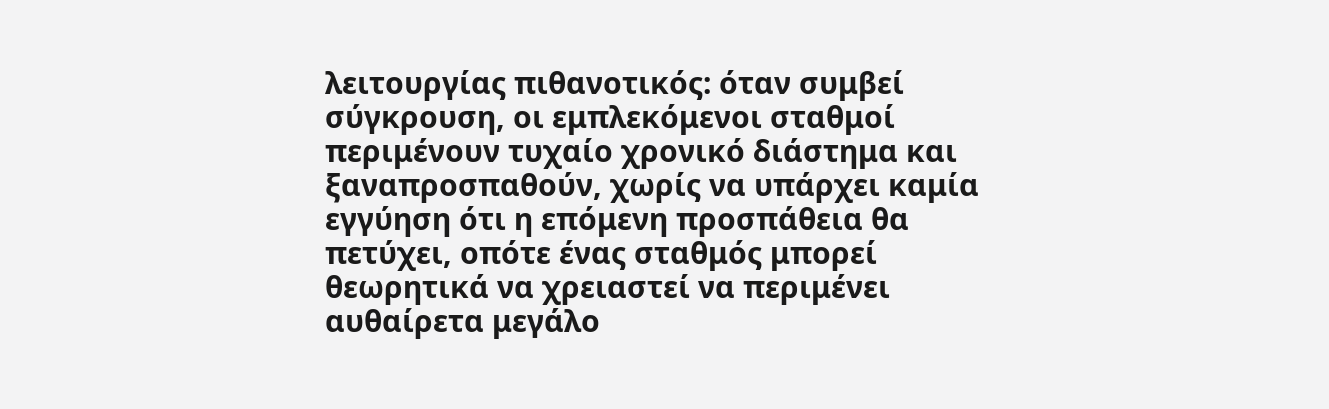λειτουργίας πιθανοτικός: όταν συμβεί σύγκρουση, οι εμπλεκόμενοι σταθμοί περιμένουν τυχαίο χρονικό διάστημα και ξαναπροσπαθούν, χωρίς να υπάρχει καμία εγγύηση ότι η επόμενη προσπάθεια θα πετύχει, οπότε ένας σταθμός μπορεί θεωρητικά να χρειαστεί να περιμένει αυθαίρετα μεγάλο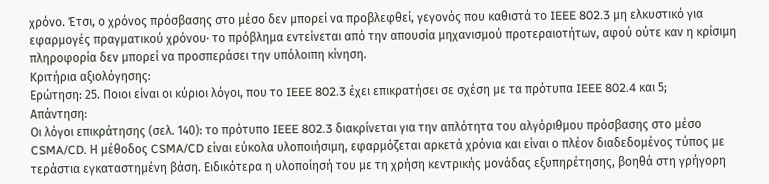χρόνο. Έτσι, ο χρόνος πρόσβασης στο μέσο δεν μπορεί να προβλεφθεί, γεγονός που καθιστά το IEEE 802.3 μη ελκυστικό για εφαρμογές πραγματικού χρόνου· το πρόβλημα εντείνεται από την απουσία μηχανισμού προτεραιοτήτων, αφού ούτε καν η κρίσιμη πληροφορία δεν μπορεί να προσπεράσει την υπόλοιπη κίνηση.
Κριτήρια αξιολόγησης:
Ερώτηση: 25. Ποιοι είναι οι κύριοι λόγοι, που το IEEE 802.3 έχει επικρατήσει σε σχέση με τα πρότυπα IEEE 802.4 και 5;
Απάντηση:
Οι λόγοι επικράτησης (σελ. 140): το πρότυπο IEEE 802.3 διακρίνεται για την απλότητα του αλγόριθμου πρόσβασης στο μέσο CSMA/CD. Η μέθοδος CSMA/CD είναι εύκολα υλοποιήσιμη, εφαρμόζεται αρκετά χρόνια και είναι ο πλέον διαδεδομένος τύπος με τεράστια εγκαταστημένη βάση. Ειδικότερα η υλοποίησή του με τη χρήση κεντρικής μονάδας εξυπηρέτησης, βοηθά στη γρήγορη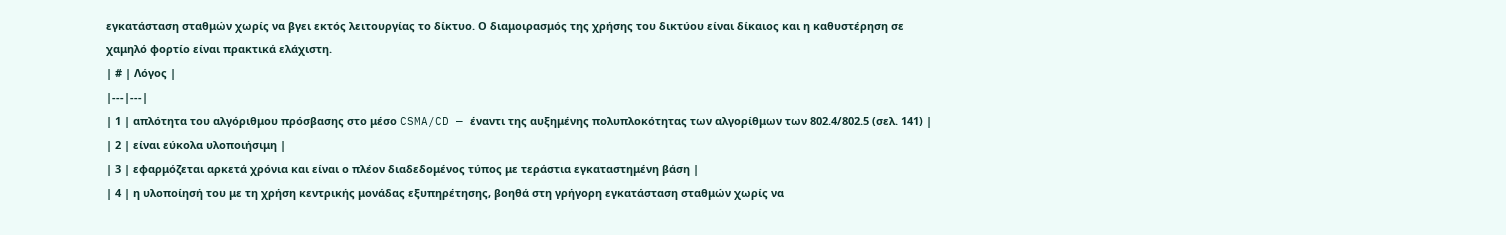εγκατάσταση σταθμών χωρίς να βγει εκτός λειτουργίας το δίκτυο. Ο διαμοιρασμός της χρήσης του δικτύου είναι δίκαιος και η καθυστέρηση σε χαμηλό φορτίο είναι πρακτικά ελάχιστη.
| # | Λόγος |
|---|---|
| 1 | απλότητα του αλγόριθμου πρόσβασης στο μέσο CSMA/CD — έναντι της αυξημένης πολυπλοκότητας των αλγορίθμων των 802.4/802.5 (σελ. 141) |
| 2 | είναι εύκολα υλοποιήσιμη |
| 3 | εφαρμόζεται αρκετά χρόνια και είναι ο πλέον διαδεδομένος τύπος με τεράστια εγκαταστημένη βάση |
| 4 | η υλοποίησή του με τη χρήση κεντρικής μονάδας εξυπηρέτησης, βοηθά στη γρήγορη εγκατάσταση σταθμών χωρίς να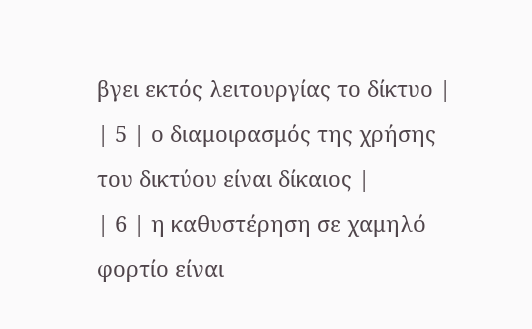βγει εκτός λειτουργίας το δίκτυο |
| 5 | ο διαμοιρασμός της χρήσης του δικτύου είναι δίκαιος |
| 6 | η καθυστέρηση σε χαμηλό φορτίο είναι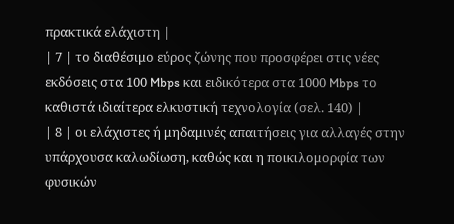πρακτικά ελάχιστη |
| 7 | το διαθέσιμο εύρος ζώνης που προσφέρει στις νέες εκδόσεις στα 100 Mbps και ειδικότερα στα 1000 Mbps το καθιστά ιδιαίτερα ελκυστική τεχνολογία (σελ. 140) |
| 8 | οι ελάχιστες ή μηδαμινές απαιτήσεις για αλλαγές στην υπάρχουσα καλωδίωση, καθώς και η ποικιλομορφία των φυσικών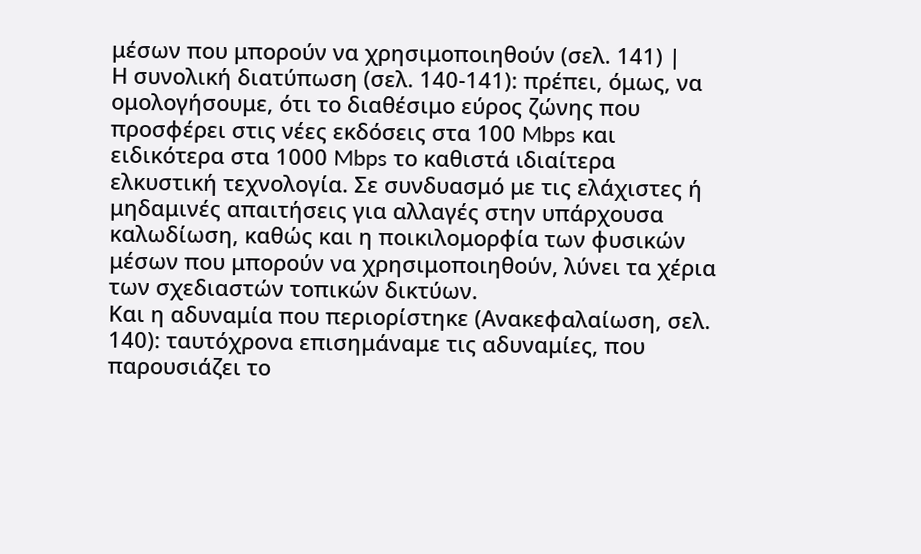μέσων που μπορούν να χρησιμοποιηθούν (σελ. 141) |
Η συνολική διατύπωση (σελ. 140-141): πρέπει, όμως, να ομολογήσουμε, ότι το διαθέσιμο εύρος ζώνης που προσφέρει στις νέες εκδόσεις στα 100 Mbps και ειδικότερα στα 1000 Mbps το καθιστά ιδιαίτερα ελκυστική τεχνολογία. Σε συνδυασμό με τις ελάχιστες ή μηδαμινές απαιτήσεις για αλλαγές στην υπάρχουσα καλωδίωση, καθώς και η ποικιλομορφία των φυσικών μέσων που μπορούν να χρησιμοποιηθούν, λύνει τα χέρια των σχεδιαστών τοπικών δικτύων.
Και η αδυναμία που περιορίστηκε (Ανακεφαλαίωση, σελ. 140): ταυτόχρονα επισημάναμε τις αδυναμίες, που παρουσιάζει το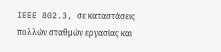IEEE 802.3, σε καταστάσεις πολλών σταθμών εργασίας και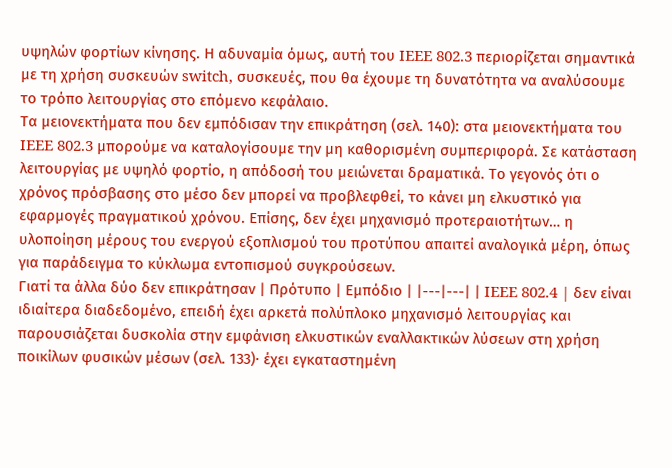υψηλών φορτίων κίνησης. Η αδυναμία όμως, αυτή του IEEE 802.3 περιορίζεται σημαντικά με τη χρήση συσκευών switch, συσκευές, που θα έχουμε τη δυνατότητα να αναλύσουμε το τρόπο λειτουργίας στο επόμενο κεφάλαιο.
Τα μειονεκτήματα που δεν εμπόδισαν την επικράτηση (σελ. 140): στα μειονεκτήματα του IEEE 802.3 μπορούμε να καταλογίσουμε την μη καθορισμένη συμπεριφορά. Σε κατάσταση λειτουργίας με υψηλό φορτίο, η απόδοσή του μειώνεται δραματικά. Το γεγονός ότι ο χρόνος πρόσβασης στο μέσο δεν μπορεί να προβλεφθεί, το κάνει μη ελκυστικό για εφαρμογές πραγματικού χρόνου. Επίσης, δεν έχει μηχανισμό προτεραιοτήτων… η υλοποίηση μέρους του ενεργού εξοπλισμού του προτύπου απαιτεί αναλογικά μέρη, όπως για παράδειγμα το κύκλωμα εντοπισμού συγκρούσεων.
Γιατί τα άλλα δύο δεν επικράτησαν | Πρότυπο | Εμπόδιο | |---|---| | IEEE 802.4 | δεν είναι ιδιαίτερα διαδεδομένο, επειδή έχει αρκετά πολύπλοκο μηχανισμό λειτουργίας και παρουσιάζεται δυσκολία στην εμφάνιση ελκυστικών εναλλακτικών λύσεων στη χρήση ποικίλων φυσικών μέσων (σελ. 133)· έχει εγκαταστημένη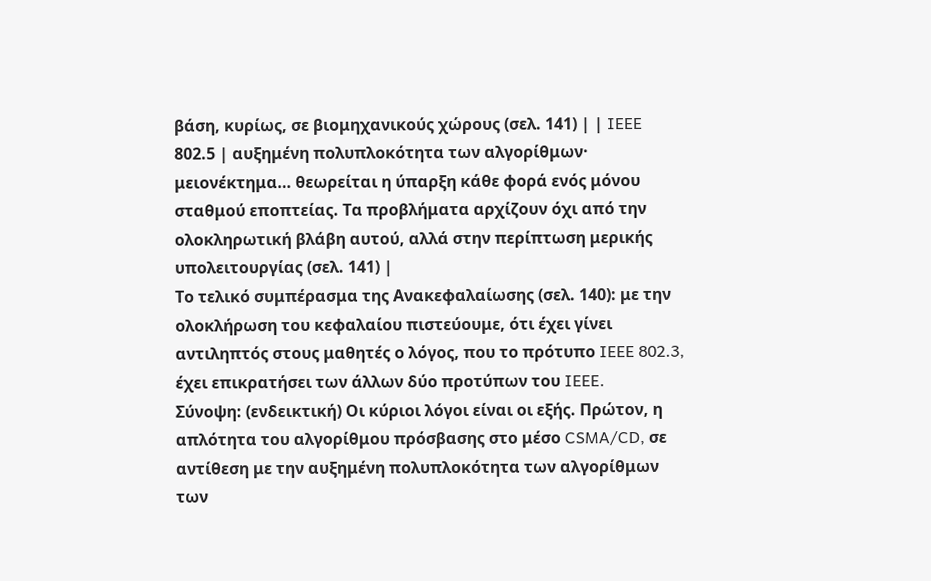βάση, κυρίως, σε βιομηχανικούς χώρους (σελ. 141) | | IEEE 802.5 | αυξημένη πολυπλοκότητα των αλγορίθμων· μειονέκτημα… θεωρείται η ύπαρξη κάθε φορά ενός μόνου σταθμού εποπτείας. Τα προβλήματα αρχίζουν όχι από την ολοκληρωτική βλάβη αυτού, αλλά στην περίπτωση μερικής υπολειτουργίας (σελ. 141) |
Το τελικό συμπέρασμα της Ανακεφαλαίωσης (σελ. 140): με την ολοκλήρωση του κεφαλαίου πιστεύουμε, ότι έχει γίνει αντιληπτός στους μαθητές ο λόγος, που το πρότυπο IEEE 802.3, έχει επικρατήσει των άλλων δύο προτύπων του IEEE.
Σύνοψη: (ενδεικτική) Οι κύριοι λόγοι είναι οι εξής. Πρώτον, η απλότητα του αλγορίθμου πρόσβασης στο μέσο CSMA/CD, σε αντίθεση με την αυξημένη πολυπλοκότητα των αλγορίθμων των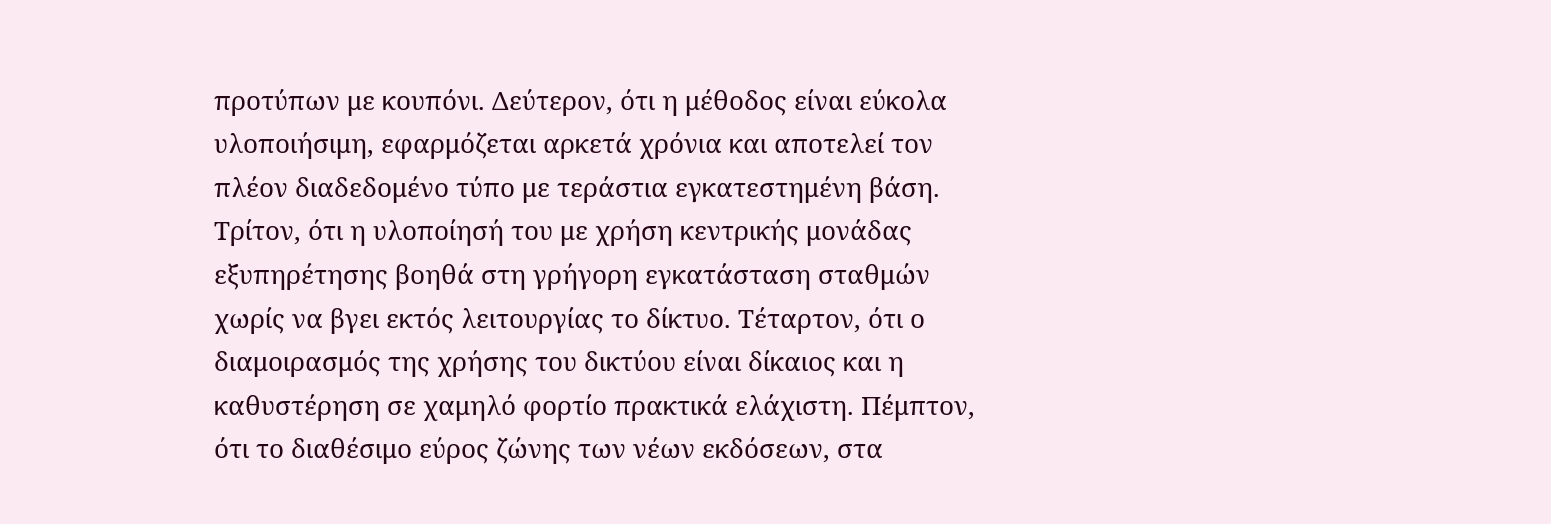προτύπων με κουπόνι. Δεύτερον, ότι η μέθοδος είναι εύκολα υλοποιήσιμη, εφαρμόζεται αρκετά χρόνια και αποτελεί τον πλέον διαδεδομένο τύπο με τεράστια εγκατεστημένη βάση. Τρίτον, ότι η υλοποίησή του με χρήση κεντρικής μονάδας εξυπηρέτησης βοηθά στη γρήγορη εγκατάσταση σταθμών χωρίς να βγει εκτός λειτουργίας το δίκτυο. Τέταρτον, ότι ο διαμοιρασμός της χρήσης του δικτύου είναι δίκαιος και η καθυστέρηση σε χαμηλό φορτίο πρακτικά ελάχιστη. Πέμπτον, ότι το διαθέσιμο εύρος ζώνης των νέων εκδόσεων, στα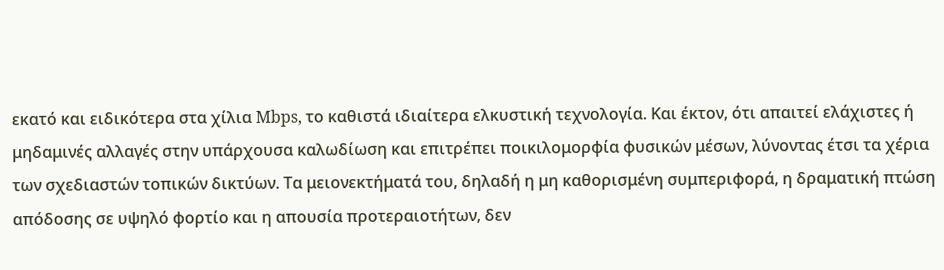εκατό και ειδικότερα στα χίλια Mbps, το καθιστά ιδιαίτερα ελκυστική τεχνολογία. Και έκτον, ότι απαιτεί ελάχιστες ή μηδαμινές αλλαγές στην υπάρχουσα καλωδίωση και επιτρέπει ποικιλομορφία φυσικών μέσων, λύνοντας έτσι τα χέρια των σχεδιαστών τοπικών δικτύων. Τα μειονεκτήματά του, δηλαδή η μη καθορισμένη συμπεριφορά, η δραματική πτώση απόδοσης σε υψηλό φορτίο και η απουσία προτεραιοτήτων, δεν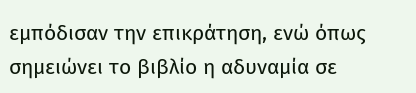εμπόδισαν την επικράτηση, ενώ όπως σημειώνει το βιβλίο η αδυναμία σε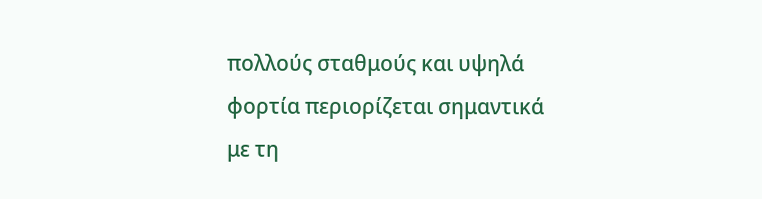πολλούς σταθμούς και υψηλά φορτία περιορίζεται σημαντικά με τη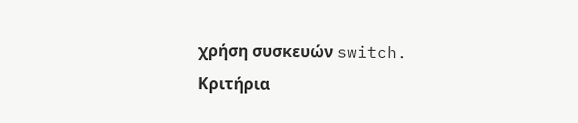χρήση συσκευών switch.
Κριτήρια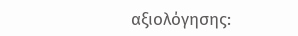αξιολόγησης: